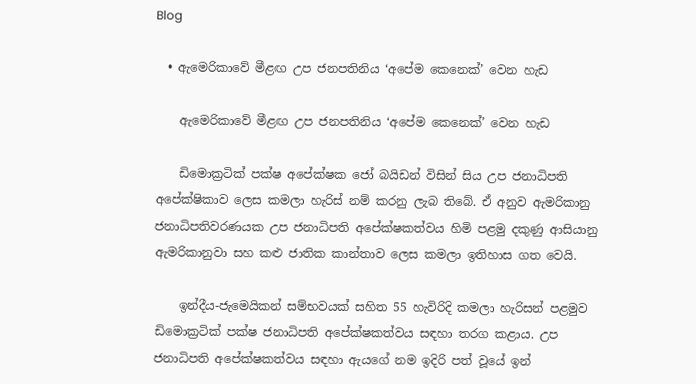Blog

  • ඇමෙරිකාවේ මීළඟ උප ජනපතිනිය ‘අපේම කෙනෙක්’ වෙන හැඩ

    ඇමෙරිකාවේ මීළඟ උප ජනපතිනිය ‘අපේම කෙනෙක්’ වෙන හැඩ

    ඩිමොක්‍රටික් පක්ෂ අපේක්ෂක ජෝ බයිඩන් විසින් සිය උප ජනාධිපති අපේක්ෂිකාව ලෙස කමලා හැරිස් නම් කරනු ලැබ තිබේ. ඒ අනුව ඇමරිකානු ජනාධිපතිවරණයක උප ජනාධිපති අපේක්ෂකත්වය හිමි පළමු දකුණු ආසියානු ඇමරිකානුවා සහ කළු ජාතික කාන්තාව ලෙස කමලා ඉතිහාස ගත වෙයි.

    ඉන්දීය-ජැමෙයිකන් සම්භවයක් සහිත 55 හැවිරිදි කමලා හැරිසන් පළමුව ඩිමොක්‍රටික් පක්ෂ ජනාධිපති අපේක්ෂකත්වය සඳහා තරග කළාය. උප ජනාධිපති අපේක්ෂකත්වය සඳහා ඇයගේ නම ඉදිරි පත් වූයේ ඉන්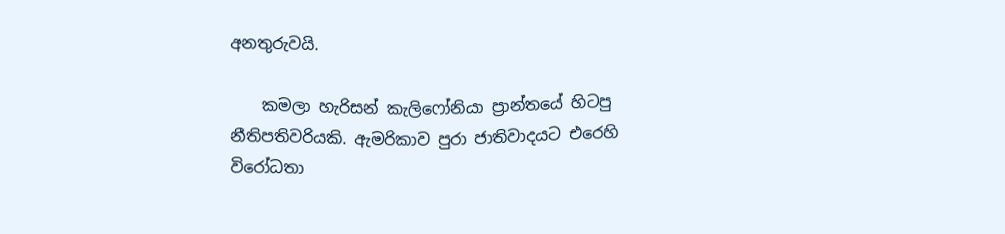අනතුරුවයි.

    කමලා හැරිසන් කැලිෆෝනියා ප්‍රාන්තයේ හිටපු නීතිපතිවරියකි. ඇමරිකාව පුරා ජාතිවාදයට එරෙහි විරෝධතා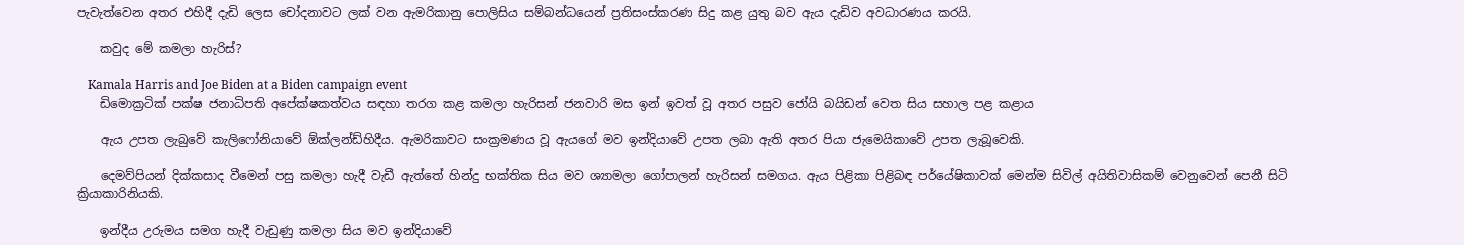පැවැත්වෙන අතර එහිදී දැඩි ලෙස චෝදනාවට ලක් වන ඇමරිකානු පොලිසිය සම්බන්ධයෙන් ප්‍රතිසංස්කරණ සිදු කළ යුතු බව ඇය දැඩිව අවධාරණය කරයි.

    කවුද මේ කමලා හැරිස්?

    Kamala Harris and Joe Biden at a Biden campaign event
    ඩිමොක්‍රටික් පක්ෂ ජනාධිපති අපේක්ෂකත්වය සඳහා තරග කළ කමලා හැරිසන් ජනවාරි මස ඉන් ඉවත් වූ අතර පසුව ජෝයි බයිඩන් වෙත සිය සහාල පළ කළාය

    ඇය උපත ලැබුවේ කැලිෆෝනියාවේ ඕක්ලන්ඩ්හිදීය. ඇමරිකාවට සංක්‍රමණය වූ ඇයගේ මව ඉන්දියාවේ උපත ලබා ඇති අතර පියා ජැමෙයිකාවේ උපත ලැබූවෙකි.

    දෙමව්පියන් දික්කසාද වීමෙන් පසු කමලා හැදී වැඩී ඇත්තේ හින්දු භක්තික සිය මව ශ්‍යාමලා ගෝපාලන් හැරිසන් සමගය. ඇය පිළිකා පිළිබඳ පර්යේෂිකාවක් මෙන්ම සිවිල් අයිතිවාසිකම් වෙනුවෙන් පෙනී සිටි ක්‍රියාකාරිනියකි.

    ඉන්දීය උරුමය සමග හැදී වැඩුණු කමලා සිය මව ඉන්දියාවේ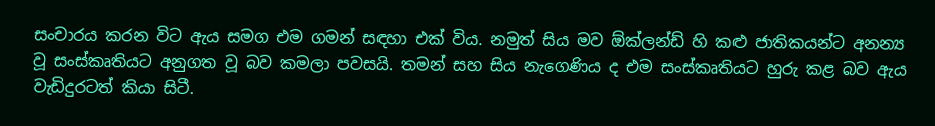සංචාරය කරන විට ඇය සමග එම ගමන් සඳහා එක් විය. නමුත් සිය මව ඕක්ලන්ඩ් හි කළු ජාතිකයන්ට අනන්‍ය වූ සංස්කෘතියට අනුගත වූ බව කමලා පවසයි. තමන් සහ සිය නැගෙණිය ද එම සංස්කෘතියට හුරු කළ බව ඇය වැඩිදුරටත් කියා සිටී.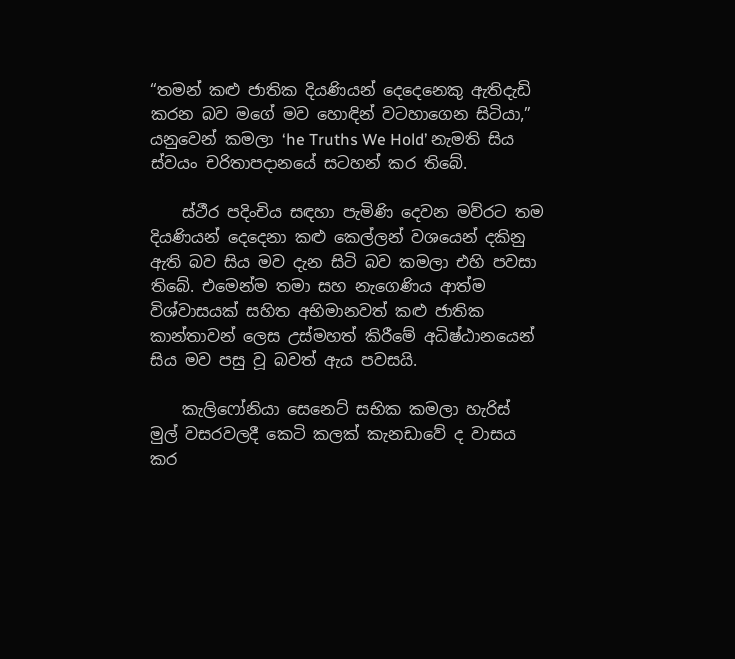“තමන් කළු ජාතික දියණියන් දෙදෙනෙකු ඇතිදැඩි කරන බව මගේ මව හොඳින් වටහාගෙන සිටියා,” යනුවෙන් කමලා ‘he Truths We Hold’ නැමති සිය ස්වයං චරිතාපදානයේ සටහන් කර තිබේ.

    ස්ථීර පදිංචිය සඳහා පැමිණි දෙවන මව්රට තම දියණියන් දෙදෙනා කළු කෙල්ලන් වශයෙන් දකිනු ඇති බව සිය මව දැන සිටි බව කමලා එහි පවසා තිබේ. එමෙන්ම තමා සහ නැගෙණිය ආත්ම විශ්වාසයක් සහිත අභිමානවත් කළු ජාතික කාන්තාවන් ලෙස උස්මහත් කිරීමේ අධිෂ්ඨානයෙන් සිය මව පසු වූ බවත් ඇය පවසයි.

    කැලිෆෝනියා සෙනෙට් සභික කමලා හැරිස් මුල් වසරවලදී කෙටි කලක් කැනඩාවේ ද වාසය කර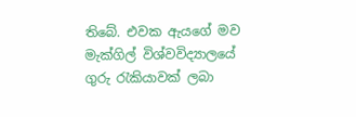තිබේ. එවක ඇයගේ මව මැක්ගිල් විශ්වවිද්‍යාලයේ ගුරු රැකියාවක් ලබා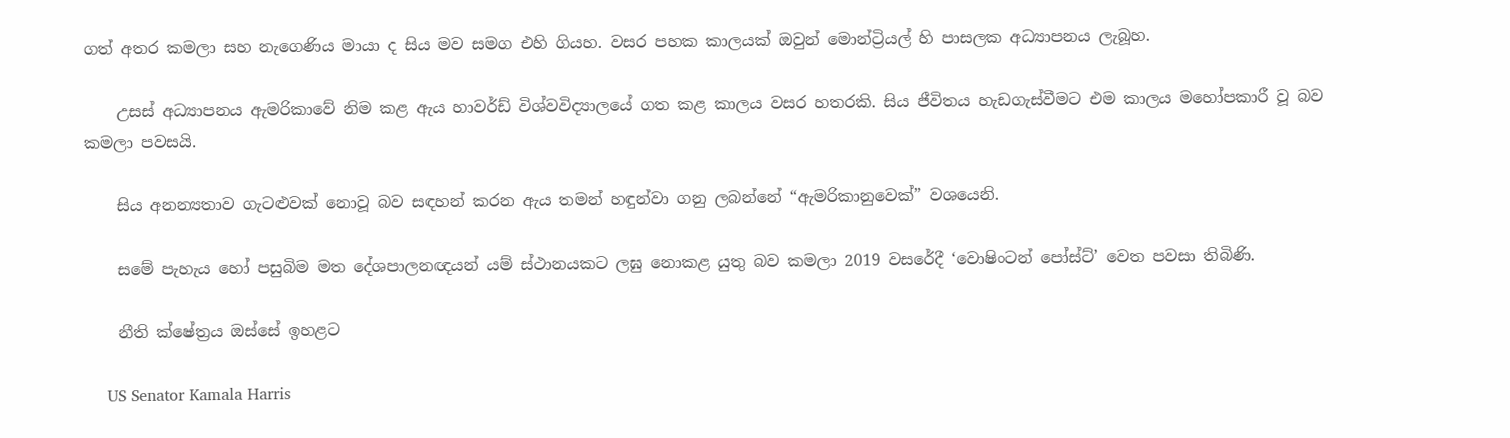ගත් අතර කමලා සහ නැගෙණිය මායා ද සිය මව සමග එහි ගියහ. වසර පහක කාලයක් ඔවුන් මොන්ට්‍රියල් හි පාසලක අධ්‍යාපනය ලැබූහ.

    උසස් අධ්‍යාපනය ඇමරිකාවේ නිම කළ ඇය හාවර්ඩ් විශ්වවිද්‍යාලයේ ගත කළ කාලය වසර හතරකි. සිය ජීවිතය හැඩගැස්වීමට එම කාලය මහෝපකාරී වූ බව කමලා පවසයි.

    සිය අනන්‍යතාව ගැටළුවක් නොවූ බව සඳහන් කරන ඇය තමන් හඳුන්වා ගනු ලබන්නේ “ඇමරිකානුවෙක්” වශයෙනි.

    සමේ පැහැය හෝ පසුබිම මත දේශපාලනඥයන් යම් ස්ථානයකට ලඝු නොකළ යුතු බව කමලා 2019 වසරේදී ‘වොෂිංටන් පෝස්ට්’ වෙත පවසා තිබිණි.

    නීති ක්ෂේත්‍රය ඔස්සේ ඉහළට

    US Senator Kamala Harris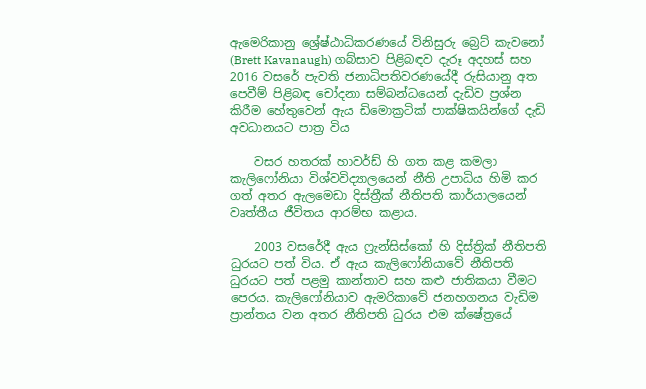ඇමෙරිකානු ශ්‍රේෂ්ඨාධිකරණයේ විනිසුරු බ්‍රෙට් කැවනෝ (Brett Kavanaugh) ගබ්සාව පිළිබඳව දැරූ අදහස් සහ 2016 වසරේ පැවති ජනාධිපතිවරණයේදී රුසියානු අත පෙවීම් පිළිබඳ චෝදනා සම්බන්ධයෙන් දැඩිව ප්‍රශ්න කිරීම හේතුවෙන් ඇය ඩිමොක්‍රටික් පාක්ෂිකයින්ගේ දැඩි අවධානයට පාත්‍ර විය

    වසර හතරක් හාවර්ඩ් හි ගත කළ කමලා කැලිෆෝනියා විශ්වවිද්‍යාලයෙන් නීති උපාධිය හිමි කර ගත් අතර ඇලමෙඩා දිස්ත්‍රීක් නීතිපති කාර්යාලයෙන් වෘත්තීය ජීවිතය ආරම්භ කළාය.

    2003 වසරේදී ඇය ෆ්‍රැන්සිස්කෝ හි දිස්ත්‍රික් නීතිපති ධුරයට පත් විය. ඒ ඇය කැලිෆෝනියාවේ නීතිපති ධුරයට පත් පළමු කාන්තාව සහ කළු ජාතිකයා වීමට පෙරය. කැලිෆෝනියාව ඇමරිකාවේ ජනහගනය වැඩිම ප්‍රාන්තය වන අතර නීතිපති ධුරය එම ක්ෂේත්‍රයේ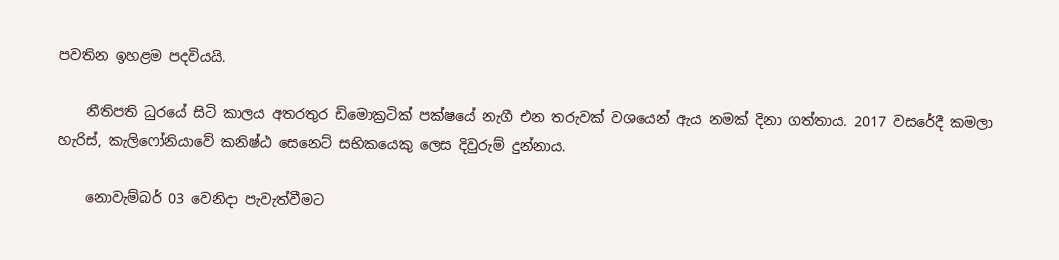පවතින ඉහළම පදවියයි.

    නීතිපති ධුරයේ සිටි කාලය අතරතුර ඩිමොක්‍රටික් පක්ෂයේ නැගී එන තරුවක් වශයෙන් ඇය නමක් දිනා ගත්තාය. 2017 වසරේදී කමලා හැරිස්, කැලිෆෝනියාවේ කනිෂ්ඨ සෙනෙට් සභිකයෙකු ලෙස දිවුරුම් දුන්නාය.

    නොවැම්බර් 03 වෙනිදා පැවැත්වීමට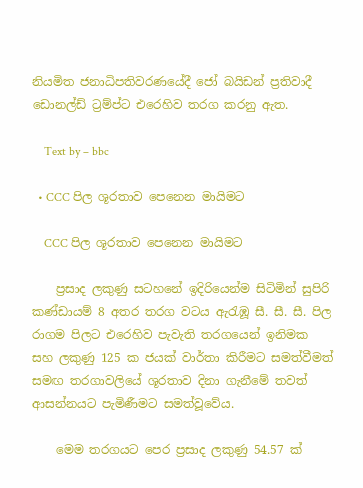නියමිත ජනාධිපතිවරණයේදී ජෝ බයිඩන් ප්‍රතිවාදී ඩොනල්ඩ් ට්‍රම්ප්ට එරෙහිව තරග කරනු ඇත.

    Text by – bbc

  • CCC පිල ශූරතාව පෙනෙන මායිමට

    CCC පිල ශූරතාව පෙනෙන මායිමට

    ප්‍රසාද ලකුණු සටහනේ ඉදිරියෙන්ම සිටිමින් සුපිරි කණ්ඩායම් 8 අතර තරග වටය ඇරැඹූ සී. සී. සී. පිල රාගම පිලට එරෙහිව පැවැති තරගයෙන් ඉනිමක සහ ලකුණු 125 ක ජයක් වාර්තා කිරීමට සමත්වීමත් සමඟ තරගාවලියේ ශූරතාව දිනා ගැනීමේ තවත් ආසන්නයට පැමිණීමට සමත්වූවේය.

    මෙම තරගයට පෙර ප්‍රසාද ලකුණු 54.57 ක්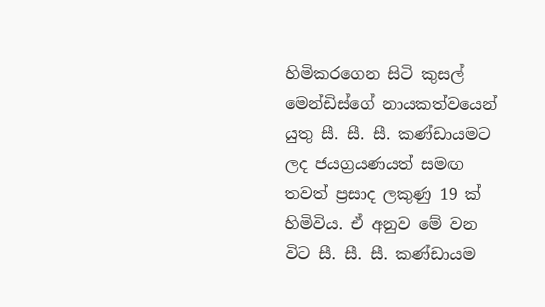හිමිකරගෙන සිටි කුසල් මෙන්ඩිස්ගේ නායකත්වයෙන් යුතු සී. සී. සී. කණ්ඩායමට ලද ජයග්‍රයණයත් සමඟ තවත් ප්‍රසාද ලකුණු 19 ක් හිමිවිය. ඒ අනුව මේ වන විට සී. සී. සී. කණ්ඩායම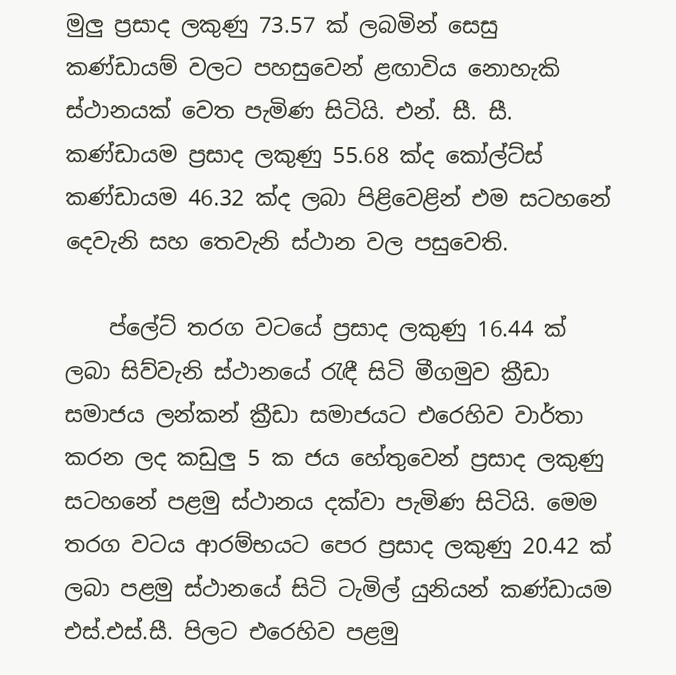මුලු ප්‍රසාද ලකුණු 73.57 ක් ලබමින් සෙසු කණ්ඩායම් වලට පහසුවෙන් ළඟාවිය නොහැකි ස්ථානයක් වෙත පැමිණ සිටියි. එන්. සී. සී. කණ්ඩායම ප්‍රසාද ලකුණු 55.68 ක්ද කෝල්ට්ස් කණ්ඩායම 46.32 ක්ද ලබා පිළිවෙළින් එම සටහනේ දෙවැනි සහ තෙවැනි ස්ථාන වල පසුවෙති.

    ප්ලේට් තරග වටයේ ප්‍රසාද ලකුණු 16.44 ක් ලබා සිව්වැනි ස්ථානයේ රැඳී සිටි මීගමුව ක්‍රීඩා සමාජය ලන්කන් ක්‍රීඩා සමාජයට එරෙහිව වාර්තා කරන ලද කඩුලු 5 ක ජය හේතුවෙන් ප්‍රසාද ලකුණු සටහනේ පළමු ස්ථානය දක්වා පැමිණ සිටියි. මෙම තරග වටය ආරම්භයට පෙර ප්‍රසාද ලකුණු 20.42 ක් ලබා පළමු ස්ථානයේ සිටි ටැමිල් යුනියන් කණ්ඩායම එස්.එස්.සී. පිලට එරෙහිව පළමු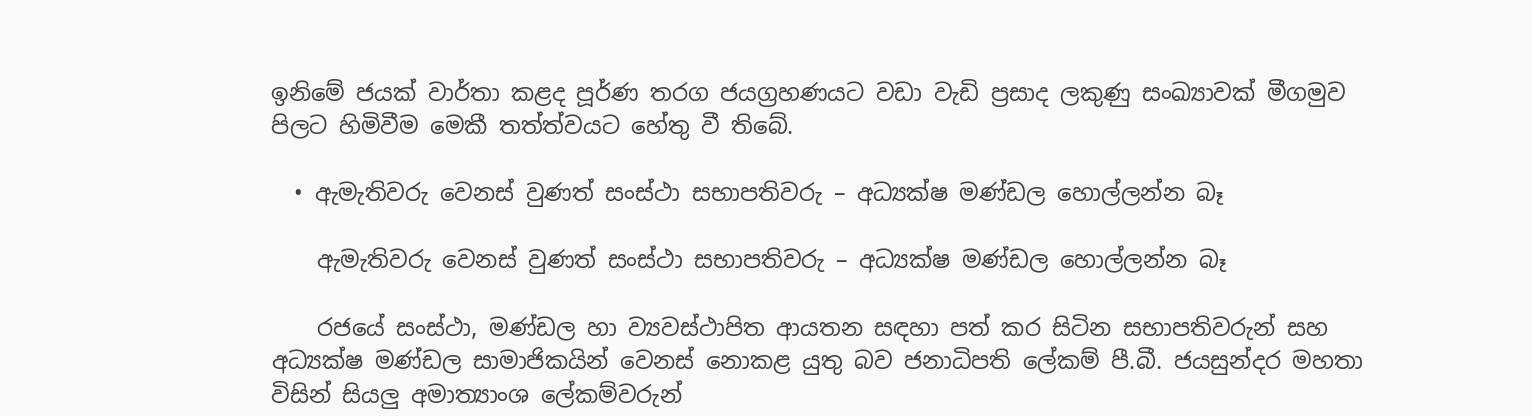ඉනිමේ ජයක් වාර්තා කළද පූර්ණ තරග ජයග්‍රහණයට වඩා වැඩි ප්‍රසාද ලකුණු සංඛ්‍යාවක් මීගමුව පිලට හිමිවීම මෙකී තත්ත්වයට හේතු වී තිබේ.

  • ඇමැතිවරු වෙනස් වුණත් සංස්ථා සභාපතිවරු – අධ්‍යක්ෂ මණ්ඩල හොල්ලන්න බෑ

    ඇමැතිවරු වෙනස් වුණත් සංස්ථා සභාපතිවරු – අධ්‍යක්ෂ මණ්ඩල හොල්ලන්න බෑ

    රජයේ සංස්ථා, මණ්ඩල හා ව්‍යවස්ථාපිත ආයතන සඳහා පත් කර සිටින සභාපතිවරුන් සහ අධ්‍යක්ෂ මණ්ඩල සාමාජිකයින් වෙනස් නොකළ යුතු බව ජනාධිපති ලේකම් පී.බී. ජයසුන්දර මහතා විසින් සියලු අමාත්‍යාංශ ලේකම්වරුන්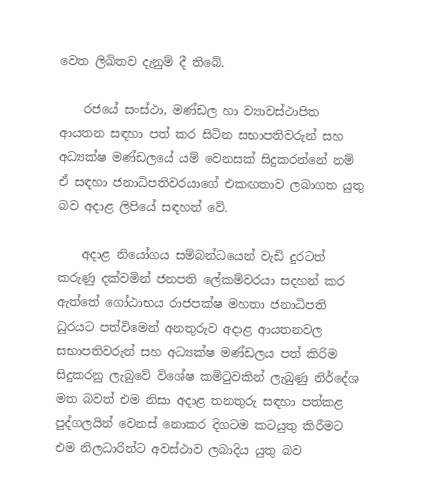වෙත ලිඛිතව දැනුම් දී තිබේ.

    රජයේ සංස්ථා, මණ්ඩල හා ව්‍යාවස්ථාපිත ආයතන සඳහා පත් කර සිටින සභාපතිවරුන් සහ අධ්‍යක්ෂ මණ්ඩලයේ යම් වෙනසක් සිදුකරන්නේ නම් ඒ සඳහා ජනාධිපතිවරයාගේ එකඟතාව ලබාගත යුතු බව අදාළ ලිපියේ සඳහන් වේ.

    අදාළ නියෝගය සම්බන්ධයෙන් වැඩි දුරටත් කරුණු දක්වමින් ජනපති ලේකම්වරයා සදහන් කර ඇත්තේ ගෝඨාභය රාජපක්ෂ මහතා ජනාධිපති ධුරයට පත්විමෙන් අනතුරුව අදාළ ආයතනවල සභාපතිවරුන් සහ අධ්‍යක්ෂ මණ්ඩලය පත් කිරිම සිදුකරනු ලැබුවේ විශේෂ කමිටුවකින් ලැබුණු නිර්දේශ මත බවත් එම නිසා අදාළ තනතුරු සඳහා පත්කළ පුද්ගලයින් වෙනස් නොකර දිගටම කටයුතු කිරීමට එම නිලධාරින්ට අවස්ථාව ලබාදිය යුතු බව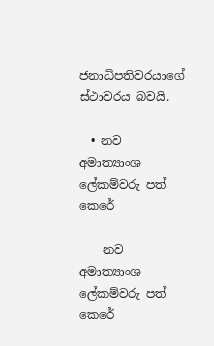ජනාධිපතිවරයාගේ ස්ථාවරය බවයි.

  • නව අමාත්‍යාංශ ලේකම්වරු පත් කෙරේ

    නව අමාත්‍යාංශ ලේකම්වරු පත් කෙරේ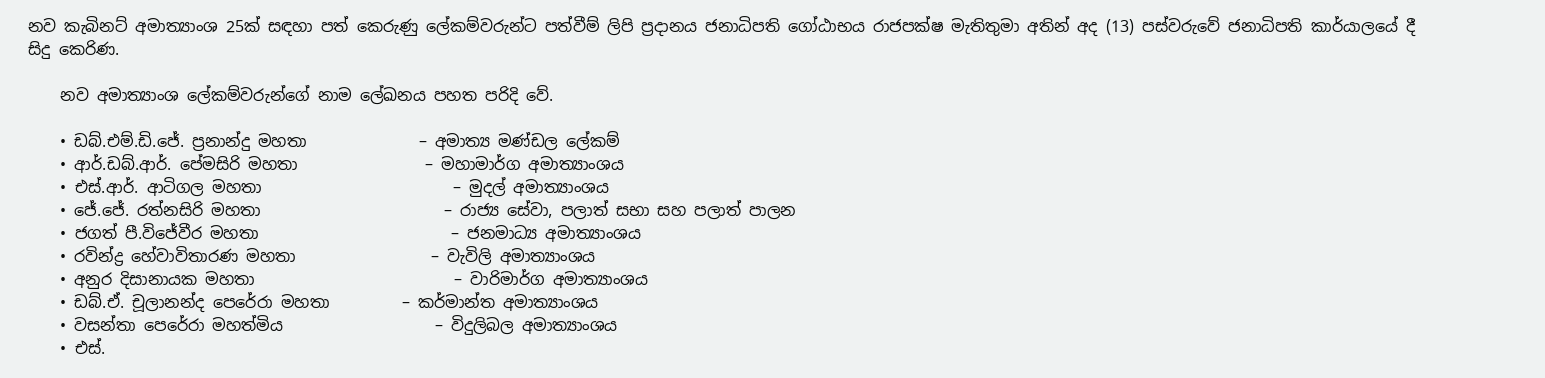නව කැබිනට් අමාත්‍යාංශ 25ක් සඳහා පත් කෙරුණු ලේකම්වරුන්ට පත්වීම් ලිපි ප්‍රදානය ජනාධිපති ගෝඨාභය රාජපක්ෂ මැතිතුමා අතින් අද (13) පස්වරුවේ ජනාධිපති කාර්යාලයේ දී සිදු කෙරිණ.

    නව අමාත්‍යාංශ ලේකම්වරුන්ගේ නාම ලේඛනය පහත පරිදි වේ.

    • ඩබ්.එම්.ඩි.ජේ. ප්‍රනාන්දු මහතා              – අමාත්‍ය මණ්ඩල ලේකම්
    • ආර්.ඩබ්.ආර්. පේමසිරි මහතා                – මහාමාර්ග අමාත්‍යාංශය
    • එස්.ආර්. ආටිගල මහතා                        – මුදල් අමාත්‍යාංශය
    • ජේ.ජේ. රත්නසිරි මහතා                       – රාජ්‍ය සේවා, පලාත් සභා සහ පලාත් පාලන
    • ජගත් පී.විජේවීර මහතා                        – ජනමාධ්‍ය අමාත්‍යාංශය
    • රවින්ද්‍ර හේවාවිතාරණ මහතා                 – වැවිලි අමාත්‍යාංශය
    • අනුර දිසානායක මහතා                         – වාරිමාර්ග අමාත්‍යාංශය
    • ඩබ්.ඒ. චූලානන්ද පෙරේරා මහතා         – කර්මාන්ත අමාත්‍යාංශය
    • වසන්තා පෙරේරා මහත්මිය                   – විදුලිබල අමාත්‍යාංශය
    • එස්.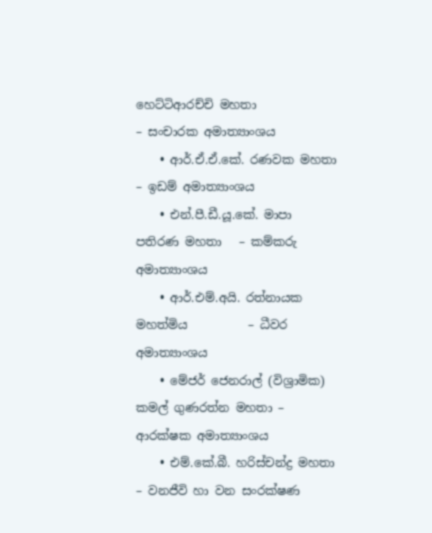හෙට්ටිආරච්චි මහතා                     – සංචාරක අමාත්‍යාංශය
    • ආර්.ඒ.ඒ.කේ. රණවක මහතා               – ඉඩම් අමාත්‍යාංශය
    • එන්.පී.ඩී.යූ.කේ. මාපා පතිරණ මහතා   – කම්කරු අමාත්‍යාංශය
    • ආර්.එම්.අයි. රත්නායක මහත්මිය          – ධීවර අමාත්‍යාංශය
    • මේජර් ජෙනරාල් (විශ්‍රාමික) කමල් ගුණරත්න මහතා – ආරක්ෂක අමාත්‍යාංශය
    • එම්.කේ.බී. හරිස්චන්ද්‍ර මහතා                – වනජීවි හා වන සංරක්ෂණ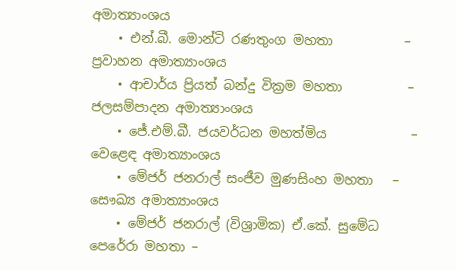අමාත්‍යාංශය
    • එන්.බී. මොන්ටි රණතුංග මහතා           – ප්‍රවාහන අමාත්‍යාංශය
    • ආචාර්ය ප්‍රියත් බන්දු වික්‍රම මහතා          – ජලසම්පාදන අමාත්‍යාංශය
    • ජේ.එම්.බී. ජයවර්ධන මහත්මිය             – වෙළෙඳ අමාත්‍යාංශය
    • මේජර් ජනරාල් සංජීව මුණසිංහ මහතා   – සෞඛ්‍ය අමාත්‍යාංශය
    • මේජර් ජනරාල් (විශ්‍රාමික) ඒ.කේ. සුමේධ පෙරේරා මහතා –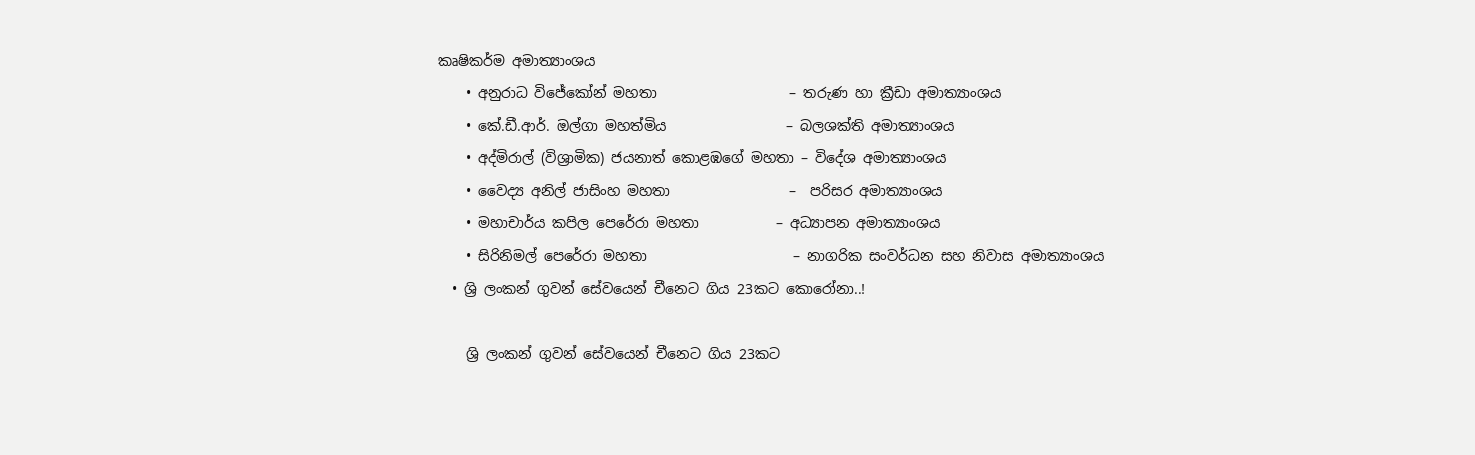කෘෂිකර්ම අමාත්‍යාංශය
    • අනුරාධ විජේකෝන් මහතා                   – තරුණ හා ක්‍රීඩා අමාත්‍යාංශය
    • කේ.ඩී.ආර්. ඔල්ගා මහත්මිය                 – බලශක්ති අමාත්‍යාංශය
    • අද්මිරාල් (විශ්‍රාමික) ජයනාත් කොළඹගේ මහතා – විදේශ අමාත්‍යාංශය
    • වෛද්‍ය අනිල් ජාසිංහ මහතා                 –  පරිසර අමාත්‍යාංශය
    • මහාචාර්ය කපිල පෙරේරා මහතා           – අධ්‍යාපන අමාත්‍යාංශය
    • සිරිනිමල් පෙරේරා මහතා                     – නාගරික සංවර්ධන සහ නිවාස අමාත්‍යාංශය
  • ශ්‍රි ලංකන් ගුවන් සේවයෙන් චීනෙට ගිය 23කට කොරෝනා..!

    ශ්‍රි ලංකන් ගුවන් සේවයෙන් චීනෙට ගිය 23කට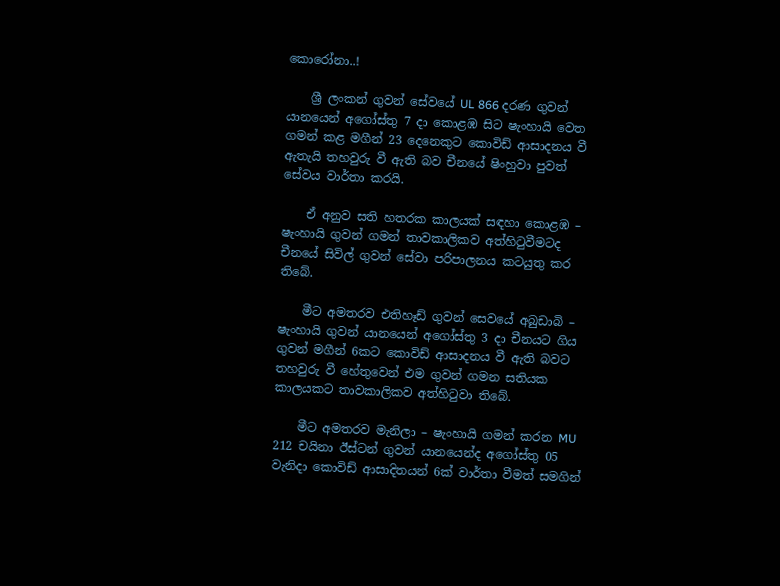කොරෝනා..!

    ශ්‍රී ලංකන් ගුවන් සේවයේ UL 866 දරණ ගුවන් යානයෙන් අගෝස්තු 7 දා කොළඹ සිට ෂැංහායි වෙත ගමන් කළ මගීන් 23 දෙනෙකුට කොවිඩ් ආසාදනය වී ඇතැයි තහවුරු වී ඇති බව චීනයේ ෂිංහුවා පුවත් සේවය වාර්තා කරයි.

    ඒ අනුව සති හතරක කාලයක් සඳහා කොළඹ – ෂැංහායි ගුවන් ගමන් තාවකාලිකව අත්හිටුවීමටද චීනයේ සිවිල් ගුවන් සේවා පරිපාලනය කටයුතු කර තිබේ.

    මීට අමතරව එතිහෑඩ් ගුවන් සෙවයේ අබුඩාබි – ෂැංහායි ගුවන් යානයෙන් අගෝස්තු 3 දා චීනයට ගිය ගුවන් මගීන් 6කට කොවිඩ් ආසාදනය වී ඇති බවට තහවුරු වී හේතුවෙන් එම ගුවන් ගමන සතියක කාලයකට තාවකාලිකව අත්හිටුවා තිබේ.

    මීට අමතරව මැනිලා – ෂැංහායි ගමන් කරන MU 212 චයිනා ඊස්ටන් ගුවන් යානයෙන්ද අගෝස්තු 05 වැනිදා කොවිඩ් ආසාදිතයන් 6ක් වාර්තා වීමත් සමගින්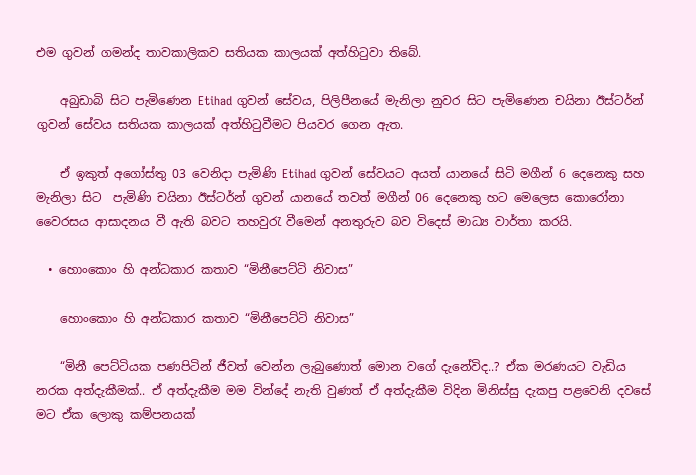එම ගුවන් ගමන්ද තාවකාලිකව සතියක කාලයක් අත්හිටුවා තිබේ.

    අබුඩාබි සිට පැමිණෙන Etihad ගුවන් සේවය, පිලිපීනයේ මැනිලා නුවර සිට පැමිණෙන චයිනා ඊස්ටර්න් ගුවන් සේවය සතියක කාලයක් අත්හිටුවීමට පියවර ගෙන ඇත.

    ඒ ඉකුත් අගෝස්තු 03 වෙනිදා පැමිණි Etihad ගුවන් සේවයට අයත් යානයේ සිටි මගීන් 6 දෙනෙකු සහ මැනිලා සිට  පැමිණි චයිනා ඊස්ටර්න් ගුවන් යානයේ තවත් මගීන් 06 දෙනෙකු හට මෙලෙස කොරෝනා වෛරසය ආසාදනය වී ඇති බවට තහවුරැ වීමෙන් අනතුරුව බව විදෙස් මාධ්‍ය වාර්තා කරයි.

  • හොංකොං හි අන්ධකාර කතාව “මිනීපෙට්ටි නිවාස”

    හොංකොං හි අන්ධකාර කතාව “මිනීපෙට්ටි නිවාස”

    “මිනී පෙට්ටියක පණපිටින් ජීවත් වෙන්න ලැබුණොත් මොන වගේ දැනේවිද..? ඒක මරණයට වැඩිය නරක අත්දැකීමක්.. ඒ අත්දැකීම මම වින්දේ නැති වුණත් ඒ අත්දැකීම විදින මිනිස්සු දැකපු පළවෙනි දවසේ මට ඒක ලොකු කම්පනයක්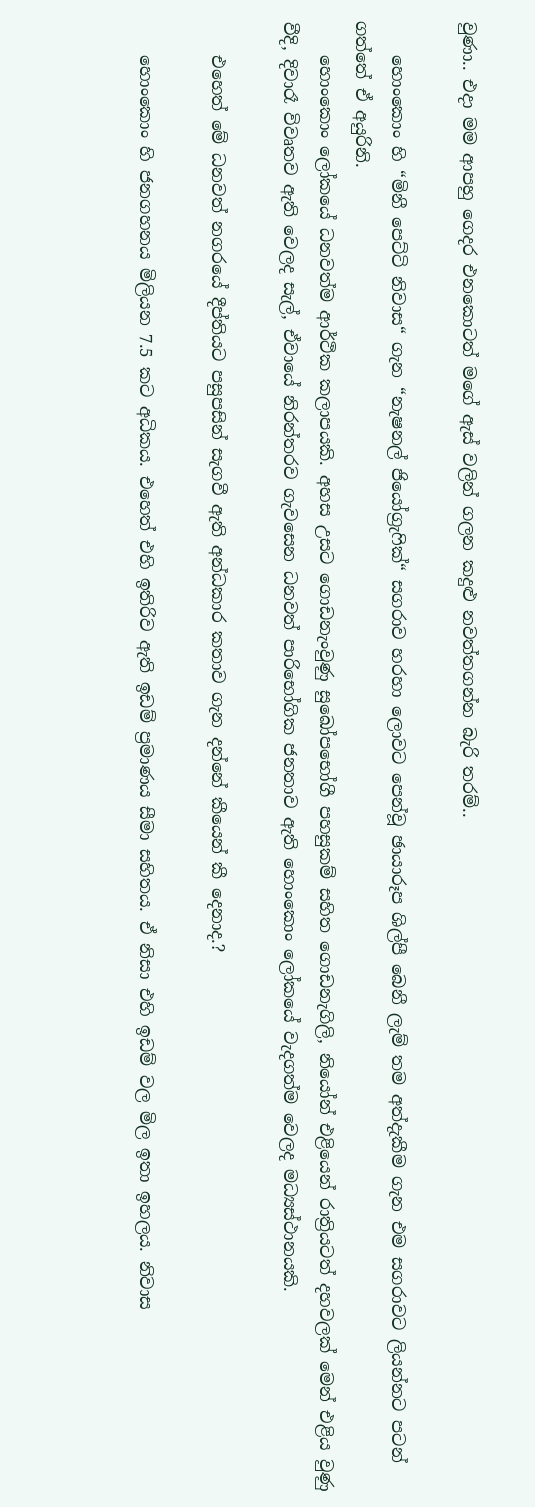වුණා.. එදා මම ආපහු ගෙදර එනකොටත් මගේ ඇස් වලින් ගලන කදුළු නවත්තගන්න බැරි තරම්..

    හොංකොං හි “මිනී පෙට්ටි නිවාස“ ගැන “නැෂනල් ජියෝග්‍රැෆික්“ සගරාව හරහා ලොවට පෙන්වූ ඡායාරූප ශිල්පී බෙනී ලැම් තම අත්දැකීම ගැන එම සගරාවට ලියන්නට පටන් ගත්තේ ඒ අයුරිනි.
    හොංකොං ලෝකයේ ධනවත්ම ආර්ථික කලාපයකි. අහස උසට ගොඩනැංවුණු සුඛෝපභෝගී පහසුකම් සහිත ගොඩනැගිලි, නියෝන් එළියෙන් රාත්‍රියටත් දහවලක් මෙන් එළිය වුණු වීදි, දිවාරෑ විවෘතව ඇති වෙලද සැල්, ඒවායේ නිරන්තරව ගැවසෙන ධනවත් පාරිභෝගික ජනතාව ඇති හොංකොං ලෝකයේ වැදගත්ම වෙලද මධ්‍යස්ථානයකි.

    එහෙත් මේ ධනවත් නගරයේ දීප්තියට පසුපසින් සැගවී ඇති අන්ධකාර කතාව ගැන දන්නේ කීයෙන් කී දෙනාද.?

    හොංකොං හි ජනගහනය මිලියන 7.5 කට අධිකය. එහෙත් එහි ඉතිරිව ඇති ඉඩම් ප්‍රමාණය සීමා සහිතය. ඒ නිසා එහි ඉඩම් වල මිල ඉතා ඉහලය. නිවාස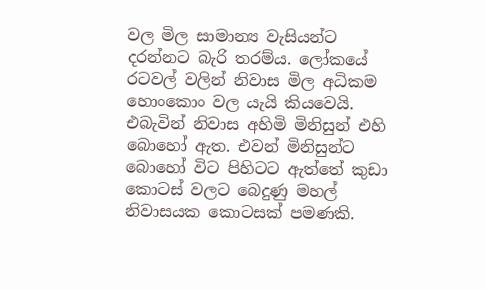වල මිල සාමාන්‍ය වැසියන්ට දරන්නට බැරි තරම්ය. ලෝකයේ රටවල් වලින් නිවාස මිල අධිකම හොංකොං වල යැයි කියවෙයි. එබැවින් නිවාස අහිමි මිනිසුන් එහි බොහෝ ඇත. එවන් මිනිසුන්ට බොහෝ විට පිහිටට ඇත්තේ කුඩා කොටස් වලට බෙදුණු මහල් නිවාසයක කොටසක් පමණකි.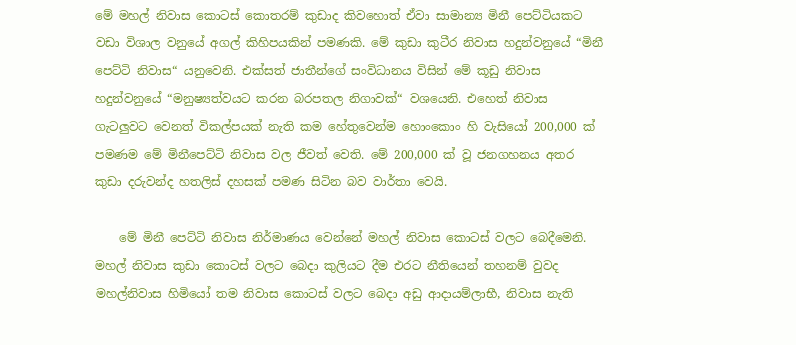මේ මහල් නිවාස කොටස් කොතරම් කුඩාද කිවහොත් ඒවා සාමාන්‍ය මිනී පෙට්ටියකට වඩා විශාල වනුයේ අගල් කිහිපයකින් පමණකි. මේ කුඩා කුටීර නිවාස හදුන්වනුයේ “මිනී පෙට්ටි නිවාස“ යනුවෙනි. එක්සත් ජාතීන්ගේ සංවිධානය විසින් මේ කූඩු නිවාස හදුන්වනුයේ “මනුෂ්‍යත්වයට කරන බරපතල නිගාවක්“ වශයෙනි. එහෙත් නිවාස ගැටලුවට වෙනත් විකල්පයක් නැති කම හේතුවෙන්ම හොංකොං හි වැසියෝ 200,000 ක් පමණම මේ මිනීපෙට්ටි නිවාස වල ජීවත් වෙති. මේ 200,000 ක් වූ ජනගහනය අතර කුඩා දරුවන්ද හතලිස් දහසක් පමණ සිටින බව වාර්තා වෙයි.

    මේ මිනී පෙට්ටි නිවාස නිර්මාණය වෙන්නේ මහල් නිවාස කොටස් වලට බෙදීමෙනි. මහල් නිවාස කුඩා කොටස් වලට බෙදා කුලියට දීම එරට නීතියෙන් තහනම් වුවද මහල්නිවාස හිමියෝ තම නිවාස කොටස් වලට බෙදා අඩු ආදායම්ලාභී, නිවාස නැති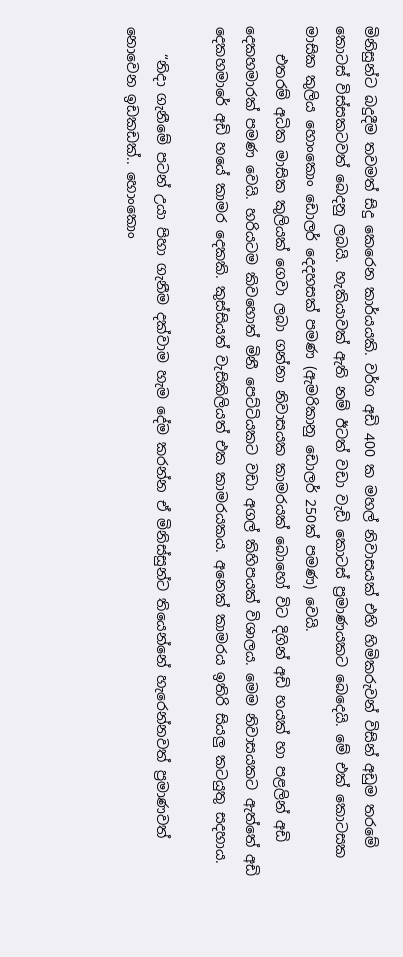මිනිසුන්ට බදුදීම තවමත් සිදු කෙරෙන කාර්යයකි. වර්ග අඩි 400 ක මහල් නිවාසයක් එහි හිමිකරුවන් විසින් අඩුම තරමේ කොටස් විස්සකටවත් බෙදනු ලබයි. හැකියාවක් ඇති නම් ඊටත් වඩා වැඩි කොටස් ප්‍රමාණයකට බෙදෙයි. මේ එක් කොටසක මාසික කුලිය හොංකොං ඩොලර් දෙදහසක් පමණ (ඇමරිකානු ඩොලර් 250ක් පමණ) වෙයි.
    එතරම් අධික මාසික කුලියක් ගෙවා ලබා ගන්නා නිවාසයක කාමරයක් බොහෝ විට දිගින් අඩි හයක් හා පළලින් අඩි දෙකහමාරක් පමණ වෙයි. හරියටම කිවහොත් මිනී පෙට්ටියකට වඩා අගල් කිහිපයක් විශාලය. මෙම නිවාසයකට ඇත්තේ අඩි දෙකහමාරේ අඩි හයේ කාමර දෙකකි. කුස්සියත් වැසිකිලියත් එක කාමරයකය. අනෙක් කාමරය ඉතිරි සියලු කටයුතු සදහාය.

    “නිදා ගැනීමේ පටන් උයා පිහා ගැනීම දක්වාම හැම දේම කරන්න ඒ මිනිස්සුන්ට තියෙන්නේ හැරෙන්නවත් ප්‍රමාණවත් නොවෙන ඉඩකඩක්.. හොංකොං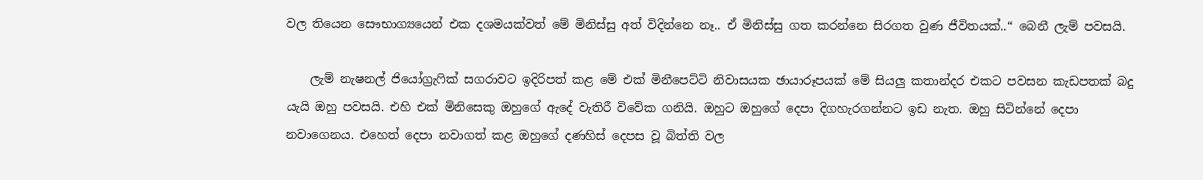වල තියෙන සෞභාග්‍යයෙන් එක දශමයක්වත් මේ මිනිස්සු අත් විදින්නෙ නෑ.. ඒ මිනිස්සු ගත කරන්නෙ සිරගත වුණ ජීවිතයක්..“ බෙනී ලැම් පවසයි.

    ලැම් නැෂනල් ජියෝග්‍රැෆික් සගරාවට ඉදිරිපත් කළ මේ එක් මිනීපෙට්ටි නිවාසයක ඡායාරූපයක් මේ සියලු කතාන්දර එකට පවසන කැඩපතක් බදු යැයි ඔහු පවසයි. එහි එක් මිනිසෙකු ඔහුගේ ඇදේ වැතිරී විවේක ගනියි. ඔහුට ඔහුගේ දෙපා දිගහැරගන්නට ඉඩ නැත. ඔහු සිටින්නේ දෙපා නවාගෙනය. එහෙත් දෙපා නවාගත් කළ ඔහුගේ දණහිස් දෙපස වූ බිත්ති වල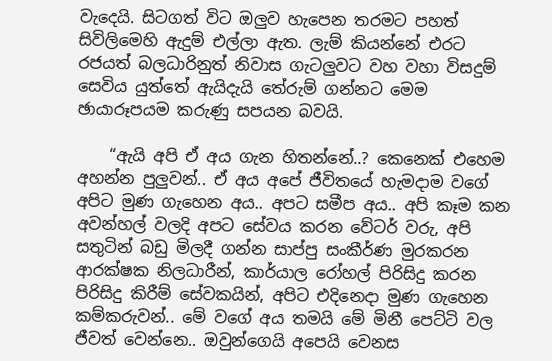වැදෙයි. සිටගත් විට ඔලුව හැපෙන තරමට පහත් සිවිලිමෙහි ඇදුම් එල්ලා ඇත. ලැම් කියන්නේ එරට රජයත් බලධාරිනුත් නිවාස ගැටලුවට වහ වහා විසදුම් සෙවිය යුත්තේ ඇයිදැයි තේරුම් ගන්නට මෙම ඡායාරූපයම කරුණු සපයන බවයි.

    “ඇයි අපි ඒ අය ගැන හිතන්නේ..? කෙනෙක් එහෙම අහන්න පුලුවන්.. ඒ අය අපේ ජීවිතයේ හැමදාම වගේ අපිට මුණ ගැහෙන අය.. අපට සමීප අය.. අපි කෑම කන අවන්හල් වලදි අපට සේවය කරන වේටර් වරු, අපි සතුටින් බඩු මිලදී ගන්න සාප්පු සංකීර්ණ මුරකරන ආරක්ෂක නිලධාරීන්, කාර්යාල රෝහල් පිරිසිදු කරන පිරිසිදු කිරීම් සේවකයින්, අපිට එදිනෙදා මුණ ගැහෙන කම්කරුවන්.. මේ වගේ අය තමයි මේ මිනී පෙට්ටි වල ජීවත් වෙන්නෙ.. ඔවුන්ගෙයි අපෙයි වෙනස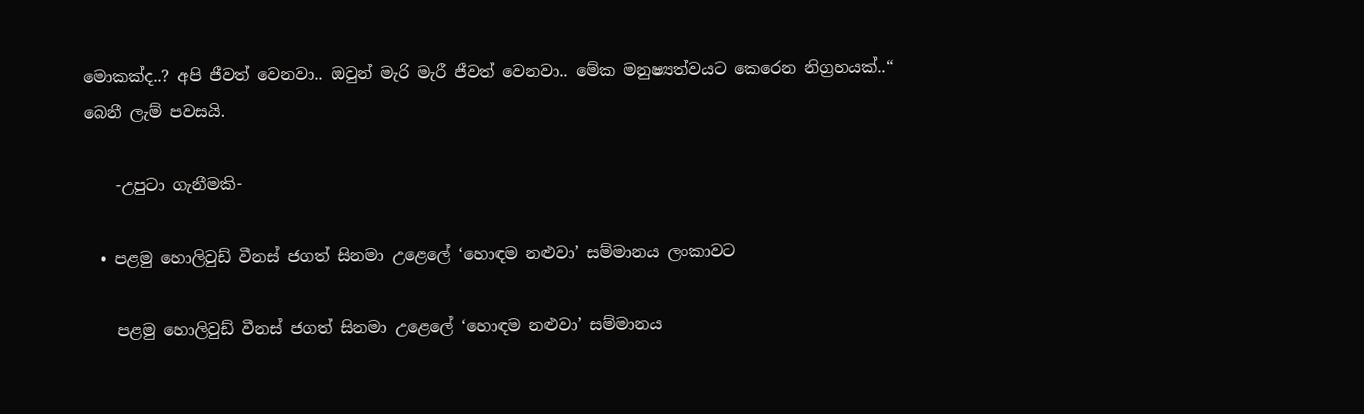මොකක්ද..? අපි ජීවත් වෙනවා.. ඔවුන් මැරි මැරී ජීවත්‍ වෙනවා.. මේක මනුෂ්‍යත්වයට කෙරෙන නිග්‍රහයක්..“ බෙනී ලැම් පවසයි.

    -උපුටා ගැනීමකි-

  • පළමු හොලිවුඩ් වීනස් ජගත් සිනමා උළෙලේ ‘හොඳම නළුවා’ සම්මානය ලංකාවට

    පළමු හොලිවුඩ් වීනස් ජගත් සිනමා උළෙලේ ‘හොඳම නළුවා’ සම්මානය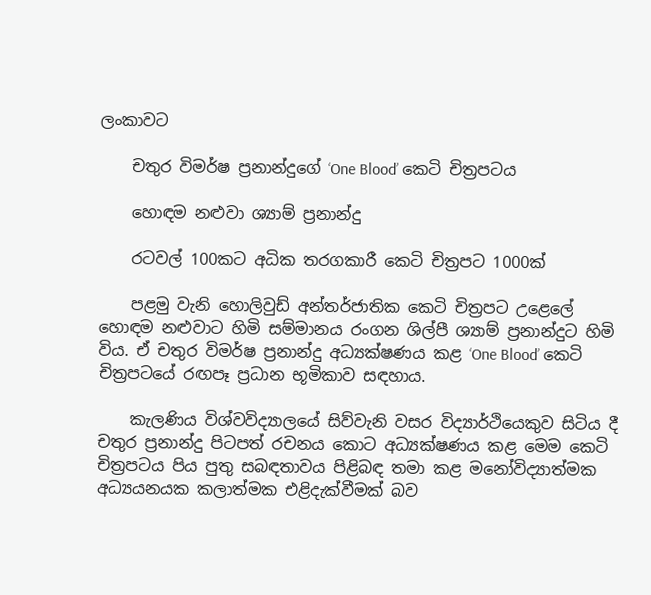ලංකාවට

    චතුර විමර්ෂ ප්‍රනාන්දුගේ ‘One Blood’ කෙටි චිත්‍රපටය

    හොඳම නළුවා ශ්‍යාම් ප්‍රනාන්දු

    රටවල් 100කට අධික තරගකාරී කෙටි චිත්‍රපට 1000ක්

    පළමු වැනි හොලිවුඩ් අන්තර්ජාතික කෙටි චිත්‍රපට උළෙලේ හොඳම නළුවාට හිමි සම්මානය රංගන ශිල්පී ශ්‍යාම් ප්‍රනාන්දුට හිමි විය. ඒ චතුර විමර්ෂ ප්‍රනාන්දු අධ්‍යක්ෂණය කළ ‘One Blood’ කෙටි චිත්‍රපටයේ රඟපෑ ප්‍රධාන භූමිකාව සඳහාය.

    කැලණිය විශ්වවිද්‍යාලයේ සිව්වැනි වසර විද්‍යාර්ථියෙකුව සිටිය දී චතුර ප්‍රනාන්දු පිටපත් රචනය කොට අධ්‍යක්ෂණය කළ මෙම කෙටි චිත්‍රපටය පිය පුතු සබඳතාවය පිළිබඳ තමා කළ මනෝවිද්‍යාත්මක අධ්‍යයනයක කලාත්මක එළිදැක්වීමක් බව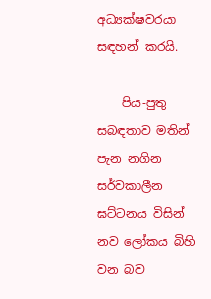අධ්‍යක්ෂවරයා සඳහන් කරයි.

    පිය-පුතු සබඳතාව මතින් පැන නගින සර්වකාලීන ඝට්ටනය විසින් නව ලෝකය බිහි වන බව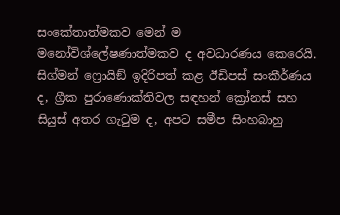සංකේතාත්මකව මෙන් ම මනෝවිශ්ලේෂණාත්මකව ද අවධාරණය කෙරෙයි. සිග්මන් ෆ්‍රොයිඞ් ඉදිරිපත් කළ ඊඩිපස් සංකීර්ණය ද, ග්‍රීක පුරාණොක්තිවල සඳහන් ක්‍රෝනස් සහ සියුස් අතර ගැටුම ද, අපට සමීප සිංහබාහු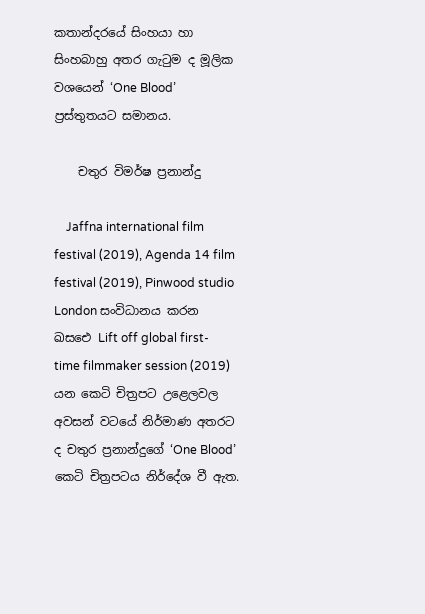කතාන්දරයේ සිංහයා හා සිංහබාහු අතර ගැටුම ද මූලික වශයෙන් ‘One Blood’ ප්‍රස්තුතයට සමානය.

    චතුර විමර්ෂ ප්‍රනාන්දු

    Jaffna international film festival (2019), Agenda 14 film festival (2019), Pinwood studio London සංවිධානය කරන ඛසඓ Lift off global first-time filmmaker session (2019) යන කෙටි චිත්‍රපට උළෙලවල අවසන් වටයේ නිර්මාණ අතරට ද චතුර ප්‍රනාන්දුගේ ‘One Blood’ කෙටි චිත්‍රපටය නිර්දේශ වී ඇත.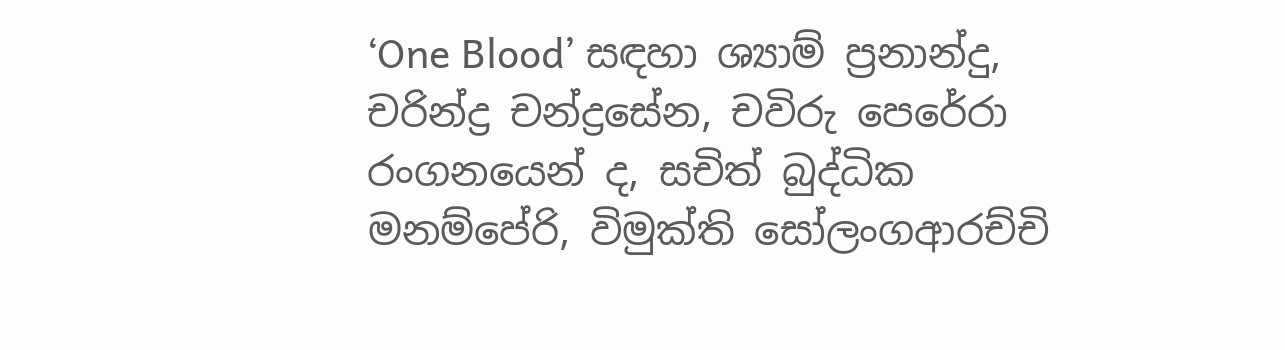‘One Blood’ සඳහා ශ්‍යාම් ප්‍රනාන්දු, චරින්ද්‍ර චන්ද්‍රසේන, චවිරු පෙරේරා රංගනයෙන් ද, සචිත් බුද්ධික මනම්පේරි, විමුක්ති සෝලංගආරච්චි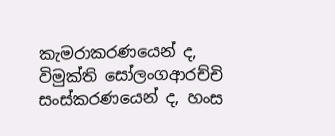කැමරාකරණයෙන් ද, විමුක්ති සෝලංගආරච්චි සංස්කරණයෙන් ද, හංස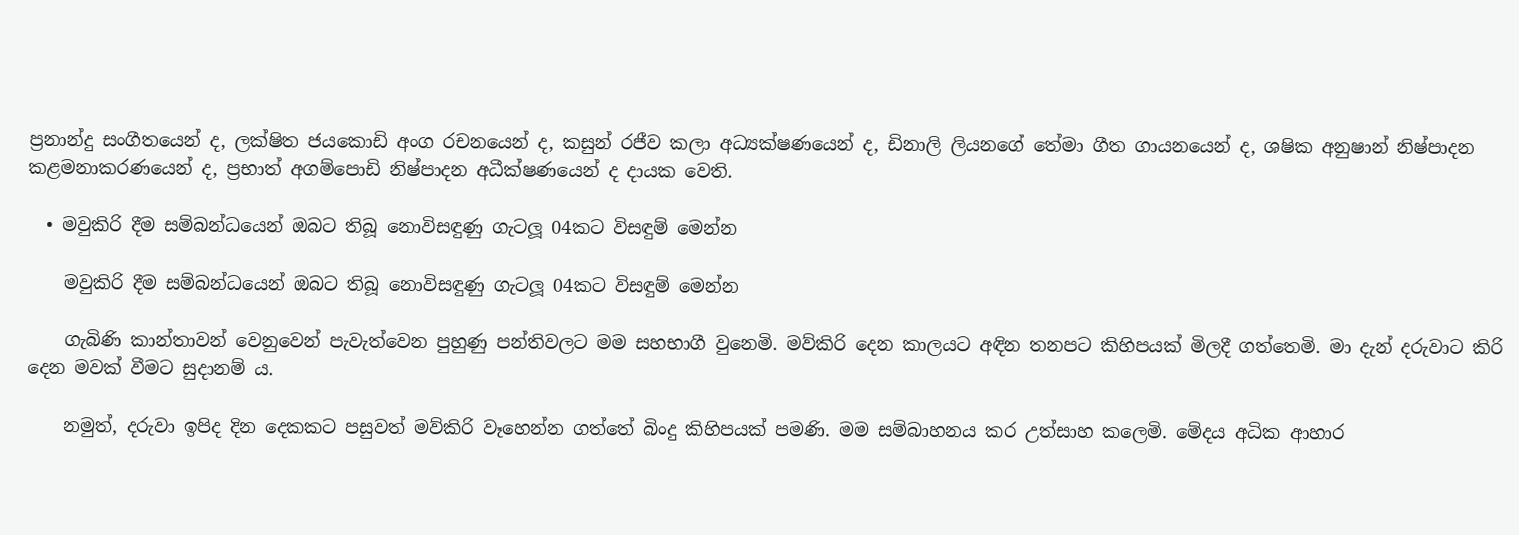ප්‍රනාන්දු සංගීතයෙන් ද, ලක්ෂිත ජයකොඩි අංග රචනයෙන් ද, කසුන් රජීව කලා අධ්‍යක්ෂණයෙන් ද, ඩිනාලි ලියනගේ තේමා ගීත ගායනයෙන් ද, ශෂික අනුෂාන් නිෂ්පාදන කළමනාකරණයෙන් ද, ප්‍රභාත් අගම්පොඩි නිෂ්පාදන අධීක්ෂණයෙන් ද දායක වෙති.

  • මවුකිරි දීම සම්බන්ධයෙන් ඔබට තිබූ නොවිසඳුණු ගැටලූ 04කට විසඳුම් මෙන්න

    මවුකිරි දීම සම්බන්ධයෙන් ඔබට තිබූ නොවිසඳුණු ගැටලූ 04කට විසඳුම් මෙන්න

    ගැබිණි කාන්තාවන් වෙනුවෙන් පැවැත්වෙන පුහුණු පන්තිවලට මම සහභාගී වුනෙමි. මව්කිරි දෙන කාලයට අඳින තනපට කිහිපයක් මිලදී ගත්තෙමි. මා දැන් දරුවාට කිරි දෙන මවක් වීමට සුදානම් ය.

    නමුත්, දරුවා ඉපිද දින දෙකකට පසුවත් මව්කිරි වෑහෙන්න ගත්තේ බිංදු කිහිපයක් පමණි. මම සම්බාහනය කර උත්සාහ කලෙමි. මේදය අධික ආහාර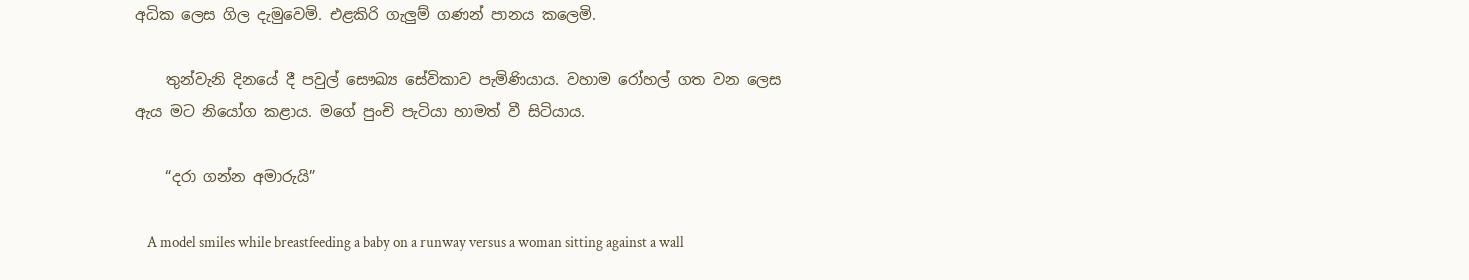අධික ලෙස ගිල දැමුවෙමි. එළකිරි ගැලුම් ගණන් පානය කලෙමි.

    තුන්වැනි දිනයේ දී පවුල් සෞඛ්‍ය සේවිකාව පැමිණියාය. වහාම රෝහල් ගත වන ලෙස ඇය මට නියෝග කළාය. මගේ පුංචි පැටියා හාමත් වී සිටියාය.

    “දරා ගන්න අමාරුයි”

    A model smiles while breastfeeding a baby on a runway versus a woman sitting against a wall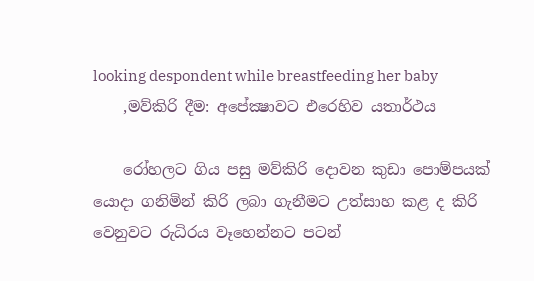looking despondent while breastfeeding her baby
    ,මව්කිරි දීම: අපේක්‍ෂාවට එරෙහිව යතාර්ථය

    රෝහලට ගිය පසු මව්කිරි දොවන කුඩා පොම්පයක් යොදා ගනිමින් කිරි ලබා ගැනීමට උත්සාහ කළ ද කිරි වෙනුවට රුධිරය වෑහෙන්නට පටන්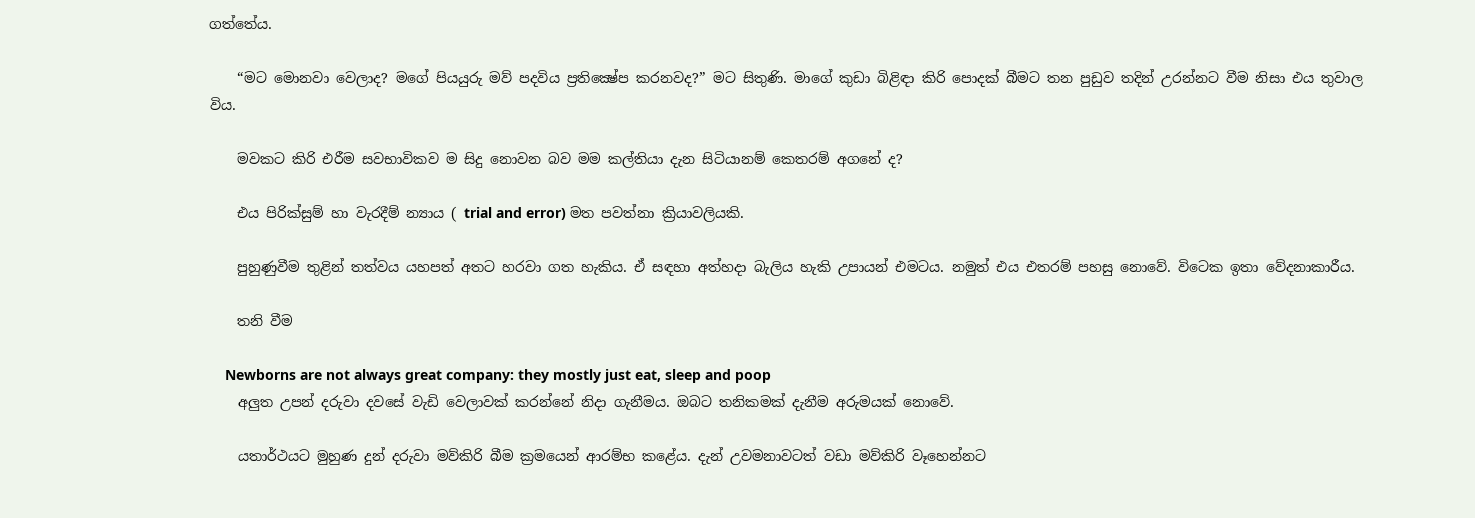ගත්තේය.

    “මට මොනවා වෙලාද? මගේ පියයුරු මව් පදවිය ප්‍රතික්‍ෂේප කරනවද?” මට සිතුණි. මාගේ කුඩා බිළිඳා කිරි පොදක් බීමට තන පුඩුව තදින් උරන්නට වීම නිසා එය තුවාල විය.

    මවකට කිරි එරීම සවභාවිකව ම සිදු නොවන බව මම කල්තියා දැන සිටියානම් කෙතරම් අගනේ ද?

    එය පිරික්සුම් හා වැරදීම් න්‍යාය ( trial and error) මත පවත්නා ක්‍රියාවලියකි.

    පුහුණුවීම තුළින් තත්වය යහපත් අතට හරවා ගත හැකිය. ඒ සඳහා අත්හදා බැලිය හැකි උපායන් එමටය. නමුත් එය එතරම් පහසු නොවේ. විටෙක ඉතා වේදනාකාරීය.

    තනි වීම

    Newborns are not always great company: they mostly just eat, sleep and poop
    අලුත උපන් දරුවා දවසේ වැඩි වෙලාවක් කරන්නේ නිදා ගැනීමය. ඔබට තනිකමක් දැනීම අරුමයක් නොවේ.

    යතාර්ථයට මුහුණ දුන් දරුවා මව්කිරි බීම ක්‍රමයෙන් ආරම්භ කළේය. දැන් උවමනාවටත් වඩා මව්කිරි වෑහෙන්නට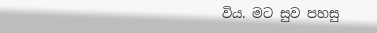විය. මට සුව පහසු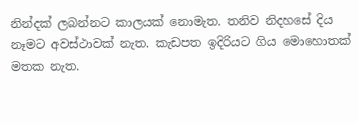නින්දක් ලබන්නට කාලයක් නොමැත. තනිව නිදහසේ දිය නෑමට අවස්ථාවක් නැත. කැඩපත ඉදිරියට ගිය මොහොතක් මතක නැත.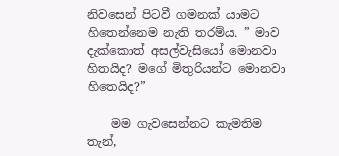නිවසෙන් පිටවී ගමනක් යාමට හිතෙන්නෙම නැති තරම්ය. ” මාව දැක්කොත් අසල්වැසියෝ මොනවා හිතයිද? මගේ මිතුරියන්ට මොනවා හිතෙයිද?”

    මම ගැවසෙන්නට කැමතිම තැන්,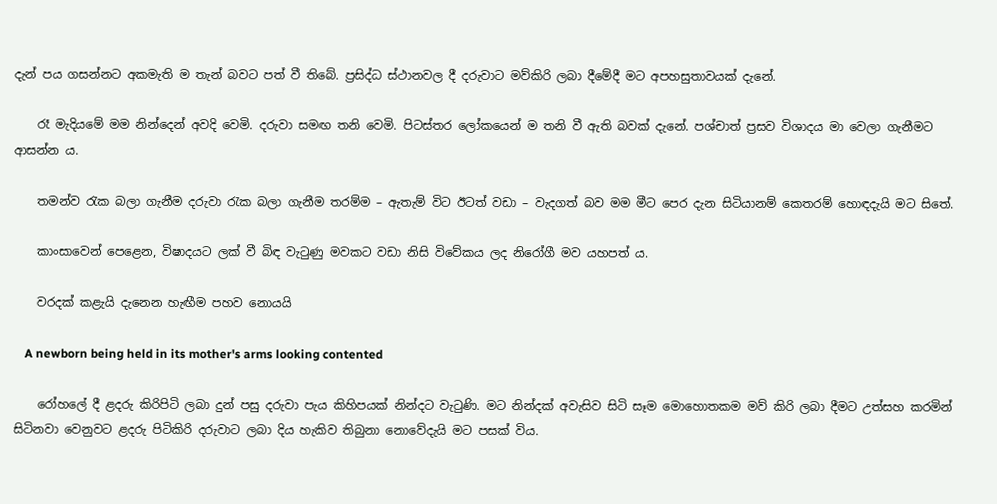දැන් පය ගසන්නට අකමැති ම තැන් බවට පත් වී තිබේ. ප්‍රසිද්ධ ස්ථානවල දී දරුවාට මව්කිරි ලබා දීමේදී මට අපහසුතාවයක් දැනේ.

    රෑ මැදියමේ මම නින්දෙන් අවදි වෙමි. දරුවා සමඟ තනි වෙමි. පිටස්තර ලෝකයෙන් ම තනි වී ඇති බවක් දැනේ. පශ්චාත් ප්‍රසව විශාදය මා වෙලා ගැනීමට ආසන්න ය.

    තමන්ව රැක බලා ගැනීම දරුවා රැක බලා ගැනීම තරම්ම – ඇතැම් විට ඊටත් වඩා – වැදගත් බව මම මීට පෙර දැන සිටියානම් කෙතරම් හොඳදැයි මට සිතේ.

    කාංසාවෙන් පෙළෙන, විෂාදයට ලක් වී බිඳ වැටුණු මවකට වඩා නිසි විවේකය ලද නිරෝගී මව යහපත් ය.

    වරදක් කළැයි දැනෙන හැඟීම පහව නොයයි

    A newborn being held in its mother's arms looking contented

    රෝහලේ දී ළදරු කිරිපිටි ලබා දුන් පසු දරුවා පැය කිහිපයක් නින්දට වැටුණි. මට නින්දක් අවැසිව සිටි සෑම මොහොතකම මව් කිරි ලබා දීමට උත්සහ කරමින් සිටිනවා වෙනුවට ළදරු පිටිකිරි දරුවාට ලබා දිය හැකිව තිබුනා නොවේදැයි මට පසක් විය.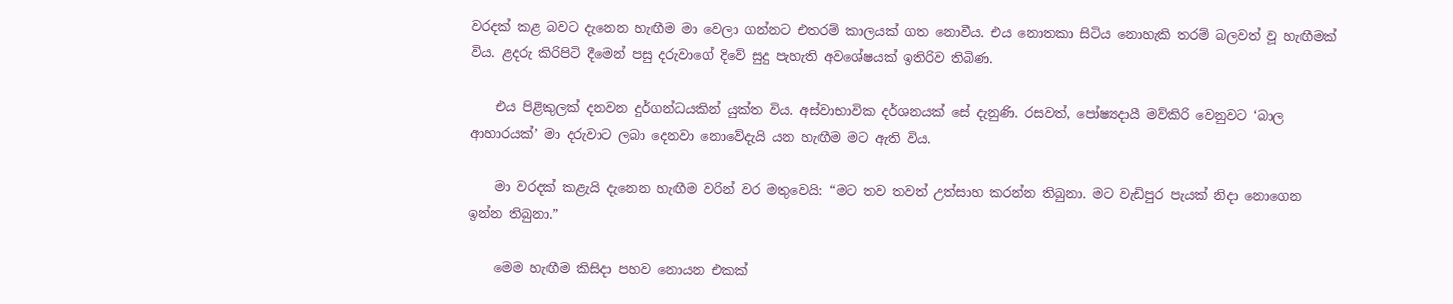වරදක් කළ බවට දැනෙන හැඟීම මා වෙලා ගන්නට එතරම් කාලයක් ගත නොවීය. එය නොතකා සිටිය නොහැකි තරම් බලවත් වූ හැඟීමක් විය. ළදරු කිරිපිටි දීමෙන් පසු දරුවාගේ දිවේ සුදු පැහැති අවශේෂයක් ඉතිරිව තිබිණ.

    එය පිළිකුලක් දනවන දුර්ගන්ධයකින් යුක්ත විය. අස්වාභාවික දර්ශනයක් සේ දැනුණි. රසවත්, පෝෂ්‍යදායී මව්කිරි වෙනුවට ‘බාල ආහාරයක්’ මා දරුවාට ලබා දෙනවා නොවේදැයි යන හැඟීම මට ඇති විය.

    මා වරදක් කළැයි දැනෙන හැඟීම වරින් වර මතුවෙයි: “මට තව තවත් උත්සාහ කරන්න තිබුනා. මට වැඩිපුර පැයක් නිදා නොගෙන ඉන්න තිබුනා.”

    මෙම හැඟීම කිසිදා පහව නොයන එකක්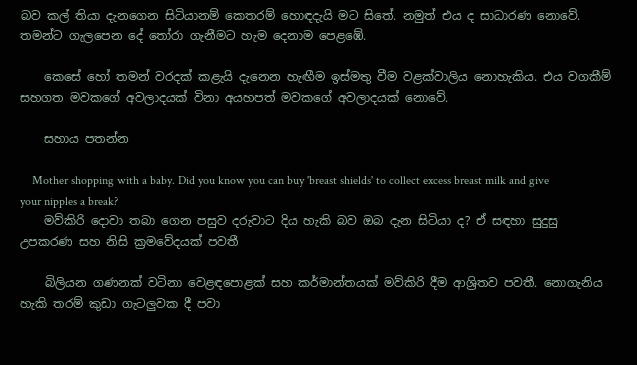බව කල් තියා දැනගෙන සිටියානම් කෙතරම් හොඳදැයි මට සිතේ. නමුත් එය ද සාධාරණ නොවේ. තමන්ට ගැලපෙන දේ තෝරා ගැනීමට හැම දෙනාම පෙළඹේ.

    කෙසේ හෝ තමන් වරදක් කළැයි දැනෙන හැඟීම ඉස්මතු වීම වළක්වාලිය නොහැකිය. එය වගකීම් සහගත මවකගේ අවලාදයක් විනා අයහපත් මවකගේ අවලාදයක් නොවේ.

    සහාය පතන්න

    Mother shopping with a baby. Did you know you can buy 'breast shields' to collect excess breast milk and give your nipples a break?
    මව්කිරි දොවා තබා ගෙන පසුව දරුවාට දිය හැකි බව ඔබ දැන සිටියා ද? ඒ සඳහා සුදුසු උපකරණ සහ නිසි ක්‍රමවේදයක් පවතී

    බිලියන ගණනක් වටිනා වෙළඳපොළක් සහ කර්මාන්තයක් මව්කිරි දීම ආශ්‍රිතව පවතී. නොගැනිය හැකි තරම් කුඩා ගැටලුවක දී පවා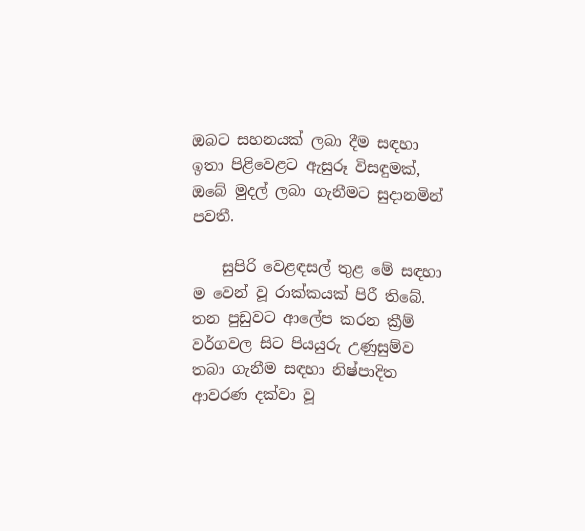ඔබට සහනයක් ලබා දීම සඳහා ඉතා පිළිවෙළට ඇසුරූ විසඳුමක්, ඔබේ මුදල් ලබා ගැනීමට සුදානමින් පවතී.

    සුපිරි වෙළඳසල් තුළ මේ සඳහා ම වෙන් වූ රාක්කයක් පිරී තිබේ. තන පුඩුවට ආලේප කරන ක්‍රීම් වර්ගවල සිට පියයුරු උණුසුම්ව තබා ගැනීම සඳහා නිෂ්පාදිත ආවරණ දක්වා වූ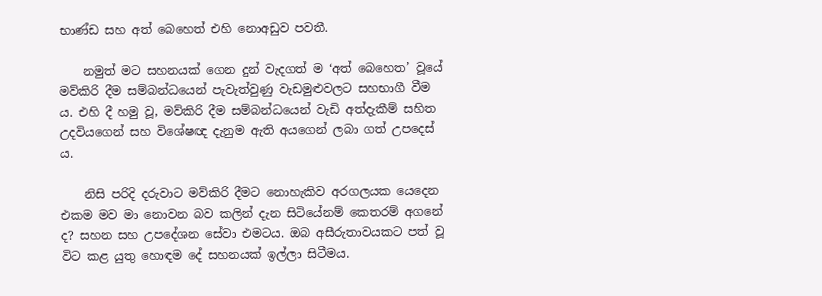භාණ්ඩ සහ අත් බෙහෙත් එහි නොඅඩුව පවතී.

    නමුත් මට සහනයක් ගෙන දුන් වැදගත් ම ‘අත් බෙහෙත’ වූයේ මව්කිරි දීම සම්බන්ධයෙන් පැවැත්වුණු වැඩමුළුවලට සහභාගී වීම ය. එහි දී හමු වූ, මව්කිරි දීම සම්බන්ධයෙන් වැඩි අත්දැකීම් සහිත උදවියගෙන් සහ විශේෂඥ දැනුම ඇති අයගෙන් ලබා ගත් උපදෙස් ය.

    නිසි පරිදි දරුවාට මව්කිරි දීමට නොහැකිව අරගලයක යෙදෙන එකම මව මා නොවන බව කලින් දැන සිටියේනම් කෙතරම් අගනේ ද? සහන සහ උපදේශන සේවා එමටය. ඔබ අසීරුතාවයකට පත් වූ විට කළ යුතු හොඳම දේ සහනයක් ඉල්ලා සිටීමය.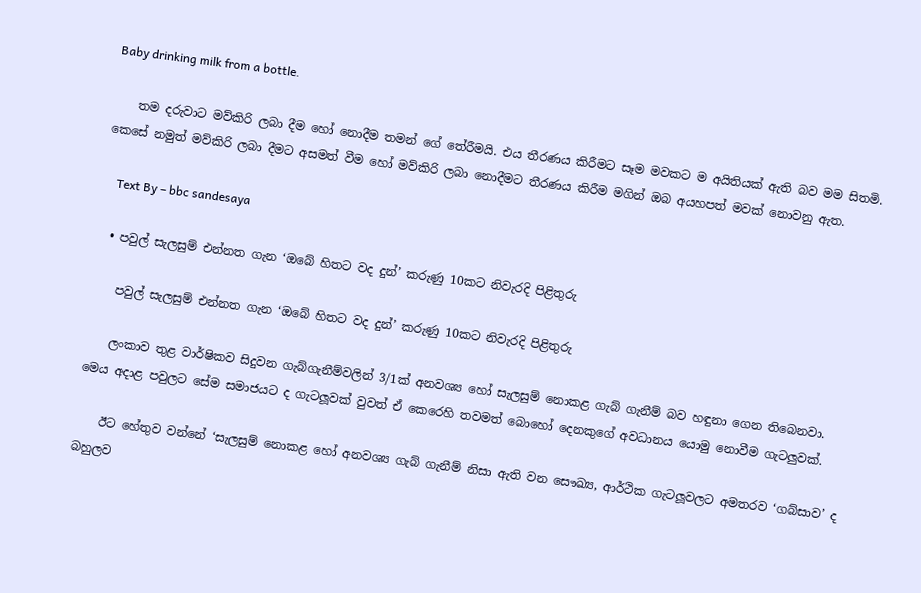Baby drinking milk from a bottle.

    තම දරුවාට මව්කිරි ලබා දීම හෝ නොදීම තමන් ගේ තේරීමයි. එය තීරණය කිරීමට සෑම මවකට ම අයිතියක් ඇති බව මම සිතමි. කෙසේ නමුත් මව්කිරි ලබා දීමට අසමත් වීම හෝ මව්කිරි ලබා නොදීමට තීරණය කිරීම මගින් ඔබ අයහපත් මවක් නොවනු ඇත.

    Text By – bbc sandesaya

  • පවුල් සැලසුම් එන්නත ගැන ‘ඔබේ හිතට වද දුන්’ කරුණු 10කට නිවැරදි පිළිතුරු

    පවුල් සැලසුම් එන්නත ගැන ‘ඔබේ හිතට වද දුන්’ කරුණු 10කට නිවැරදි පිළිතුරු

    ලංකාව තුළ වාර්ෂිකව සිදුවන ගැබ්ගැනීම්වලින් 3/1ක් අනවශ්‍ය හෝ සැලසුම් නොකළ ගැබ් ගැනීම් බව හඳුනා ගෙන තිබෙනවා. මෙය අදාළ පවුලට සේම සමාජයට ද ගැටලූවක් වුවත් ඒ කෙරෙහි තවමත් බොහෝ දෙනකුගේ අවධානය යොමු නොවීම ගැටලුවක්.

    ඊට හේතුව වන්නේ ‘සැලසුම් නොකළ හෝ අනවශ්‍ය ගැබ් ගැනීම් නිසා ඇති වන සෞඛ්‍ය, ආර්ථික ගැටලූවලට අමතරව ‘ගබ්සාව’ ද බහුලව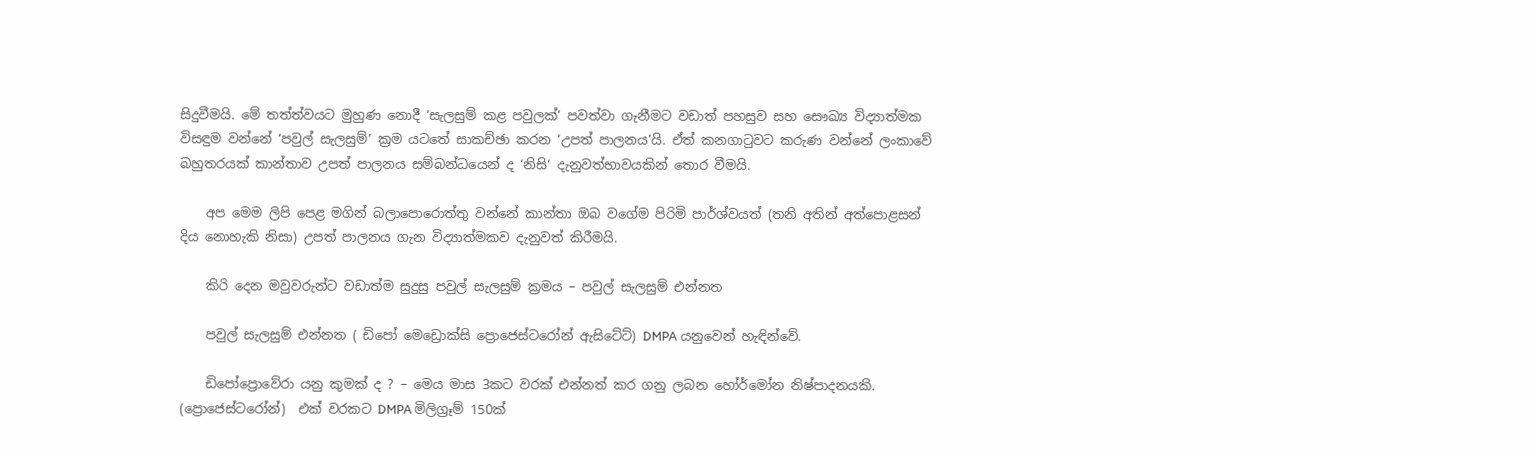සිදුවීමයි. මේ තත්ත්වයට මුහුණ නොදී ‘සැලසුම් කළ පවුලක්’ පවත්වා ගැනීමට වඩාත් පහසුව සහ සෞඛ්‍ය විද්‍යාත්මක විසඳුම වන්නේ ‘පවුල් සැලසුම්’ ක්‍රම යටතේ සාකච්ඡා කරන ‘උපත් පාලනය’යි. ඒත් කනගාටුවට කරුණ වන්නේ ලංකාවේ බහුතරයක් කාන්තාව උපත් පාලනය සම්බන්ධයෙන් ද ‘නිසි‘ දැනුවත්භාවයකින් තොර වීමයි.

    අප මෙම ලිපි පෙළ මගින් බලාපොරොත්තු වන්නේ කාන්තා ඔබ වගේම පිරිමි පාර්ශ්වයත් (තනි අතින් අත්පොළසන් දිය නොහැකි නිසා) උපත් පාලනය ගැන විද්‍යාත්මකව දැනුවත් කිරීමයි.

    කිරි දෙන මවුවරුන්ට වඩාත්ම සුදුසු පවුල් සැලසුම් ක්‍රමය – පවුල් සැලසුම් එන්නත

    පවුල් සැලසුම් එන්නත ( ඩිපෝ මෙ‍ඩ්‍රොක්සි ප්‍රොජෙස්ටරෝන් ඇසිටේට්) DMPA යනුවෙන් හැඳින්වේ.

    ඩිපෝප්‍රොවේරා යනු කුමක් ද ? – මෙය මාස 3කට වරක් එන්නත් කර ගනු ලබන හෝර්මෝන නිෂ්පාදනයකි. (ප්‍රොජෙස්ටරෝන්)  එක් වරකට DMPA මිලිග්‍රෑම් 150ක්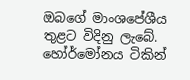ඔබගේ මාංශපේශීය තුළට විදිනු ලැබේ. හෝර්මෝනය ටිකින්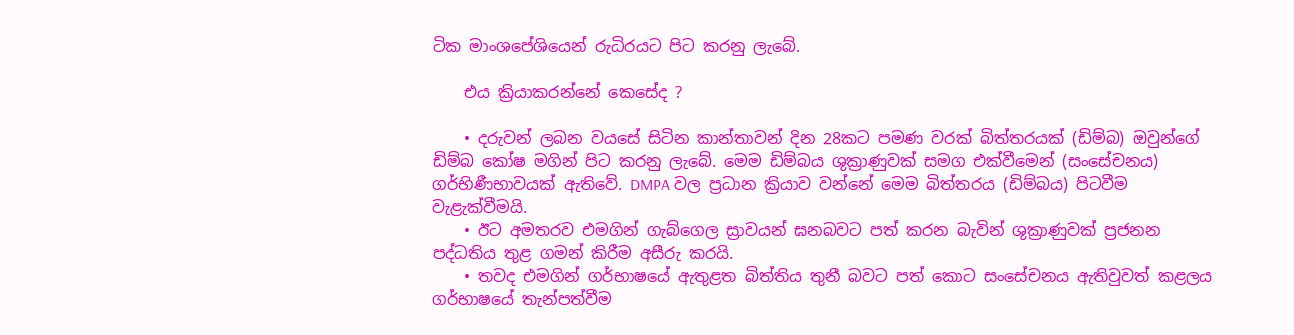ටික මාංශපේශියෙන් රුධිරයට පිට කරනු ලැබේ.

    එය ක්‍රියාකරන්නේ කෙසේද ?

    • දරුවන් ලබන වයසේ සිටින කාන්තාවන් දින 28කට පමණ වරක් බිත්තරයක් (ඩිම්බ) ඔවුන්ගේ ඩිම්බ කෝෂ මගින් පිට කරනු ලැබේ. මෙම ඩිම්බය ශුක්‍රාණුවක් සමග එක්වීමෙන් (සංසේචනය) ගර්භිණීභාවයක් ඇතිවේ. DMPA වල ප්‍රධාන ක්‍රියාව වන්නේ මෙම බිත්තරය (ඩිම්බය) පිටවීම වැළැක්වීමයි.
    • ඊට අමතරව එමගින් ගැබ්ගෙල ස්‍රාවයන් ඝනබවට පත් කරන බැවින් ශුක්‍රාණුවක් ප්‍රජනන පද්ධතිය තුළ ගමන් කිරීම අසීරු කරයි.
    • තවද එමගින් ගර්භාෂයේ ඇතුළත බිත්තිය තුනී බවට පත් කොට සංසේචනය ඇතිවුවත් කළලය ගර්භාෂයේ තැන්පත්වීම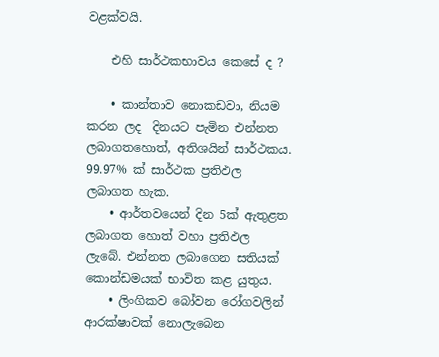වළක්වයි.

    එහි සාර්ථකභාවය කෙසේ ද ?

    • කාන්තාව නොකඩවා, නියම කරන ලද  දිනයට පැමින එන්නත ලබාගතහොත්, අතිශයින් සාර්ථකය. 99.97% ක් සාර්ථක ප්‍රතිඵල ලබාගත හැක.
    • ආර්තවයෙන් දින 5ක් ඇතුළත ලබාගත හොත් වහා ප්‍රතිඵල ලැබේ. එන්නත ලබාගෙන සතියක් කොන්ඩමයක් භාවිත කළ යුතුය.
    • ලිංගිකව බෝවන රෝගවලින් ආරක්ෂාවක් නොලැබෙන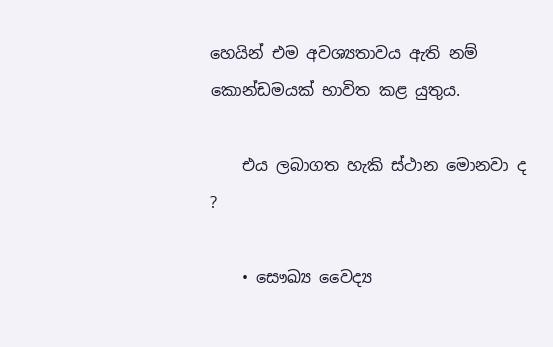හෙයින් එම අවශ්‍යතාවය ඇති නම් කොන්ඩමයක් භාවිත කළ යුතුය.

    එය ලබාගත හැකි ස්ථාන මොනවා ද ?

    • සෞඛ්‍ය වෛද්‍ය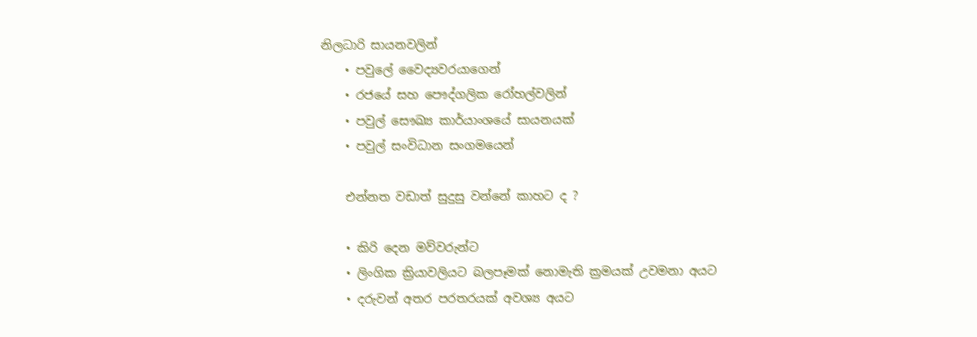නිලධාරි සායනවලින්
    • පවු‍ලේ ‍වෛද්‍යවරයාගෙන්
    • රජයේ සහ පෞද්ගලික රෝහල්වලින්
    • පවුල් සෞඛ්‍ය කාර්යාංශයේ සායනයක්
    • පවුල් සංවිධාන සංගමයෙන්

    එන්නත වඩාත් සුදුසු වන්නේ කාහට ද ?

    • කිරි දෙන මව්වරුන්ට
    • ලිංගික ක්‍රියාවලියට බලපෑමක් නොමැති ක්‍රමයක් උවමනා අයට
    • දරුවන් අතර පරතරයක් අවශ්‍ය අයට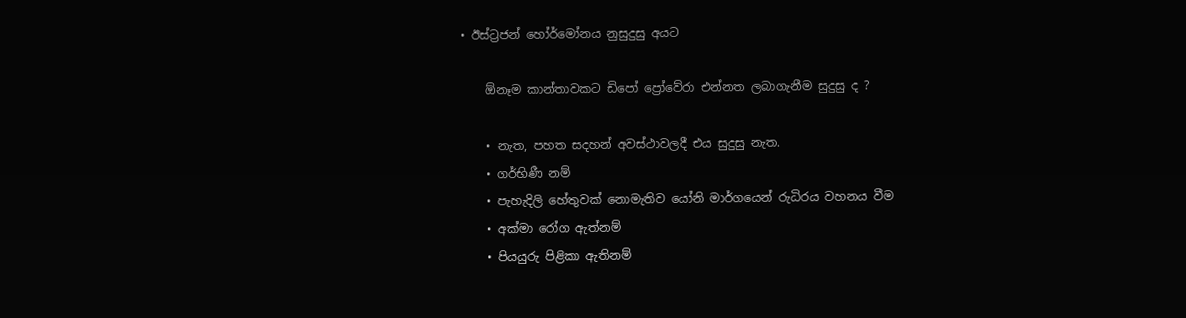• ඊස්ට්‍රජන් ‍හෝර්මෝනය නුසුදුසු අයට

    ඕනෑම කාන්තාවකට ඩිපෝ ප්‍රෝවේරා එන්නත ලබාගැනීම සුදුසු ද ?

    • නැත, පහත සදහන් අවස්ථාවලදී එය සුදුසු නැත.
    • ගර්භිණී නම්
    • පැහැදිලි හේතුවක් නොමැතිව යෝනි මාර්ගයෙන් රුධිරය වහනය වීම
    • අක්මා රෝග ඇත්නම්
    • පියයුරු පිළිකා ඇතිනම්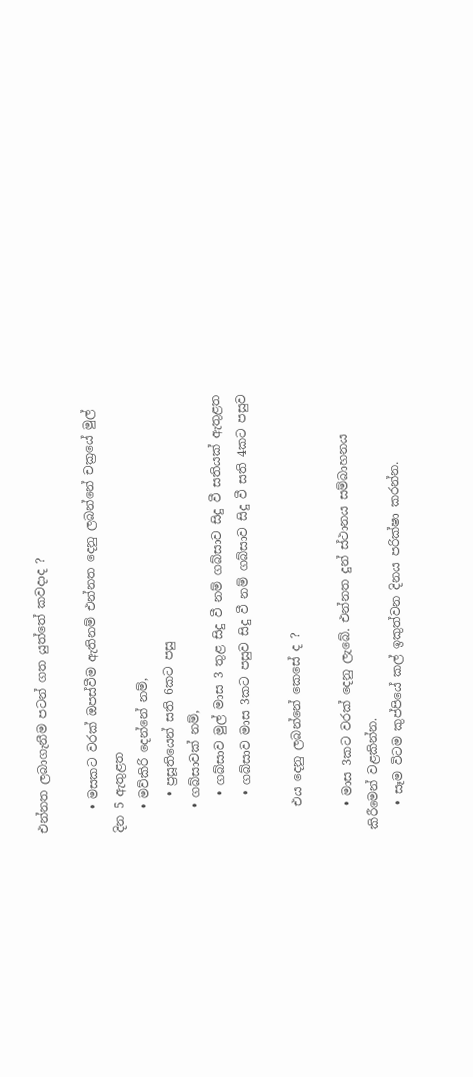එන්නත ලබාගැනීම පටන් ගත යුත්තේ කවදාද ?

    • මසකට වරක් ඔපස්වීම ඇතිනම් එන්නත දෙනු ලබන්නේ චක්‍රයේ මුල් දින 5 ඇතුළත
    • මව්කිරි දෙන්නේ නම්,
      • ප්‍රසූතියෙන් සති 6කට පසු
    • ගබ්සාවක් නම්,
      • ගබ්සාව මුල් මාස 3 තුළ සිදු වී නම් ගබ්සාව සිදු වී සතියක් ඇතුළත
      • ගබ්සාව මාස 3කට පසුව සිදු වී නම් ගබ්සාව සිදු වී සති 4කට පසුව

    එය දෙනු ලබන්නේ කෙසේ ද ?

    • මාස 3කට වරක් දෙනු ලැබේ. එන්නත දුන් ස්ථානය සම්බාහනය කිරීමෙන් වළකින්න.
    • සෑම විටම කුප්පියේ කල් ඉකුත්වන දිනය පරික්ෂා කරන්න.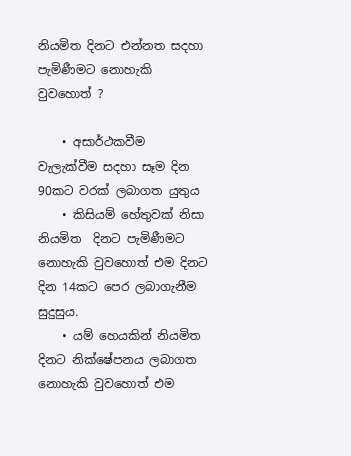නියමිත දිනට එන්නත සදහා පැමිණීමට නොහැකි වුවහොත් ?

    • අසාර්ථකවීම වැලැක්වීම සදහා සෑම දින 90කට වරක් ලබාගත යුතුය
    • කිසියම් හේතුවක් නිසා නියමිත  දිනට පැමිණීමට නොහැකි වුවහොත් එම දිනට දින 14කට පෙර ලබාගැනීම සුදුසුය.
    • යම් හෙයකින් නියමිත දිනට නික්ෂේපනය ලබාගත නොහැකි වුවහොත් එම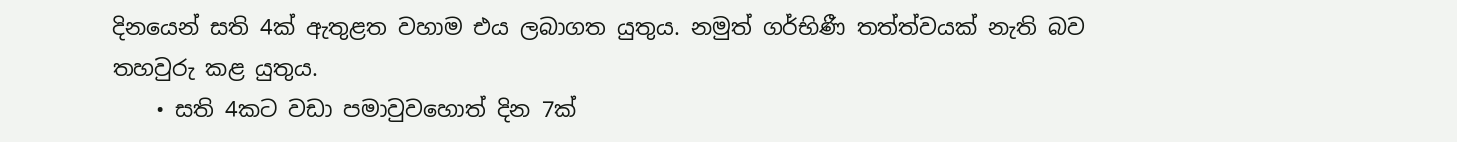දිනයෙන් සති 4ක් ඇතුළත වහාම එය ලබාගත යුතුය. නමුත් ගර්භිණී තත්ත්වයක් නැති බව තහවුරු කළ යුතුය.
    • සති 4කට වඩා පමාවුවහොත් දින 7ක්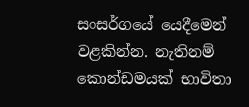සංසර්ගයේ යෙදීමෙන් වළකින්න. නැතිනම් කොන්ඩමයක් භාවිතා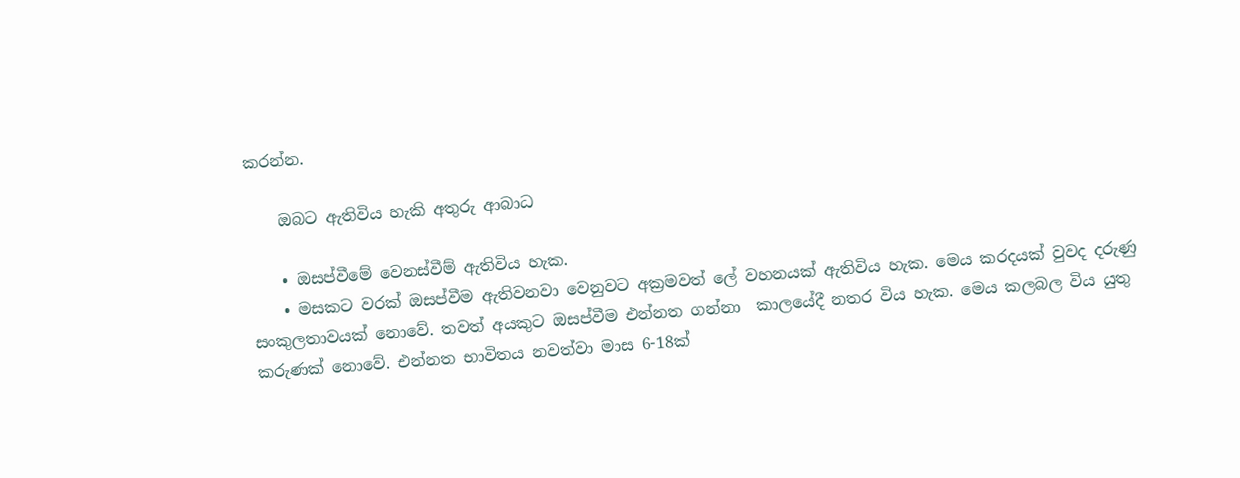කරන්න.

    ඔබට ඇතිවිය හැකි අතුරු ආබාධ

    • ඔසප්වීමේ වෙනස්වීම් ඇතිවිය හැක.
    • මසකට වරක් ඔසප්වීම ඇතිවනවා වෙනුවට අක්‍රමවත් ලේ වහනයක් ඇතිවිය හැක. මෙය කරදයක් වුවද දරුණු සංකුලතාවයක් නොවේ. තවත් අයකුට ඔසප්වීම එන්නත ගන්නා  කාලයේදී නතර විය හැක. මෙය කලබල විය යුතු කරුණක් නොවේ. එන්නත භාවිතය නවත්වා මාස 6-18ක්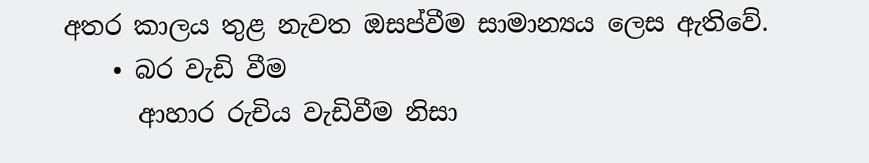අතර කාලය තුළ නැවත ඔසප්වීම සාමාන්‍යය ලෙස ඇතිවේ.
    • බර වැඩි වීම
      ආහාර රුචිය වැඩිවීම නිසා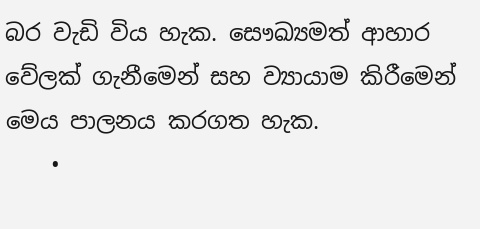බර වැඩි විය හැක. සෞඛ්‍යමත් ආහාර වේලක් ගැනීමෙන් සහ ව්‍යායාම කිරීමෙන් මෙය පාලනය කරගත හැක.
    •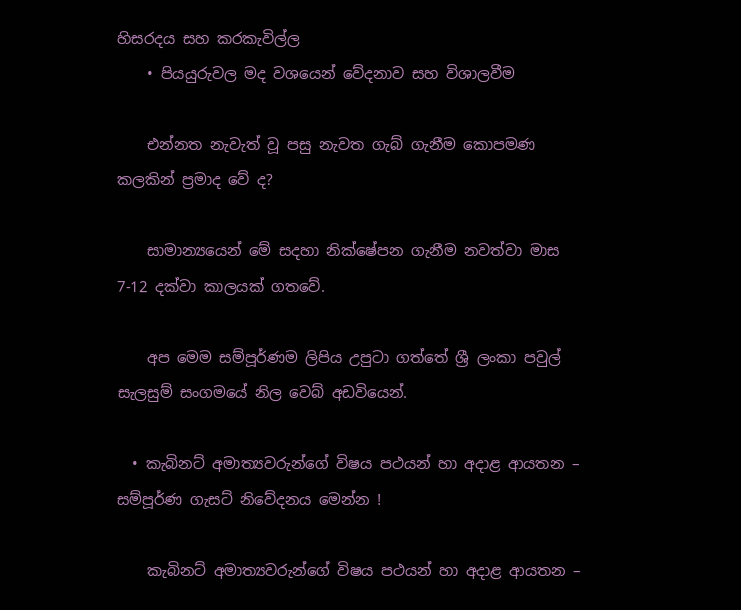හිසරදය සහ කරකැවිල්ල
    • පියයුරුවල මද වශයෙන් වේදනාව සහ විශාලවීම

    එන්නත නැවැත් වූ පසු නැවත ගැබ් ගැනීම කොපමණ කලකින් ප්‍රමාද වේ ද?

    සාමාන්‍යයෙන් මේ සදහා නික්ෂේපන ගැනීම නවත්වා මාස 7-12 දක්වා කාලයක් ගතවේ.

    අප මෙම සම්පූර්ණම ලිපිය උපුටා ගත්තේ ශ්‍රී ලංකා පවුල් සැලසුම් සංගමයේ නිල වෙබ් අඩවියෙන්.

  • කැබිනට් අමාත්‍යවරුන්ගේ විෂය පථයන් හා අදාළ ආයතන – සම්පූර්ණ ගැසට් නිවේදනය මෙන්න !

    කැබිනට් අමාත්‍යවරුන්ගේ විෂය පථයන් හා අදාළ ආයතන –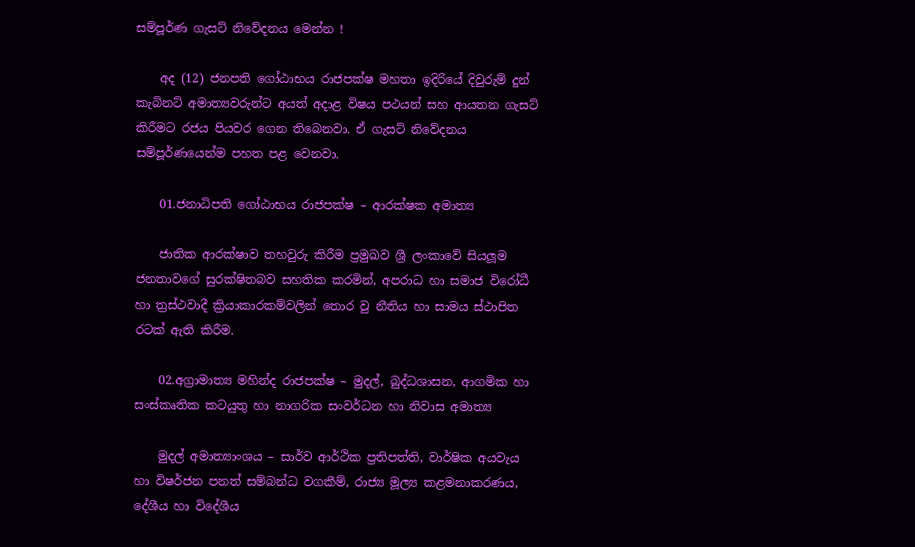සම්පූර්ණ ගැසට් නිවේදනය මෙන්න !

    අද (12) ජනපති ගෝඨාභය රාජපක්ෂ මහතා ඉදිරියේ දිවුරුම් දුන් කැබිනට් අමාත්‍යවරුන්ට අයත් අදාළ විෂය පථයන් සහ ආයතන ගැසට් කිරීමට රජය පියවර ගෙන තිබෙනවා. ඒ ගැසට් නිවේදනය සම්පූර්ණයෙන්ම පහත පළ වෙනවා.

    01.ජනාධිපති ගෝඨාභය රාජපක්ෂ – ආරක්ෂක අමාත්‍ය

    ජාතික ආරක්ෂාව තහවුරු කිරීම ප්‍රමුඛව ශ්‍රී ලංකාවේ සියලූම ජනතාවගේ සුරක්ෂිතබව සහතික කරමින්, අපරාධ හා සමාජ විරෝධී හා ත්‍රස්ථවාදී ක්‍රියාකාරකම්වලින් තොර වු නීතිය හා සාමය ස්ථාපිත රටක් ඇති කිරීම.

    02.අග්‍රාමාත්‍ය මහින්ද රාජපක්ෂ – මුදල්, බුද්ධශාසන, ආගමික හා සංස්කෘතික කටයුතු හා නාගරික සංවර්ධන හා නිවාස අමාත්‍ය

    මුදල් අමාත්‍යාංශය – සාර්ව ආර්ථික ප්‍රතිපත්ති, වාර්ෂික අයවැය හා විෂර්ජන පනත් සම්බන්ධ වගකීම්, රාජ්‍ය මූල්‍ය කළමනාකරණය, දේශීය හා විදේශීය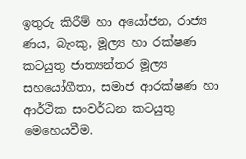ඉතුරු කිරීම් හා අයෝජන, රාජ්‍ය ණය, බැංකු, මූල්‍ය හා රක්ෂණ කටයුතු ජාත්‍යන්තර මූල්‍ය සහයෝගීතා, සමාජ ආරක්ෂණ හා ආර්ථික සංවර්ධන කටයුතු මෙහෙයවීම.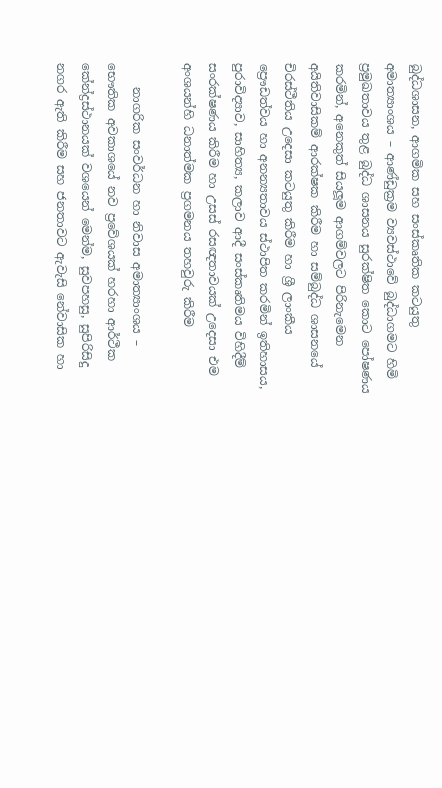බුද්ධශාසන, ආගමික සහ සංස්කෘතික කටයුතු අමාත්‍යාංශය – ආණ්ඩුක්‍රම ව්‍යවස්ථාවේ බුද්ධාගමට හිමි ප්‍රමුඛතාවය තුළ බුද්ධ ශාසනය සුරක්ෂිත කොට පෝෂණය කරමින්, අනෙකුත් සියලූම ආගම්වලට පිරිනැමෙන අයිතිවාසිකම් ආරක්ෂක කිරීම හා සම්බුද්ධ ශාසනයේ චිරස්ථීතිය උදෙසා කටයුතු කිරීම හා ශ්‍රී ලාංකීය ප්‍රෞඩත්වය හා අනන්‍යතාවය ස්ථාපිත කරමින් ඉතිහාසය, පුරාවිද්‍යාව, සාහිත්‍ය, කලාව ආදී සංස්කෘතිමය විහිදීම් සංරක්ෂණය කිරීම හා උසස් රසඥතාවයක් උදෙසා එම අංශයන්හි ධනාත්මක ප්‍රගමනය තහවුරු කිරීම

    නාගරික සංවර්ධන හා නිවාස අමාත්‍යාංශය – භෞතික අවකාශයේ නව ප්‍රවේශයක් හරහා ආර්ථීක කේන්ද්‍රස්ථානයක් වශයෙන් මෙන්ම, සුවපහසු, සුපිරිසිදු නගර ඇති කිරීම සහ ජනතාවට ඇවැසි නේවාසික හා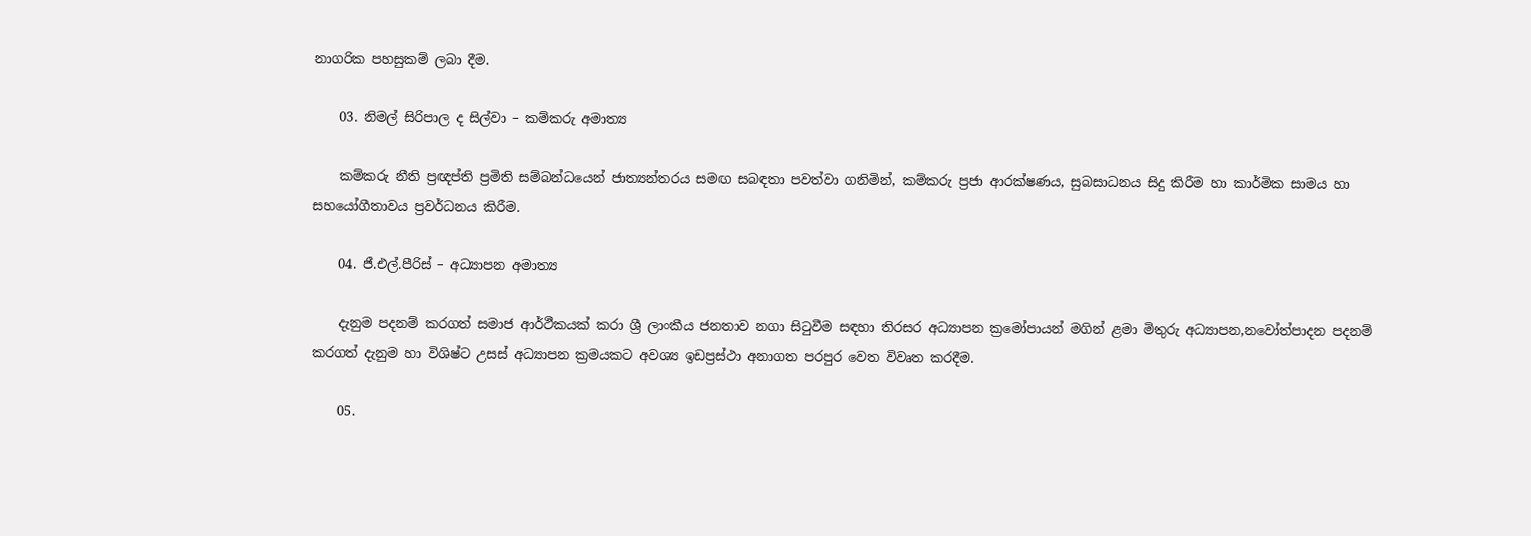නාගරික පහසුකම් ලබා දීම.

    03. නිමල් සිරිපාල ද සිල්වා – කම්කරු අමාත්‍ය

    කම්කරු නීති ප්‍රඥප්ති ප්‍රමිති සම්බන්ධයෙන් ජාත්‍යන්තරය සමඟ සබඳතා පවත්වා ගනිමින්, කම්කරු ප්‍රජා ආරක්ෂණය, සුබසාධනය සිදු කිරීම හා කාර්මික සාමය හා සහයෝගීතාවය ප්‍රවර්ධනය කිරීම.

    04. ජී.එල්.පීරිස් – අධ්‍යාපන අමාත්‍ය

    දැනුම පදනම් කරගත් සමාජ ආර්ථීකයක් කරා ශ්‍රී ලාංකීය ජනතාව නගා සිටුවීම සඳහා තිරසර අධ්‍යාපන ක්‍රමෝපායන් මගින් ළමා මිතුරු අධ්‍යාපන,නවෝත්පාදන පදනම් කරගත් දැනුම හා විශිෂ්ට උසස් අධ්‍යාපන ක්‍රමයකට අවශ්‍ය ඉඩප්‍රස්ථා අනාගත පරපුර වෙත විවෘත කරදීම.

    05.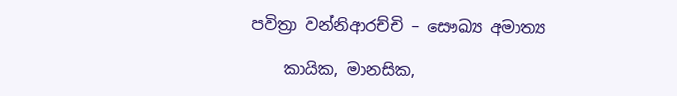පවිත්‍රා වන්නිආරච්චි – සෞඛ්‍ය අමාත්‍ය

    කායික, මානසික,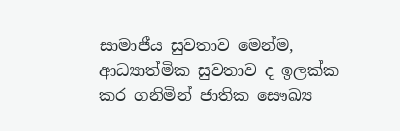සාමාජීය සුවතාව මෙන්ම, ආධ්‍යාත්මික සුවතාව ද ඉලක්ක කර ගනිමින් ජාතික සෞඛ්‍ය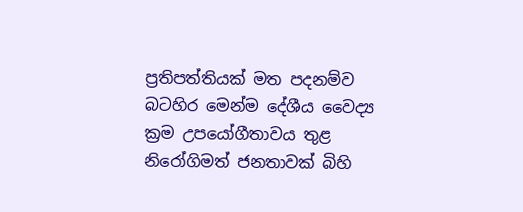ප්‍රතිපත්තියක් මත පදනම්ව බටහිර මෙන්ම දේශීය වෛද්‍ය ක්‍රම උපයෝගීතාවය තුළ නිරෝගිමත් ජනතාවක් බිහි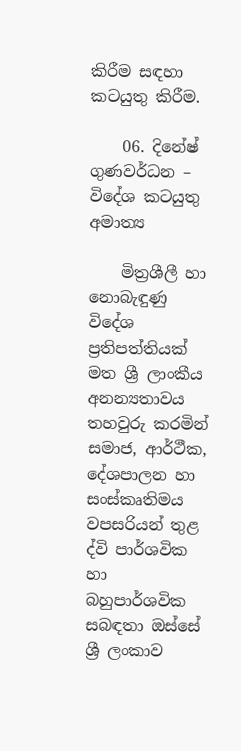කිරීම සඳහා කටයුතු කිරීම.

    06. දිනේෂ් ගුණවර්ධන – විදේශ කටයුතු අමාත්‍ය

    මිත්‍රශීලී හා නොබැඳුණු විදේශ ප්‍රතිපත්තියක් මත ශ්‍රී ලාංකීය අනන්‍යතාවය තහවුරු කරමින් සමාජ, ආර්ථීක, දේශපාලන හා සංස්කෘතිමය වපසරියන් තුළ ද්වි පාර්ශවික හා බහුපාර්ශවික සබඳතා ඔස්සේ ශ්‍රී ලංකාව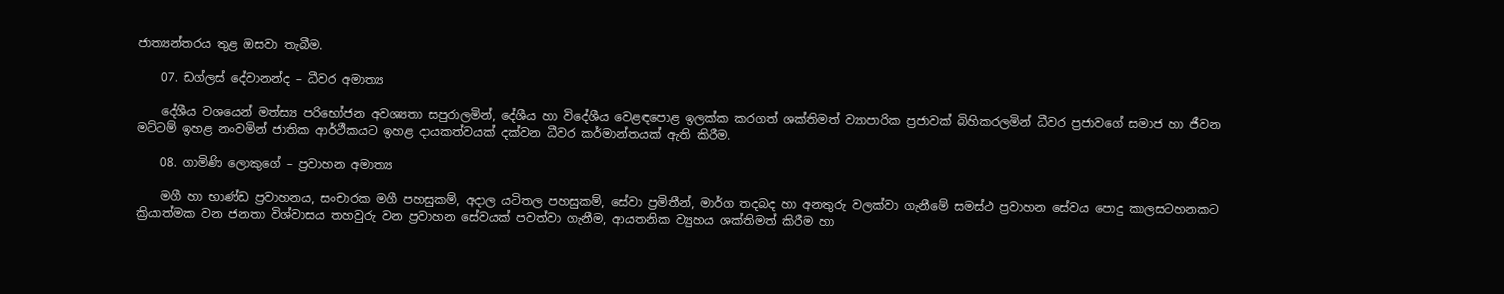ජාත්‍යන්තරය තුළ ඔසවා තැබීම.

    07. ඩග්ලස් දේවානන්ද – ධීවර අමාත්‍ය

    දේශීය වශයෙන් මත්ස්‍ය පරිභෝජන අවශ්‍යතා සපුරාලමින්, දේශීය හා විදේශීය වෙළඳපොළ ඉලක්ක කරගත් ශක්තිමත් ව්‍යාපාරික ප්‍රජාවක් බිහිකරලමින් ධීවර ප්‍රජාවගේ සමාජ හා ජීවන මට්ටම් ඉහළ නංවමින් ජාතික ආර්ථීකයට ඉහළ දායකත්වයක් දක්වන ධීවර කර්මාන්තයක් ඇති කිරීම.

    08. ගාමිණි ලොකුගේ – ප්‍රවාහන අමාත්‍ය

    මගී හා භාණ්ඩ ප්‍රවාහනය, සංචාරක මගී පහසුකම්, අදාල යටිතල පහසුකම්, සේවා ප්‍රමිතීන්, මාර්ග තදබද හා අනතුරු වලක්වා ගැනීමේ සමස්ථ ප්‍රවාහන සේවය පොදු කාලසටහනකට ක්‍රියාත්මක වන ජනතා විශ්වාසය තහවුරු වන ප්‍රවාහන සේවයක් පවත්වා ගැනීම, ආයතනික ව්‍යුහය ශක්තිමත් කිරීම හා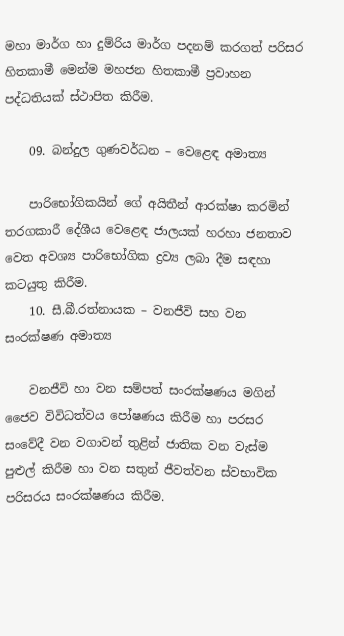මහා මාර්ග හා දුම්රිය මාර්ග පදනම් කරගත් පරිසර හිතකාමී මෙන්ම මහජන හිතකාමී ප්‍රවාහන පද්ධතියක් ස්ථාපිත කිරීම.

    09. බන්දුල ගුණවර්ධන – වෙළෙඳ අමාත්‍ය

    පාරිභෝගිකයින් ගේ අයිතීන් ආරක්ෂා කරමින් තරගකාරී දේශීය වෙළෙඳ ජාලයක් හරහා ජනතාව වෙත අවශ්‍ය පාරිභෝගික ද්‍රව්‍ය ලබා දීම සඳහා කටයුතු කිරීම.
    10. සී.බී.රත්නායක – වනජීවි සහ වන සංරක්ෂණ අමාත්‍ය

    වනජීවි හා වන සම්පත් සංරක්ෂණය මගින් ජෛව විවිධත්වය පෝෂණය කිරීම හා පරසර සංවේදී වන වගාවන් තුළින් ජාතික වන වැස්ම පුළුල් කිරීම හා වන සතුන් ජීවත්වන ස්වභාවික පරිසරය සංරක්ෂණය කිරීම.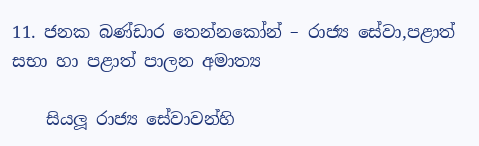11. ජනක බණ්ඩාර තෙන්නකෝන් – රාජ්‍ය සේවා,පළාත් සභා හා පළාත් පාලන අමාත්‍ය

    සියලූ රාජ්‍ය සේවාවන්හි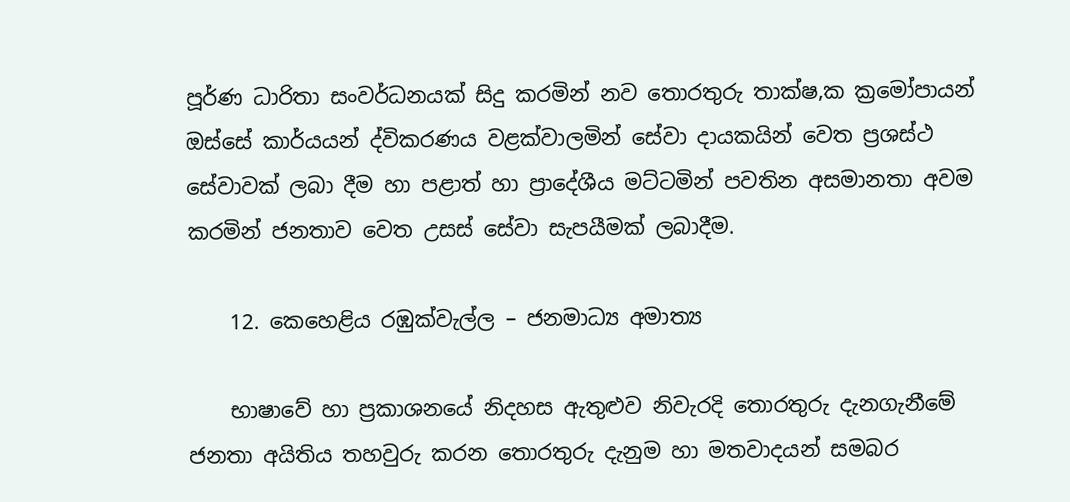පූර්ණ ධාරිතා සංවර්ධනයක් සිදු කරමින් නව තොරතුරු තාක්ෂ‚ක ක්‍රමෝපායන් ඔස්සේ කාර්යයන් ද්විකරණය වළක්වාලමින් සේවා දායකයින් වෙත ප්‍රශස්ථ සේවාවක් ලබා දීම හා පළාත් හා ප්‍රාදේශීය මට්ටමින් පවතින අසමානතා අවම කරමින් ජනතාව වෙත උසස් සේවා සැපයීමක් ලබාදීම.

    12. කෙහෙළිය රඹුක්වැල්ල – ජනමාධ්‍ය අමාත්‍ය

    භාෂාවේ හා ප්‍රකාශනයේ නිදහස ඇතුළුව නිවැරදි තොරතුරු දැනගැනීමේ ජනතා අයිතිය තහවුරු කරන තොරතුරු දැනුම හා මතවාදයන් සමබර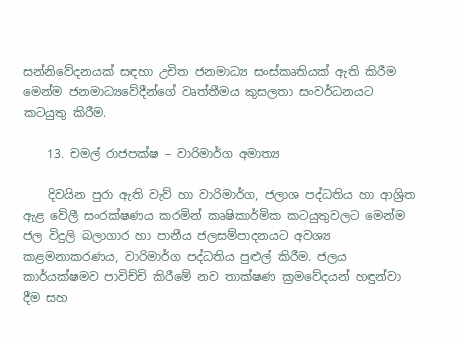සන්නිවේදනයක් සඳහා උචිත ජනමාධ්‍ය සංස්කෘතියක් ඇති කිරීම මෙන්ම ජනමාධ්‍යවේදීන්ගේ වෘත්තීමය කුසලතා සංවර්ධනයට කටයුතු කිරීම.

    13. චමල් රාජපක්ෂ – වාරිමාර්ග අමාත්‍ය

    දිවයින පුරා ඇති වැව් හා වාරිමාර්ග, ජලාශ පද්ධතිය හා ආශ්‍රිත ඇළ වේලී සංරක්ෂණය කරමින් කෘෂිකාර්මික කටයුතුවලට මෙන්ම ජල විදුලි බලාගාර හා පානීය ජලසම්පාදනයට අවශ්‍ය කළමනාකරණය, වාරිමාර්ග පද්ධතිය පුළුල් කිරීම. ජලය කාර්යක්ෂමව පාවිච්චි කිරීමේ නව තාක්ෂණ ක්‍රමවේදයන් හඳුන්වා දීම සහ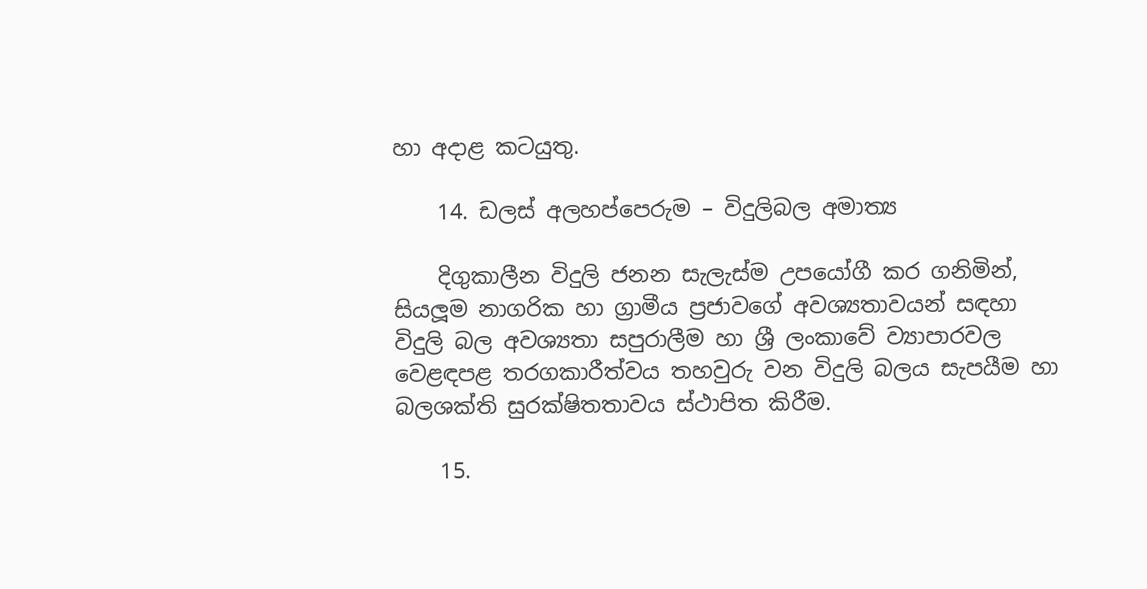හා අදාළ කටයුතු.

    14. ඩලස් අලහප්පෙරුම – විදුලිබල අමාත්‍ය

    දිගුකාලීන විදුලි ජනන සැලැස්ම උපයෝගී කර ගනිමින්, සියලූම නාගරික හා ග්‍රාමීය ප්‍රජාවගේ අවශ්‍යතාවයන් සඳහා විදුලි බල අවශ්‍යතා සපුරාලීම හා ශ්‍රී ලංකාවේ ව්‍යාපාරවල වෙළඳපළ තරගකාරීත්වය තහවුරු වන විදුලි බලය සැපයීම හා බලශක්ති සුරක්ෂිතතාවය ස්ථාපිත කිරීම.

    15.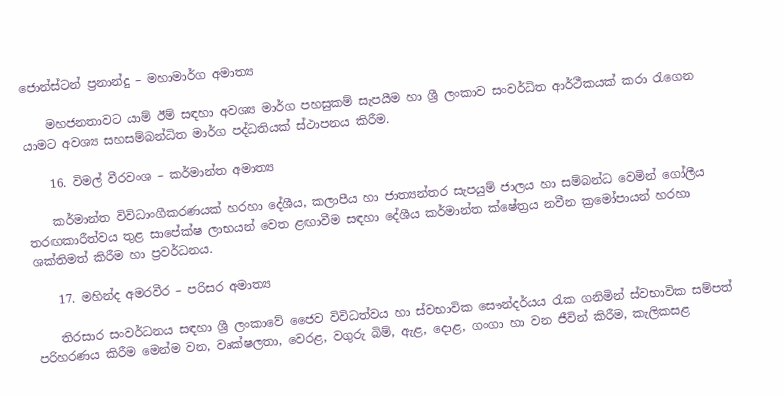ජොන්ස්ටන් ප්‍රනාන්දු – මහාමාර්ග අමාත්‍ය

    මහජනතාවට යාම් ඊම් සඳහා අවශ්‍ය මාර්ග පහසුකම් සැපයීම හා ශ්‍රී ලංකාව සංවර්ධිත ආර්ථීකයක් කරා රැගෙන යාමට අවශ්‍ය සහසම්බන්ධිත මාර්ග පද්ධතියක් ස්ථාපනය කිරීම.

    16. විමල් වීරවංශ – කර්මාන්ත අමාත්‍ය

    කර්මාන්ත විවිධාංගීකරණයක් හරහා දේශීය, කලාපීය හා ජාත්‍යන්තර සැපයුම් ජාලය හා සම්බන්ධ වෙමින් ගෝලීය තරඟකාරීත්වය තුළ සාපේක්ෂ ලාභයන් වෙත ළඟාවීම සඳහා දේශීය කර්මාන්ත ක්ෂේත්‍රය නවීන ක්‍රමෝපායන් හරහා ශක්තිමත් කිරීම හා ප්‍රවර්ධනය.

    17. මහින්ද අමරවීර – පරිසර අමාත්‍ය

    තිරසාර සංවර්ධනය සඳහා ශ්‍රී ලංකාවේ ජෛව විවිධත්වය හා ස්වභාවික සෞන්දර්යය රැක ගනිමින් ස්වභාවික සම්පත් පරිහරණය කිරීම මෙන්ම වන, වෘක්ෂලතා, වෙරළ, වගුරු බිම්, ඇළ, දොළ, ගංගා හා වන ජීවින් කිරීම, කැලිකසළ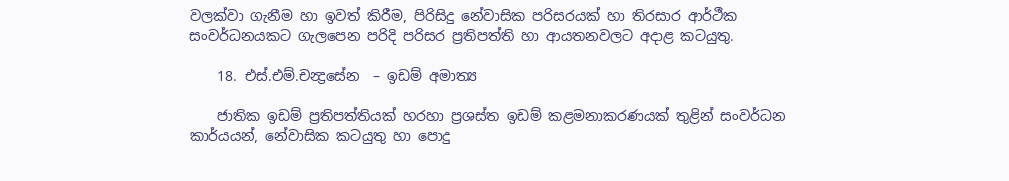වලක්වා ගැනීම හා ඉවත් කිරීම, පිරිසිදු නේවාසික පරිසරයක් හා තිරසාර ආර්ථීක සංවර්ධනයකට ගැලපෙන පරිදි පරිසර ප්‍රතිපත්ති හා ආයතනවලට අදාළ කටයුතු.

    18. එස්.එම්.චන්‍ද්‍රසේන  – ඉඩම් අමාත්‍ය

    ජාතික ඉඩම් ප්‍රතිපත්තියක් හරහා ප්‍රශස්ත ඉඩම් කළමනාකරණයක් තුළින් සංවර්ධන කාර්යයන්, නේවාසික කටයුතු හා පොදු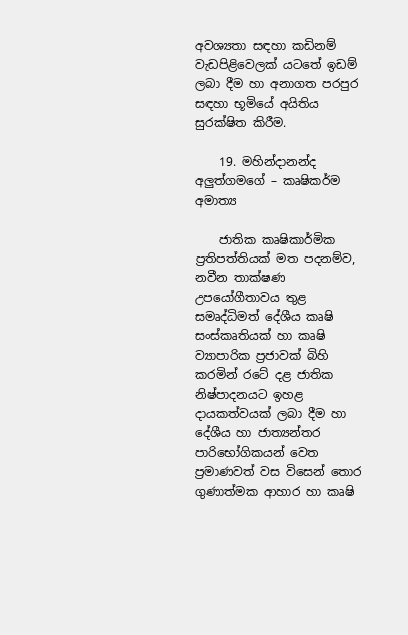අවශ්‍යතා සඳහා කඩිනම් වැඩපිළිවෙලක් යටතේ ඉඩම් ලබා දීම හා අනාගත පරපුර සඳහා භූමියේ අයිතිය සුරක්ෂිත කිරීම.

    19. මහින්දානන්ද අලුත්ගමගේ – කෘෂිකර්ම අමාත්‍ය

    ජාතික කෘෂිකාර්මික ප්‍රතිපත්තියක් මත පදනම්ව, නවීන තාක්ෂණ උපයෝගීතාවය තුළ සමෘද්ධිමත් දේශීය කෘෂි සංස්කෘතියක් හා කෘෂි ව්‍යාපාරික ප්‍රජාවක් බිහි කරමින් රටේ දළ ජාතික නිෂ්පාදනයට ඉහළ දායකත්වයක් ලබා දීම හා දේශීය හා ජාත්‍යන්තර පාරිභෝගිකයන් වෙත ප්‍රමාණවත් වස විසෙන් තොර ගුණාත්මක ආහාර හා කෘෂි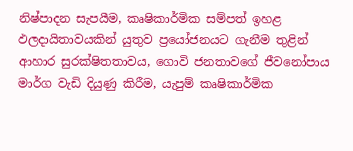නිෂ්පාදන සැපයීම, කෘෂිකාර්මික සම්පත් ඉහළ ඵලදායිතාවයකින් යුතුව ප්‍රයෝජනයට ගැනීම තුළින් ආහාර සුරක්ෂිතතාවය, ගොවි ජනතාවගේ ජීවනෝපාය මාර්ග වැඩි දියුණු කිරීම, යැපුම් කෘෂිකාර්මික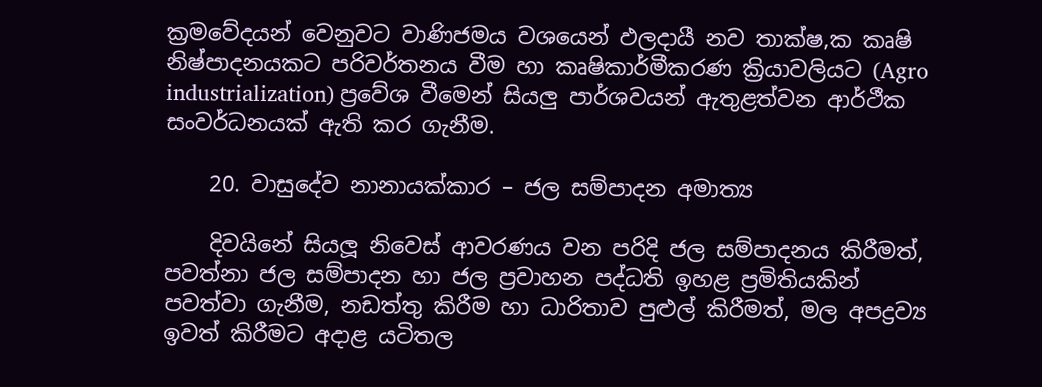ක්‍රමවේදයන් වෙනුවට වාණිජමය වශයෙන් ඵලදායී නව තාක්ෂ‚ක කෘෂි නිෂ්පාදනයකට පරිවර්තනය වීම හා කෘෂිකාර්මීකරණ ක්‍රියාවලියට (Agro industrialization) ප්‍රවේශ වීමෙන් සියලු පාර්ශවයන් ඇතුළත්වන ආර්ථීක සංවර්ධනයක් ඇති කර ගැනීම.

    20. වාසුදේව නානායක්කාර – ජල සම්පාදන අමාත්‍ය

    දිවයිනේ සියලූ නිවෙස් ආවරණය වන පරිදි ජල සම්පාදනය කිරීමත්, පවත්නා ජල සම්පාදන හා ජල ප්‍රවාහන පද්ධති ඉහළ ප්‍රමිතියකින් පවත්වා ගැනීම, නඩත්තු කිරීම හා ධාරිතාව පුළුල් කිරීමත්, මල අපද්‍රව්‍ය ඉවත් කිරීමට අදාළ යටිතල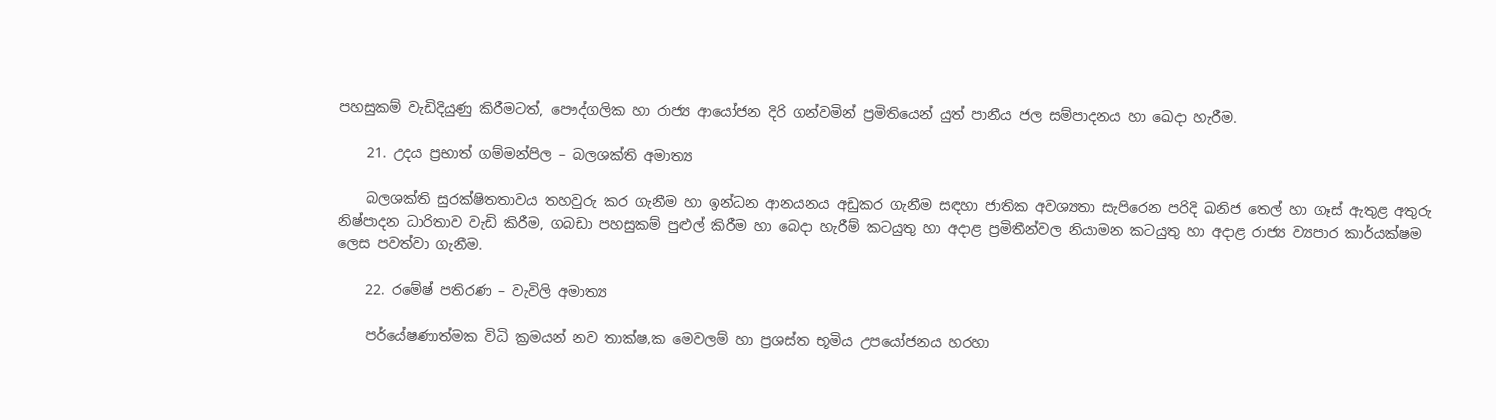පහසුකම් වැඩිදියුණු කිරීමටත්, පෞද්ගලික හා රාජ්‍ය ආයෝජන දිරි ගන්වමින් ප්‍රමිතියෙන් යුත් පානීය ජල සම්පාදනය හා ඛෙදා හැරීම.

    21. උදය ප්‍රභාත් ගම්මන්පිල – බලශක්ති අමාත්‍ය

    බලශක්ති සුරක්ෂිතතාවය තහවුරු කර ගැනීම හා ඉන්ධන ආනයනය අඩුකර ගැනීම සඳහා ජාතික අවශ්‍යතා සැපිරෙන පරිදි ඛනිජ තෙල් හා ගෑස් ඇතුළ අතුරු නිෂ්පාදන ධාරිතාව වැඩි කිරීම, ගබඩා පහසුකම් පුළුල් කිරීම හා බෙදා හැරීම් කටයුතු හා අදාළ ප්‍රමිතීන්වල නියාමන කටයුතු හා අදාළ රාජ්‍ය ව්‍යපාර කාර්යක්ෂම ලෙස පවත්වා ගැනීම.

    22. රමේෂ් පතිරණ – වැවිලි අමාත්‍ය

    පර්යේෂණාත්මක විධි ක්‍රමයන් නව තාක්ෂ‚ක මෙවලම් හා ප්‍රශස්ත භූමිය උපයෝජනය හරහා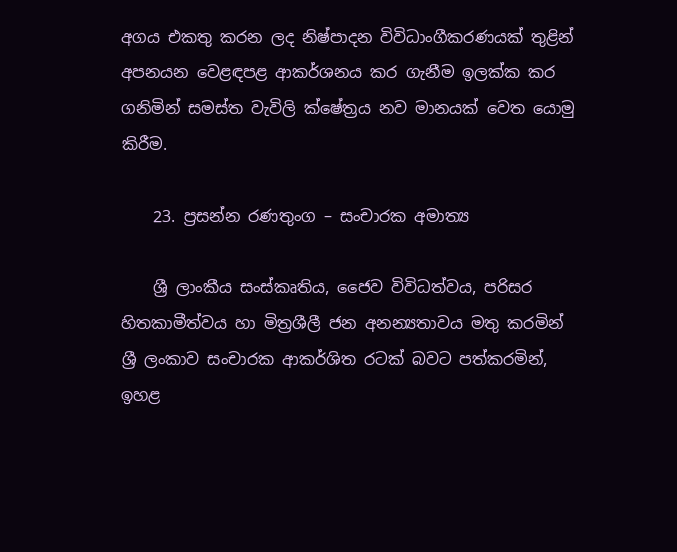අගය එකතු කරන ලද නිෂ්පාදන විවිධාංගීකරණයක් තුළින් අපනයන වෙළඳපළ ආකර්ශනය කර ගැනීම ඉලක්ක කර ගනිමින් සමස්ත වැවිලි ක්ෂේත්‍රය නව මානයක් වෙත යොමු කිරීම.

    23. ප්‍රසන්න රණතුංග – සංචාරක අමාත්‍ය

    ශ්‍රී ලාංකීය සංස්කෘතිය, ජෛව විවිධත්වය, පරිසර හිතකාමීත්වය හා මිත්‍රශීලී ජන අනන්‍යතාවය මතු කරමින් ශ්‍රී ලංකාව සංචාරක ආකර්ශිත රටක් බවට පත්කරමින්, ඉහළ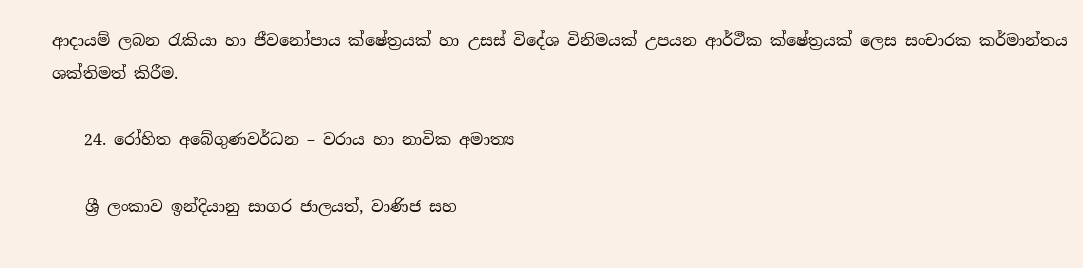ආදායම් ලබන රැකියා හා ජීවනෝපාය ක්ෂේත්‍රයක් හා උසස් විදේශ විනිමයක් උපයන ආර්ථීක ක්ෂේත්‍රයක් ලෙස සංචාරක කර්මාන්තය ශක්තිමත් කිරීම.

    24. රෝහිත අබේගුණවර්ධන – වරාය හා නාවික අමාත්‍ය

    ශ්‍රී ලංකාව ඉන්දියානු සාගර ජාලයත්, වාණිජ සහ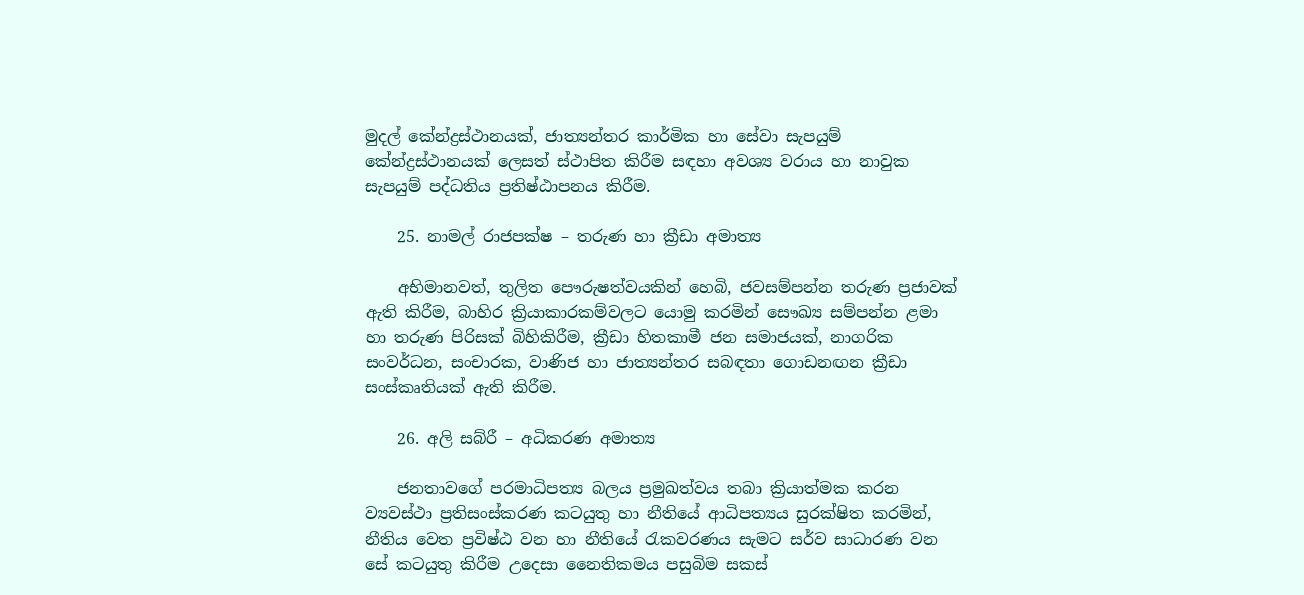මුදල් කේන්ද්‍රස්ථානයක්, ජාත්‍යන්තර කාර්මික හා සේවා සැපයුම් කේන්ද්‍රස්ථානයක් ලෙසත් ස්ථාපිත කිරීම සඳහා අවශ්‍ය වරාය හා නාවුක සැපයුම් පද්ධතිය ප්‍රතිෂ්ඨාපනය කිරීම.

    25. නාමල් රාජපක්ෂ – තරුණ හා ක්‍රීඩා අමාත්‍ය

    අභිමානවත්, තුලිත පෞරුෂත්වයකින් හෙබි, ජවසම්පන්න තරුණ ප්‍රජාවක් ඇති කිරීම, බාහිර ක්‍රියාකාරකම්වලට යොමු කරමින් සෞඛ්‍ය සම්පන්න ළමා හා තරුණ පිරිසක් බිහිකිරීම, ක්‍රීඩා හිතකාමී ජන සමාජයක්, නාගරික සංවර්ධන, සංචාරක, වාණිජ හා ජාත්‍යන්තර සබඳතා ගොඩනඟන ක්‍රීඩා සංස්කෘතියක් ඇති කිරීම.

    26. අලි සබ්රී – අධිකරණ අමාත්‍ය

    ජනතාවගේ පරමාධිපත්‍ය බලය ප්‍රමුඛත්වය තබා ක්‍රියාත්මක කරන ව්‍යවස්ථා ප්‍රතිසංස්කරණ කටයුතු හා නීතියේ ආධිපත්‍යය සුරක්ෂිත කරමින්, නීතිය වෙත ප්‍රවිෂ්ඨ වන හා නීතියේ රැකවරණය සැමට සර්ව සාධාරණ වන සේ කටයුතු කිරීම උදෙසා නෛතිකමය පසුබිම සකස්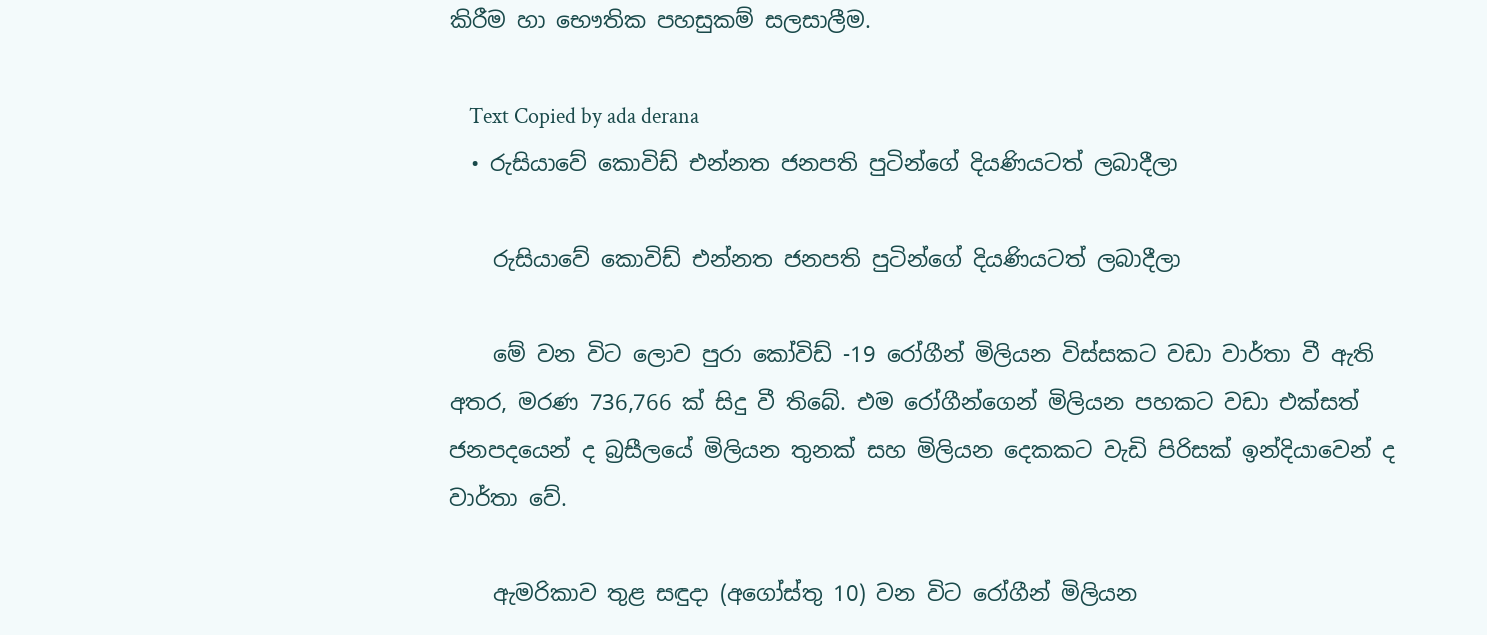කිරීම හා භෞතික පහසුකම් සලසාලීම.

    Text Copied by ada derana
  • රුසියාවේ කොවිඩ් එන්නත ජනපති පුටින්ගේ දියණියටත් ලබාදීලා

    රුසියාවේ කොවිඩ් එන්නත ජනපති පුටින්ගේ දියණියටත් ලබාදීලා

    මේ වන විට ලොව පුරා කෝවිඩ් -19 රෝගීන් මිලියන විස්සකට වඩා වාර්තා වී ඇති අතර, මරණ 736,766 ක් සිදු වී තිබේ. එම රෝගීන්ගෙන් මිලියන පහකට වඩා එක්සත් ජනපදයෙන් ද බ්‍රසීලයේ මිලියන තුනක් සහ මිලියන දෙකකට වැඩි පිරිසක් ඉන්දියාවෙන් ද වාර්තා වේ.

    ඇමරිකාව තුළ සඳුදා (අගෝස්තු 10) වන විට රෝගීන් මිලියන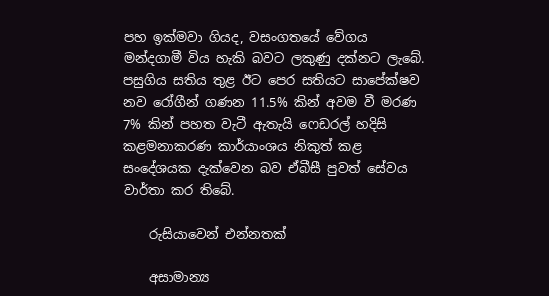පහ ඉක්මවා ගියද, වසංගතයේ වේගය මන්දගාමී විය හැකි බවට ලකුණු දක්නට ලැබේ. පසුගිය සතිය තුළ ඊට පෙර සතියට සාපේක්ෂව නව රෝගීන් ගණන 11.5% කින් අවම වී මරණ 7% කින් පහත වැටී ඇතැයි ෆෙඩරල් හදිසි කළමනාකරණ කාර්යාංශය නිකුත් කළ සංදේශයක දැක්වෙන බව ඒබීසී පුවත් සේවය වාර්තා කර තිබේ.

    රුසියාවෙන් එන්නතක්

    අසාමාන්‍ය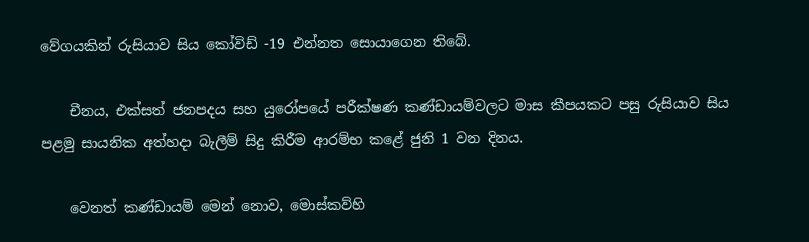වේගයකින් රුසියාව සිය කෝවිඩ් -19 එන්නත සොයාගෙන තිබේ.

    චීනය, එක්සත් ජනපදය සහ යුරෝපයේ පරීක්ෂණ කණ්ඩායම්වලට මාස කීපයකට පසු රුසියාව සිය පළමු සායනික අත්හදා බැලීම් සිදු කිරීම ආරම්භ කළේ ජුනි 1 වන දිනය.

    වෙනත් කණ්ඩායම් මෙන් නොව, මොස්කව්හි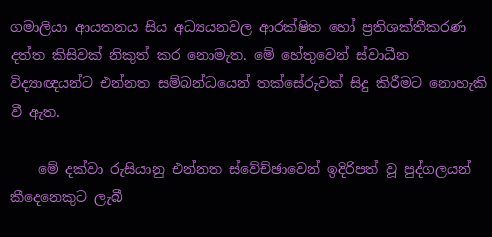ගමාලියා ආයතනය සිය අධ්‍යයනවල ආරක්ෂිත හෝ ප්‍රතිශක්තීකරණ දත්ත කිසිවක් නිකුත් කර නොමැත. මේ හේතුවෙන් ස්වාධීන විද්‍යාඥයන්ට එන්නත සම්බන්ධයෙන් තක්සේරුවක් සිදු කිරීමට නොහැකි වී ඇත.

    මේ දක්වා රුසියානු එන්නත ස්වේච්ඡාවෙන් ඉදිරිපත් වූ පුද්ගලයන් කීදෙනෙකුට ලැබී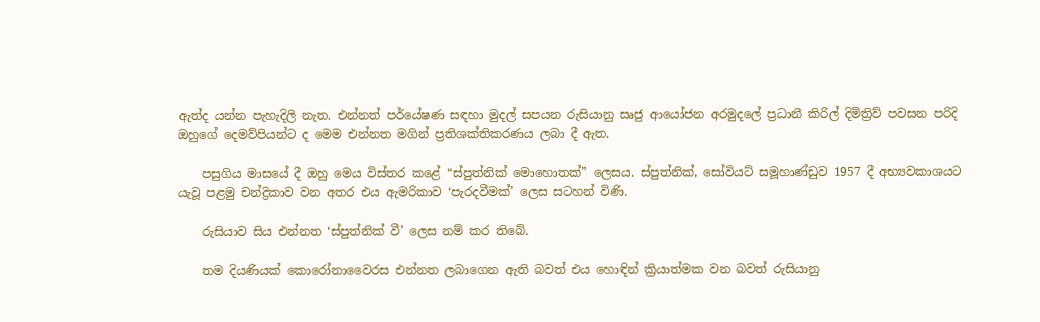ඇත්ද යන්න පැහැදිලි නැත. එන්නත් පර්යේෂණ සඳහා මුදල් සපයන රුසියානු සෘජු ආයෝජන අරමුදලේ ප්‍රධානී කිරිල් දිමිත්‍රිව් පවසන පරිදි ඔහුගේ දෙමව්පියන්ට ද මෙම එන්නත මගින් ප්‍රතිශක්තිකරණය ලබා දී ඇත.

    පසුගිය මාසයේ දී ඔහු මෙය විස්තර කළේ “ස්පුත්නික් මොහොතක්” ලෙසය. ස්පුත්නික්, සෝවියට් සමූහාණ්ඩුව 1957 දී අභ්‍යවකාශයට යැවූ පළමු චන්ද්‍රිකාව වන අතර එය ඇමරිකාව ‘පැරදවීමක්’ ලෙස සටහන් විණි.

    රුසියාව සිය එන්නත ‘ස්පුත්නික් වී’ ලෙස නම් කර තිබේ.

    තම දියණියක් කොරෝනාවෛරස එන්නත ලබාගෙන ඇති බවත් එය හොඳින් ක්‍රියාත්මක වන බවත් රුසියානු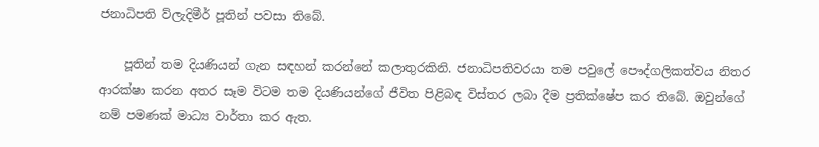ජනාධිපති ව්ලැදිමීර් පූතින් පවසා තිබේ.

    පූතින් තම දියණියන් ගැන සඳහන් කරන්නේ කලාතුරකිනි. ජනාධිපතිවරයා තම පවුලේ පෞද්ගලිකත්වය නිතර ආරක්ෂා කරන අතර සෑම විටම තම දියණියන්ගේ ජීවිත පිළිබඳ විස්තර ලබා දීම ප්‍රතික්ෂේප කර තිබේ. ඔවුන්ගේ නම් පමණක් මාධ්‍ය වාර්තා කර ඇත.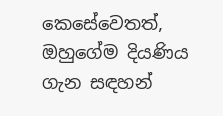කෙසේවෙතත්, ඔහුගේම දියණිය ගැන සඳහන්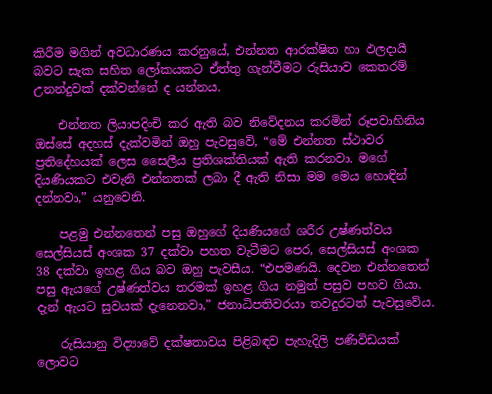කිරීම මගින් අවධාරණය කරනුයේ, එන්නත ආරක්ෂිත හා ඵලදායී බවට සැක සහිත ලෝකයකට ඒත්තු ගැන්වීමට රුසියාව කෙතරම් උනන්දුවක් දක්වන්නේ ද යන්නය.

    එන්නත ලියාපදිංචි කර ඇති බව නිවේදනය කරමින් රූපවාහිනිය ඔස්සේ අදහස් දැක්වමින් ඔහු පැවසුවේ, “මේ එන්නත ස්ථාවර ප්‍රතිදේහයක් ලෙස සෛලීය ප්‍රතිශක්තියක් ඇති කරනවා. මගේ දියණියකට එවැනි එන්නතක් ලබා දී ඇති නිසා මම මෙය හොඳින් දන්නවා,” යනුවෙනි.

    පළමු එන්නතෙන් පසු ඔහුගේ දියණියගේ ශරීර උෂ්ණත්වය සෙල්සියස් අංශක 37 දක්වා පහත වැටීමට පෙර, සෙල්සියස් අංශක 38 දක්වා ඉහළ ගිය බව ඔහු පැවසීය. “එපමණයි. දෙවන එන්නතෙන් පසු ඇයගේ උෂ්ණත්වය තරමක් ඉහළ ගිය නමුත් පසුව පහව ගියා. දැන් ඇයට සුවයක් දැනෙනවා,” ජනාධිපතිවරයා තවදුරටත් පැවසුවේය.

    රුසියානු විද්‍යාවේ දක්ෂතාවය පිළිබඳව පැහැදිලි පණිවිඩයක් ලොවට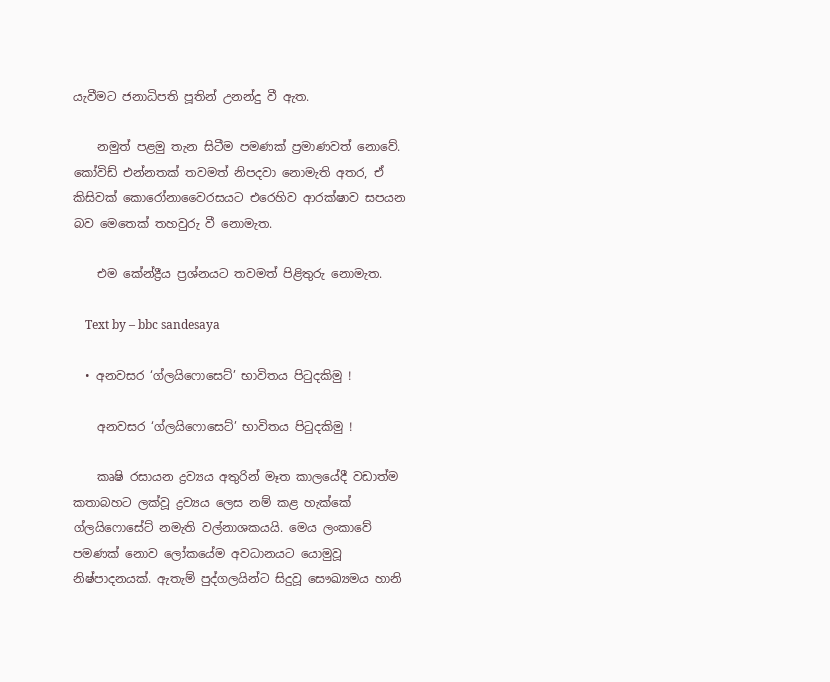යැවීමට ජනාධිපති පූතින් උනන්දු වී ඇත.

    නමුත් පළමු තැන සිටීම පමණක් ප්‍රමාණවත් නොවේ. කෝවිඩ් එන්නතක් තවමත් නිපදවා නොමැති අතර, ඒ කිසිවක් කොරෝනාවෛරසයට එරෙහිව ආරක්ෂාව සපයන බව මෙතෙක් තහවුරු වී නොමැත.

    එම කේන්ද්‍රීය ප්‍රශ්නයට තවමත් පිළිතුරු නොමැත.

    Text by – bbc sandesaya

  • අනවසර ‘ග්ලයිෆොසෙට්’ භාවිතය පිටුදකිමු !

    අනවසර ‘ග්ලයිෆොසෙට්’ භාවිතය පිටුදකිමු !

    කෘෂි රසායන ද්‍රව්‍යය අතුරින් මෑත කාලයේදී වඩාත්ම කතාබහට ලක්වූ ද්‍රව්‍යය ලෙස නම් කළ හැක්කේ ග්ලයිෆොසේට් නමැති වල්නාශකයයි. මෙය ලංකාවේ පමණක් නොව ලෝකයේම අවධානයට යොමුවූ නිෂ්පාදනයක්. ඇතැම් පුද්ගලයින්ට සිදුවූ සෞඛ්‍යමය හානි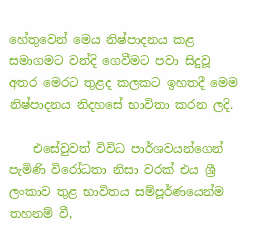හේතුවෙන් මෙය නිෂ්පාදනය කළ සමාගමට වන්දි ගෙවීමට පවා සිදුවූ අතර මෙරට තුළද කලකට ඉහතදී මෙම නිෂ්පාදනය නිදහසේ භාවිතා කරන ලදි.

    එසේවුවත් විවිධ පාර්ශවයන්ගෙන් පැමිණි විරෝධතා නිසා වරක් එය ශ්‍රී ලංකාව තුළ භාවිතය සම්පූර්ණයෙන්ම තහනම් වී,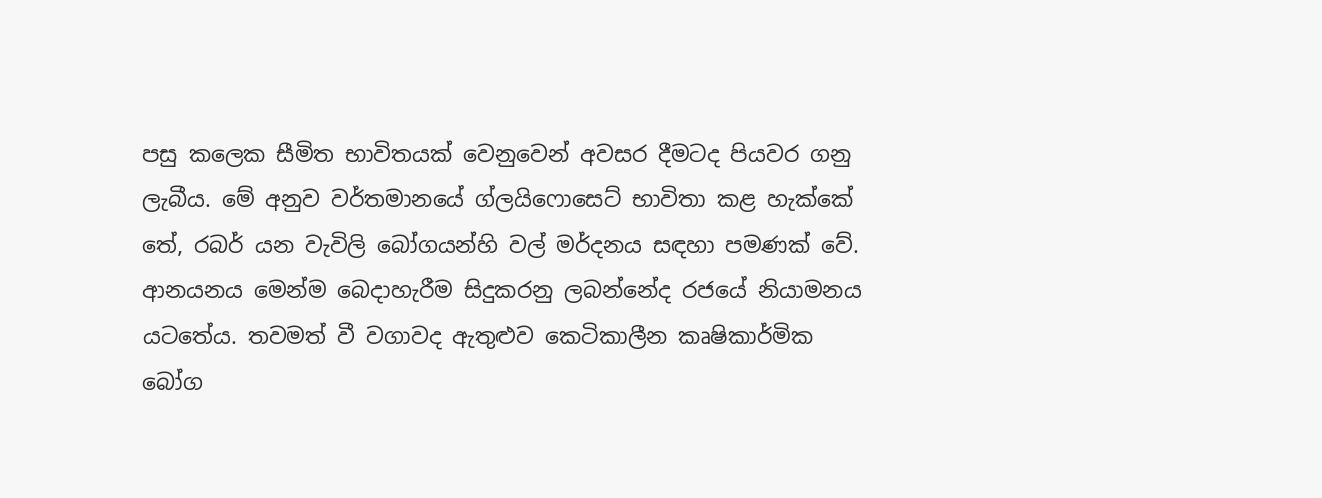පසු කලෙක සීමිත භාවිතයක් වෙනුවෙන් අවසර දීමටද පියවර ගනු ලැබීය. මේ අනුව වර්තමානයේ ග්ලයිෆොසෙට් භාවිතා කළ හැක්කේ තේ, රබර් යන වැවිලි බෝගයන්හි වල් මර්දනය සඳහා පමණක් වේ. ආනයනය මෙන්ම බෙදාහැරීම සිදුකරනු ලබන්නේද රජයේ නියාමනය යටතේය. තවමත් වී වගාවද ඇතුළුව කෙටිකාලීන කෘෂිකාර්මික බෝග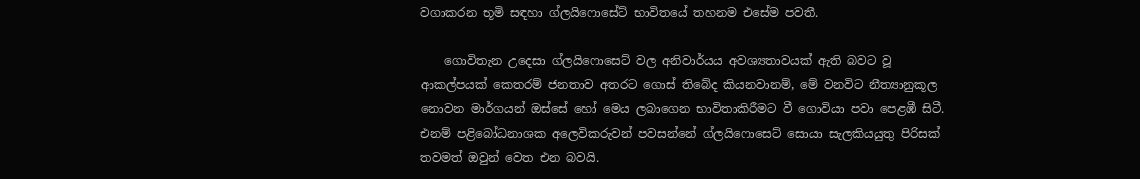වගාකරන භූමි සඳහා ග්ලයිෆොසේට් භාවිතයේ තහනම එසේම පවතී.

    ගොවිතැන උදෙසා ග්ලයිෆොසෙට් වල අනිවාර්යය අවශ්‍යතාවයක් ඇති බවට වූ ආකල්පයක් කෙතරම් ජනතාව අතරට ගොස් තිබේද කියනවානම්, මේ වනවිට නීත්‍යානුකූල නොවන මාර්ගයන් ඔස්සේ හෝ මෙය ලබාගෙන භාවිතාකිරීමට වී ගොවියා පවා පෙළඹී සිටී. එනම් පළිබෝධනාශක අලෙවිකරුවන් පවසන්නේ ග්ලයිෆොසෙට් සොයා සැලකියයුතු පිරිසක් තවමත් ඔවුන් වෙත එන බවයි.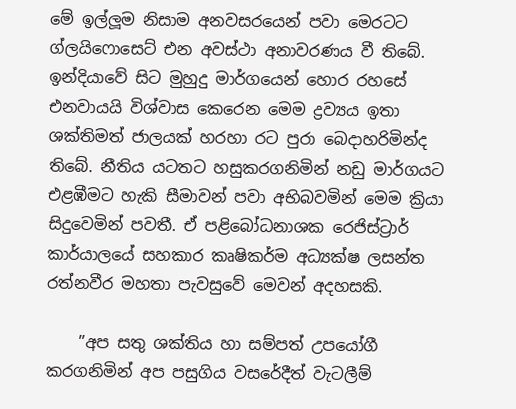මේ ඉල්ලූම නිසාම අනවසරයෙන් පවා මෙරටට ග්ලයිෆොසෙට් එන අවස්ථා අනාවරණය වී තිබේ. ඉන්දියාවේ සිට මුහුදු මාර්ගයෙන් හොර රහසේ එනවායයි විශ්වාස කෙරෙන මෙම ද්‍රව්‍යය ඉතා ශක්තිමත් ජාලයක් හරහා රට පුරා බෙදාහරිමින්ද තිබේ. නීතිය යටතට හසුකරගනිමින් නඩු මාර්ගයට එළඹීමට හැකි සීමාවන් පවා අභිබවමින් මෙම ක්‍රියා සිදුවෙමින් පවතී. ඒ පළිබෝධනාශක රෙජිස්ට්‍රාර් කාර්යාලයේ සහකාර කෘෂිකර්ම අධ්‍යක්ෂ ලසන්ත රත්නවීර මහතා පැවසුවේ මෙවන් අදහසකි.

    ”අප සතු ශක්තිය හා සම්පත් උපයෝගී කරගනිමින් අප පසුගිය වසරේදීත් වැටලීම්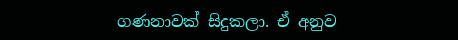ගණනාවක් සිදුකලා. ඒ අනුව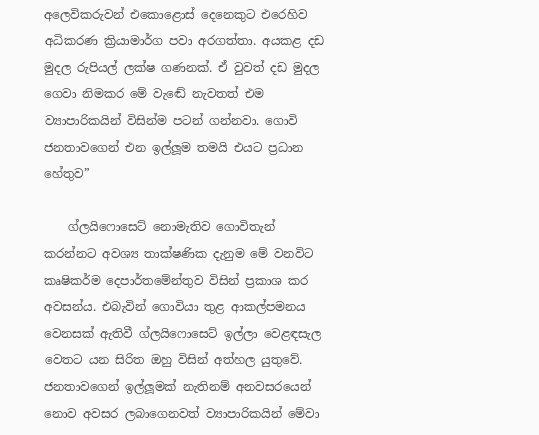අලෙවිකරුවන් එකොළොස් දෙනෙකුට එරෙහිව අධිකරණ ක්‍රියාමාර්ග පවා අරගත්තා. අයකළ දඩ මුදල රුපියල් ලක්ෂ ගණනක්. ඒ වුවත් දඩ මුදල ගෙවා නිමකර මේ වැඬේ නැවතත් එම ව්‍යාපාරිකයින් විසින්ම පටන් ගන්නවා. ගොවි ජනතාවගෙන් එන ඉල්ලූම තමයි එයට ප්‍රධාන හේතුව”

    ග්ලයිෆොසෙට් නොමැතිව ගොවිතැන් කරන්නට අවශ්‍ය තාක්ෂණික දැනුම මේ වනවිට කෘෂිකර්ම දෙපාර්තමේන්තුව විසින් ප්‍රකාශ කර අවසන්ය. එබැවින් ගොවියා තුළ ආකල්පමනය වෙනසක් ඇතිවී ග්ලයිෆොසෙට් ඉල්ලා වෙළඳසැල වෙතට යන සිරිත ඔහු විසින් අත්හල යුතුවේ. ජනතාවගෙන් ඉල්ලූමක් නැතිනම් අනවසරයෙන් නොව අවසර ලබාගෙනවත් ව්‍යාපාරිකයින් මේවා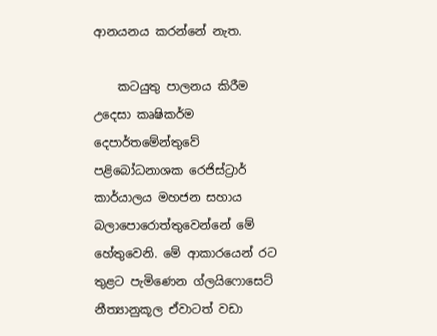ආනයනය කරන්නේ නැත.

    කටයුතු පාලනය කිරීම උදෙසා කෘෂිකර්ම දෙපාර්තමේන්තුවේ පළිබෝධනාශක රෙජිස්ට්‍රාර් කාර්යාලය මහජන සහාය බලාපොරොත්තුවෙන්නේ මේ හේතුවෙනි. මේ ආකාරයෙන් රට තුළට පැමිණෙන ග්ලයිෆොසෙට් නීත්‍යානුකූල ඒවාටත් වඩා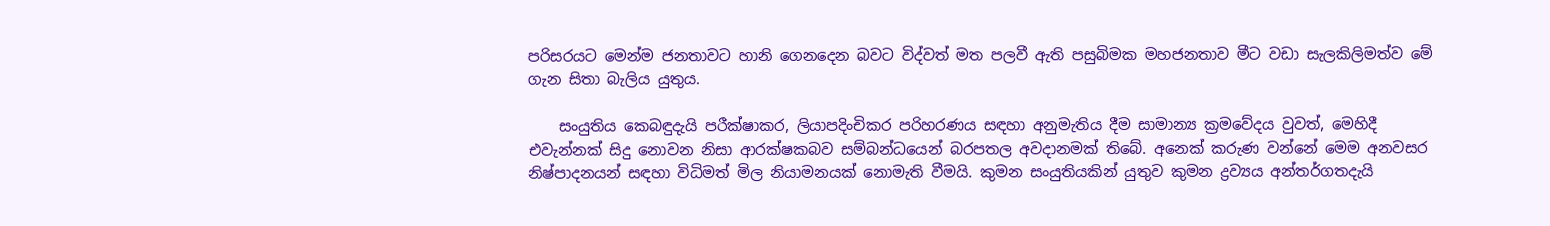පරිසරයට මෙන්ම ජනතාවට හානි ගෙනදෙන බවට විද්වත් මත පලවී ඇති පසුබිමක මහජනතාව මීට වඩා සැලකිලිමත්ව මේ ගැන සිතා බැලිය යුතුය.

    සංයුතිය කෙබඳුදැයි පරීක්ෂාකර, ලියාපදිංචිකර පරිහරණය සඳහා අනුමැතිය දීම සාමාන්‍ය ක්‍රමවේදය වුවත්, මෙහිදී එවැන්නක් සිදු නොවන නිසා ආරක්ෂකබව සම්බන්ධයෙන් බරපතල අවදානමක් තිබේ. අනෙක් කරුණ වන්නේ මෙම අනවසර නිෂ්පාදනයන් සඳහා විධිමත් මිල නියාමනයක් නොමැති වීමයි. කුමන සංයුතියකින් යුතුව කුමන ද්‍රව්‍යය අන්තර්ගතදැයි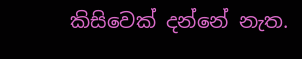කිසිවෙක් දන්නේ නැත.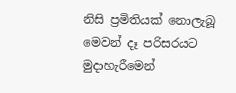නිසි ප්‍රමිතියක් නොලැබූ මෙවන් දෑ පරිසරයට මුදාහැරීමෙන්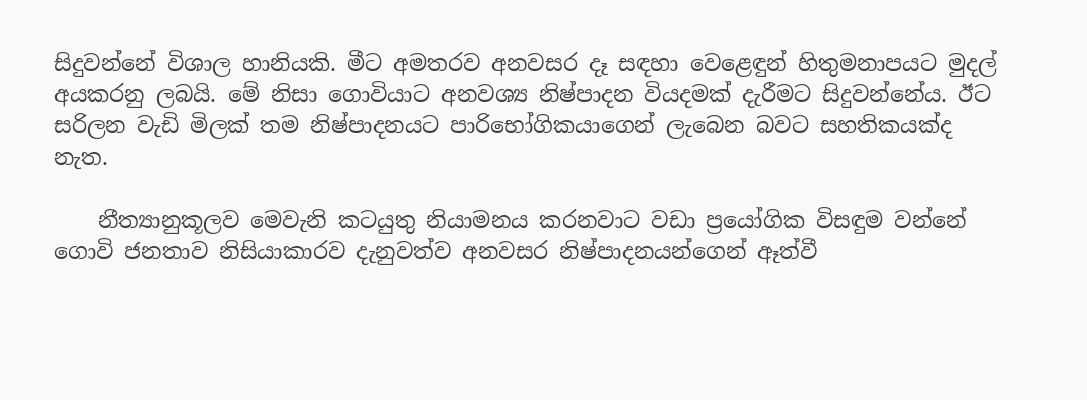සිදුවන්නේ විශාල හානියකි. මීට අමතරව අනවසර දෑ සඳහා වෙළෙඳුන් හිතුමනාපයට මුදල් අයකරනු ලබයි. මේ නිසා ගොවියාට අනවශ්‍ය නිෂ්පාදන වියදමක් දැරීමට සිදුවන්නේය. ඊට සරිලන වැඩි මිලක් තම නිෂ්පාදනයට පාරිභෝගිකයාගෙන් ලැබෙන බවට සහතිකයක්ද නැත.

    නීත්‍යානුකූලව මෙවැනි කටයුතු නියාමනය කරනවාට වඩා ප්‍රයෝගික විසඳුම වන්නේ ගොවි ජනතාව නිසියාකාරව දැනුවත්ව අනවසර නිෂ්පාදනයන්ගෙන් ඈත්වී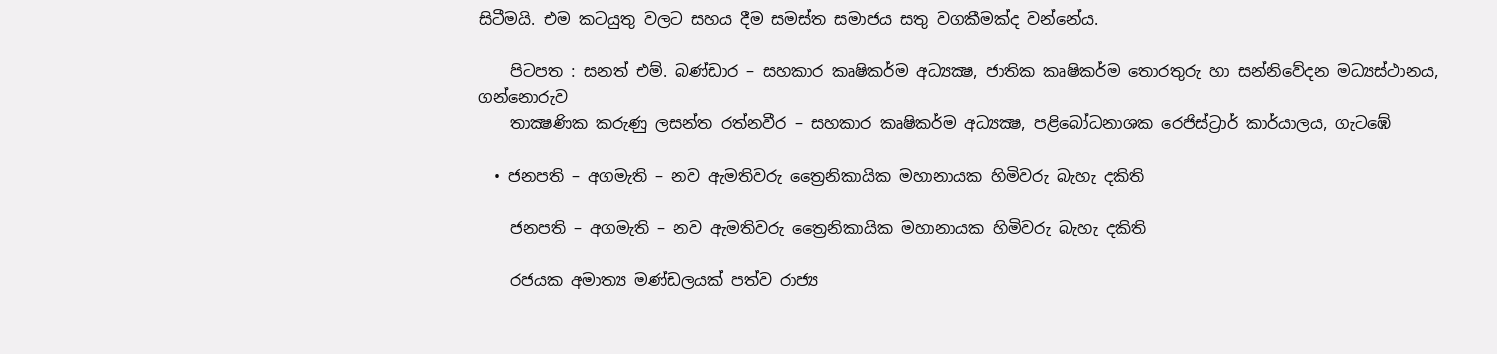සිටීමයි. එම කටයුතු වලට සහය දීම සමස්ත සමාජය සතු වගකීමක්ද වන්නේය.

    පිටපත : සනත් එම්. බණ්ඩාර – සහකාර කෘෂිකර්ම අධ්‍යක්‍ෂ, ජාතික කෘෂිකර්ම තොරතුරු හා සන්නිවේදන මධ්‍යස්ථානය, ගන්නොරුව
    තාක්‍ෂණික කරුණු ලසන්ත රත්නවීර – සහකාර කෘෂිකර්ම අධ්‍යක්‍ෂ, පළිබෝධනාශක රෙජිස්ට්‍රාර් කාර්යාලය, ගැටඹේ

  • ජනපති – අගමැති – නව ඇමතිවරු ත්‍රෛනිකායික මහානායක හිමිවරු බැහැ දකිති

    ජනපති – අගමැති – නව ඇමතිවරු ත්‍රෛනිකායික මහානායක හිමිවරු බැහැ දකිති

    රජයක අමාත්‍ය මණ්ඩලයක් පත්ව රාජ්‍ය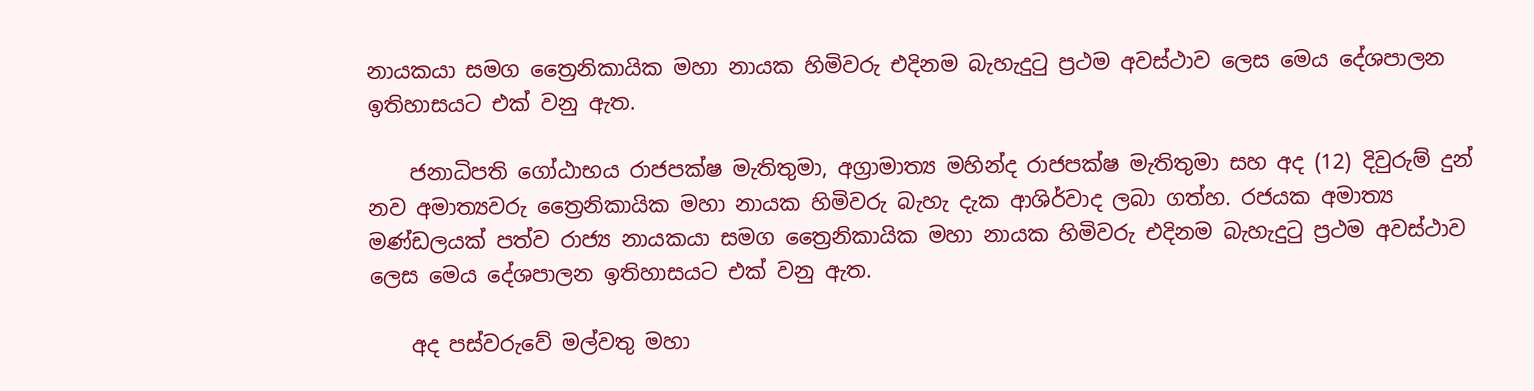නායකයා සමග ත්‍රෛනිකායික මහා නායක හිමිවරු එදිනම බැහැදුටු ප්‍රථම අවස්ථාව ලෙස මෙය දේශපාලන ඉතිහාසයට එක් වනු ඇත.

    ජනාධිපති ගෝඨාභය රාජපක්ෂ මැතිතුමා, අග්‍රාමාත්‍ය මහින්ද රාජපක්ෂ මැතිතුමා සහ අද (12) දිවුරුම් දුන් නව අමාත්‍යවරු ත්‍රෛනිකායික මහා නායක හිමිවරු බැහැ දැක ආශිර්වාද ලබා ගත්හ. රජයක අමාත්‍ය මණ්ඩලයක් පත්ව රාජ්‍ය නායකයා සමග ත්‍රෛනිකායික මහා නායක හිමිවරු එදිනම බැහැදුටු ප්‍රථම අවස්ථාව ලෙස මෙය දේශපාලන ඉතිහාසයට එක් වනු ඇත.

    අද පස්වරුවේ මල්වතු මහා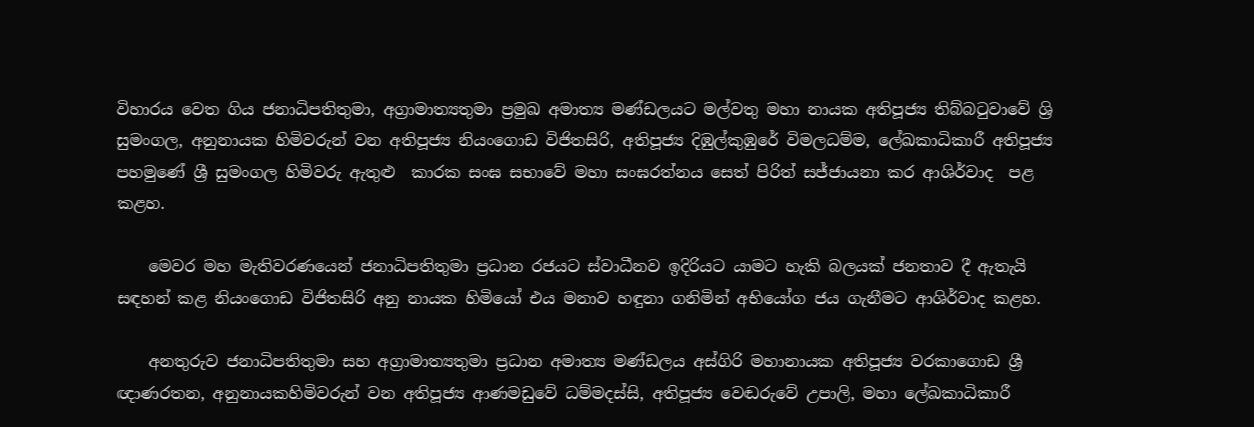විහාරය වෙත ගිය ජනාධිපතිතුමා, අග්‍රාමාත්‍යතුමා ප්‍රමුඛ අමාත්‍ය මණ්ඩලයට මල්වතු මහා නායක අතිපූජ්‍ය තිබ්බටුවාවේ ශ්‍රි සුමංගල, අනුනායක හිමිවරුන් වන අතිපූජ්‍ය නියංගොඩ විජිතසිරි, අතිපූජ්‍ය දිඹුල්කුඹුරේ විමලධම්ම, ලේඛකාධිකාරී අතිපූජ්‍ය පහමුණේ ශ්‍රී සුමංගල හිමිවරු ඇතුළු  කාරක සංඝ සභාවේ මහා සංඝරත්නය සෙත් පිරිත් සජ්ජායනා කර ආශිර්වාද  පළ කළහ.

    මෙවර මහ මැතිවරණයෙන් ජනාධිපතිතුමා ප්‍රධාන රජයට ස්වාධීනව ඉදිරියට යාමට හැකි බලයක් ජනතාව දී ඇතැයි සඳහන් කළ නියංගොඩ විජිතසිරි අනු නායක හිමියෝ එය මනාව හඳුනා ගනිමින් අභියෝග ජය ගැනීමට ආශිර්වාද කළහ.

    අනතුරුව ජනාධිපතිතුමා සහ අග්‍රාමාත්‍යතුමා ප්‍රධාන අමාත්‍ය මණ්ඩලය අස්ගිරි මහානායක අතිපූජ්‍ය වරකාගොඩ ශ්‍රී ඥාණරතන, අනුනායකහිමිවරුන් වන අතිපූජ්‍ය ආණමඩුවේ ධම්මදස්සි, අතිපූජ්‍ය වෙඬරුවේ උපාලි, මහා ලේඛකාධිකාරී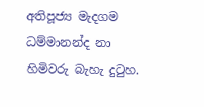අතිපූජ්‍ය මැදගම ධම්මානන්ද නා හිමිවරු බැහැ දුටුහ.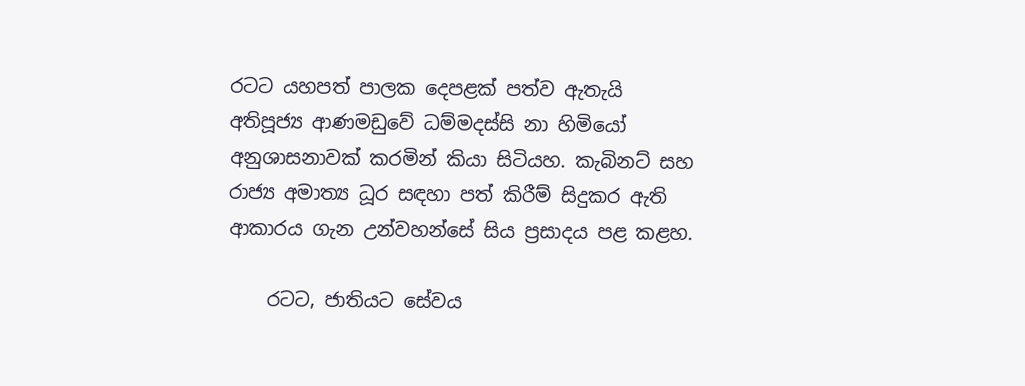රටට යහපත් පාලක දෙපළක් පත්ව ඇතැයි අතිපූජ්‍ය ආණමඩුවේ ධම්මදස්සි නා හිමියෝ අනුශාසනාවක් කරමින් කියා සිටියහ. කැබිනට් සහ රාජ්‍ය අමාත්‍ය ධූර සඳහා පත් කිරීම් සිදුකර ඇති ආකාරය ගැන උන්වහන්සේ සිය ප්‍රසාදය පළ කළහ.

    රටට, ජාතියට සේවය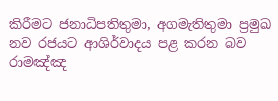කිරීමට ජනාධිපතිතුමා, අගමැතිතුමා ප්‍රමුඛ නව රජයට ආශිර්වාදය පළ කරන බව රාමඤ්ඤ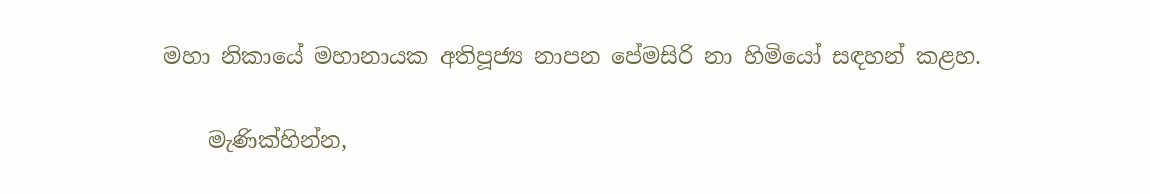මහා නිකායේ මහානායක අතිපූජ්‍ය නාපන පේමසිරි නා හිමියෝ සඳහන් කළහ.

    මැණික්හින්න,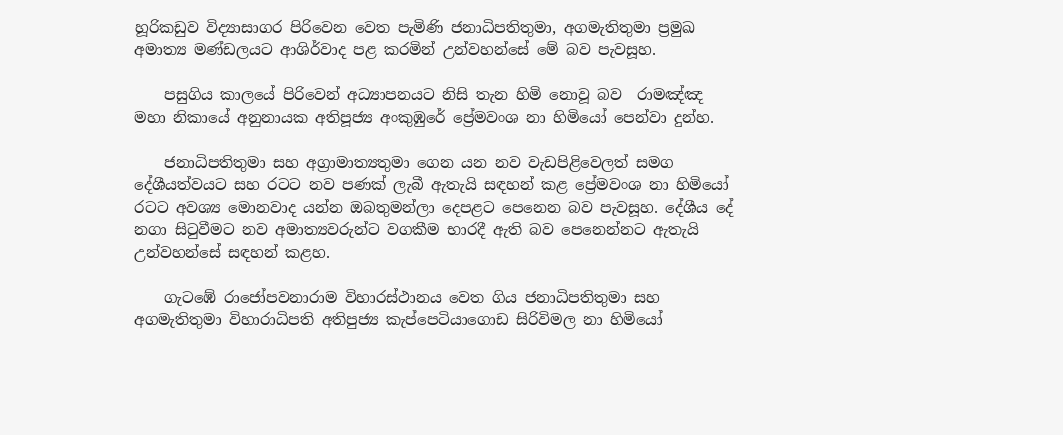හූරිකඩුව විද්‍යාසාගර පිරිවෙන වෙත පැමිණි ජනාධිපතිතුමා, අගමැතිතුමා ප්‍රමුඛ අමාත්‍ය මණ්ඩලයට ආශිර්වාද පළ කරමින් උන්වහන්සේ මේ බව පැවසූහ.

    පසුගිය කාලයේ පිරිවෙන් අධ්‍යාපනයට නිසි තැන හිමි නොවූ බව  රාමඤ්ඤ මහා නිකායේ අනුනායක අතිපූජ්‍ය අංකුඹුරේ ප්‍රේමවංශ නා හිමියෝ පෙන්වා දුන්හ.

    ජනාධිපතිතුමා සහ අග්‍රාමාත්‍යතුමා ගෙන යන නව වැඩපිළිවෙලත් සමග දේශීයත්වයට සහ රටට නව පණක් ලැබී ඇතැයි සඳහන් කළ ප්‍රේමවංශ නා හිමියෝ රටට අවශ්‍ය මොනවාද යන්න ඔබතුමන්ලා දෙපළට පෙනෙන බව පැවසූහ. දේශීය දේ නගා සිටුවීමට නව අමාත්‍යවරුන්ට වගකීම භාරදී ඇති බව පෙනෙන්නට ඇතැයි උන්වහන්සේ සඳහන් කළහ.

    ගැටඹේ රාජෝපවනාරාම විහාරස්ථානය වෙත ගිය ජනාධිපතිතුමා සහ අගමැතිතුමා විහාරාධිපති අතිපුජ්‍ය කැප්පෙටියාගොඩ සිරිවිමල නා හිමියෝ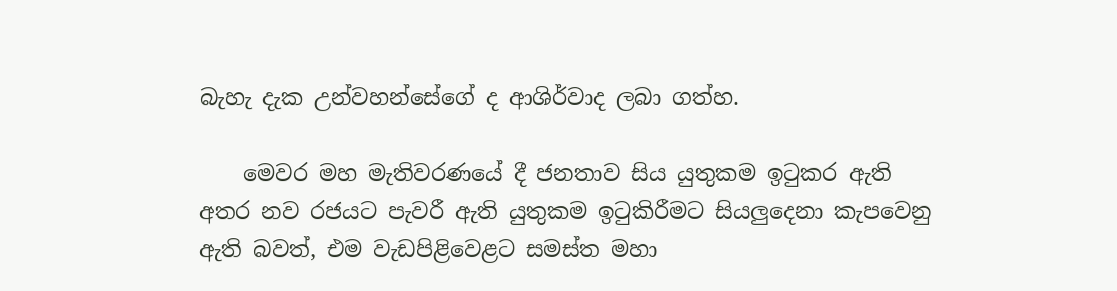බැහැ දැක උන්වහන්සේගේ ද ආශිර්වාද ලබා ගත්හ.

    මෙවර මහ මැතිවරණයේ දී ජනතාව සිය යුතුකම ඉටුකර ඇති අතර නව රජයට පැවරී ඇති යුතුකම ඉටුකිරීමට සියලුදෙනා කැපවෙනු ඇති බවත්, එම වැඩපිළිවෙළට සමස්ත මහා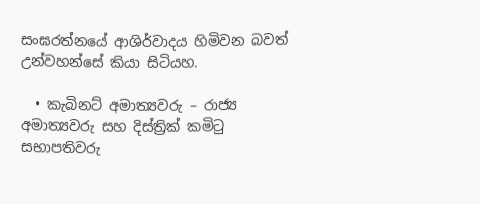සංඝරත්නයේ ආශිර්වාදය හිමිවන බවත් උන්වහන්සේ කියා සිටියහ.

  • කැබිනට් අමාත්‍යවරු – රාජ්‍ය අමාත්‍යවරු සහ දිස්ත්‍රික් කමිටු සභාපතිවරු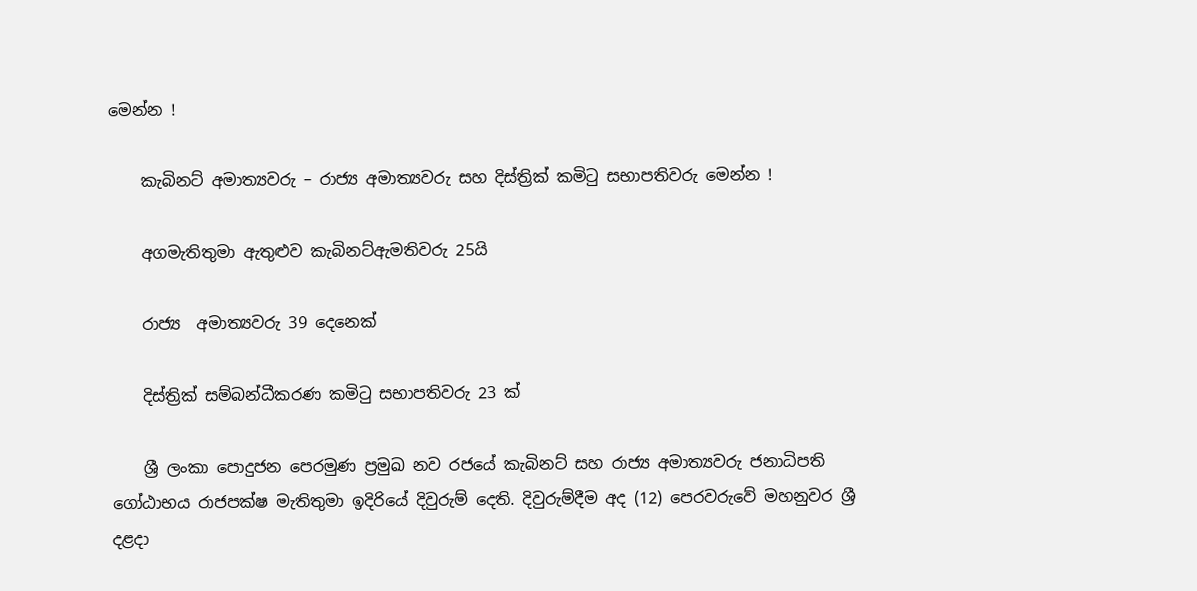මෙන්න !

    කැබිනට් අමාත්‍යවරු – රාජ්‍ය අමාත්‍යවරු සහ දිස්ත්‍රික් කමිටු සභාපතිවරු මෙන්න !

    අගමැතිතුමා ඇතුළුව කැබිනට්ඇමතිවරු 25යි

    රාජ්‍ය  අමාත්‍යවරු 39 දෙනෙක්

    දිස්ත්‍රික් සම්බන්ධීකරණ කමිටු සභාපතිවරු 23 ක්

    ශ්‍රී ලංකා පොදුජන පෙරමුණ ප්‍රමුඛ නව රජයේ කැබිනට් සහ රාජ්‍ය අමාත්‍යවරු ජනාධිපති ගෝඨාභය රාජපක්ෂ මැතිතුමා ඉදිරියේ දිවුරුම් දෙති. දිවුරුම්දීම අද (12) පෙරවරුවේ මහනුවර ශ්‍රී දළදා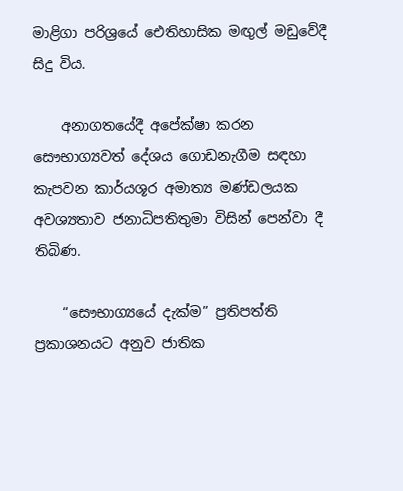මාළිගා පරිශ්‍රයේ ඓතිහාසික මඟුල් මඩුවේදී සිදු විය.

    අනාගතයේදී අපේක්ෂා කරන සෞභාග්‍යවත් දේශය ගොඩනැගීම සඳහා කැපවන කාර්යශූර අමාත්‍ය මණ්ඩලයක අවශ්‍යතාව ජනාධිපතිතුමා විසින් පෙන්වා දී තිබිණ.

    “සෞභාග්‍යයේ දැක්ම” ප්‍රතිපත්ති ප්‍රකාශනයට අනුව ජාතික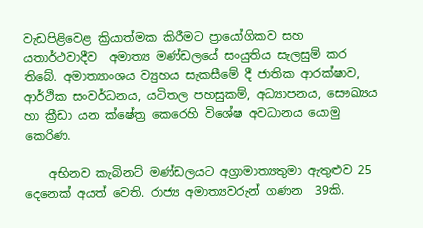වැඩපිළිවෙළ ක්‍රියාත්මක කිරීමට ප්‍රායෝගිකව සහ යතාර්ථවාදීව  අමාත්‍ය මණ්ඩලයේ සංයුතිය සැලසුම් කර තිබේ. අමාත්‍යාංශය ව්‍යුහය සැකසීමේ දී ජාතික ආරක්ෂාව, ආර්ථික සංවර්ධනය, යටිතල පහසුකම්, අධ්‍යාපනය, සෞඛ්‍යය හා ක්‍රීඩා යන ක්ෂේත්‍ර කෙරෙහි විශේෂ අවධානය යොමු කෙරිණ.

    අභිනව කැබිනට් මණ්ඩලයට අග්‍රාමාත්‍යතුමා ඇතුළුව 25 දෙනෙක් අයත් වෙති. රාජ්‍ය අමාත්‍යවරුන් ගණන  39කි.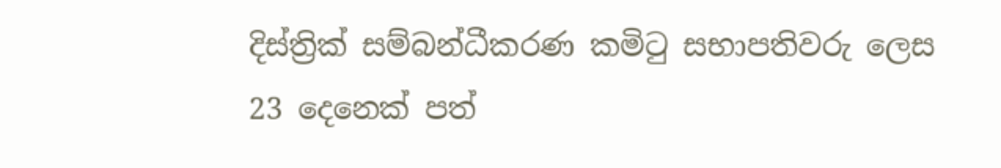දිස්ත්‍රික් සම්බන්ධීකරණ කමිටු සභාපතිවරු ලෙස 23 දෙනෙක් පත්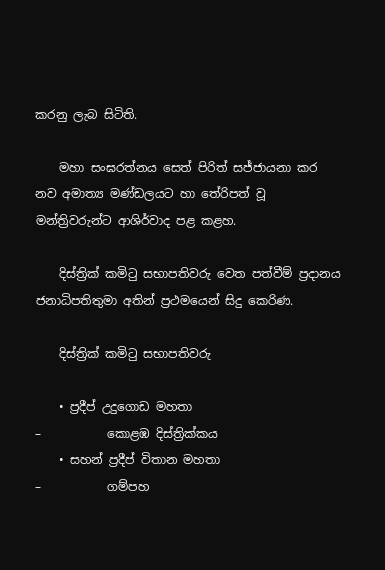කරනු ලැබ සිටිති.

    මහා සංඝරත්නය සෙත් පිරිත් සජ්ජායනා කර නව අමාත්‍ය මණ්ඩලයට හා තේරිපත් වූ මන්ත්‍රිවරුන්ට ආශිර්වාද පළ කළහ.

    දිස්ත්‍රික් කමිටු සභාපතිවරු වෙත පත්වීම් ප්‍රදානය ජනාධිපතිතුමා අතින් ප්‍රථමයෙන් සිදු කෙරිණ.

    දිස්ත්‍රික් කමිටු සභාපතිවරු

    • ප්‍රදීප් උදුගොඩ මහතා                                         –           කොළඹ දිස්ත්‍රික්කය
    • සහන් ප්‍රදීප් විතාන මහතා                                   –           ගම්පහ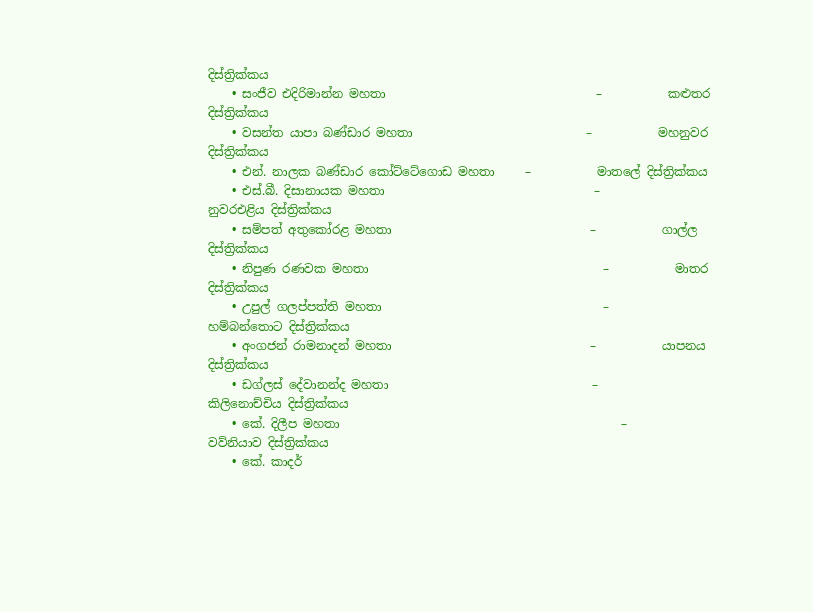දිස්ත්‍රික්කය
    • සංජීව එදිරිමාන්න මහතා                                   –           කළුතර දිස්ත්‍රික්කය
    • වසන්ත යාපා බණ්ඩාර මහතා                             –           මහනුවර දිස්ත්‍රික්කය
    • එන්. නාලක බණ්ඩාර කෝට්ටේගොඩ මහතා     –           මාතලේ දිස්ත්‍රික්කය
    • එස්.බී. දිසානායක මහතා                                   –           නුවරඑළිය දිස්ත්‍රික්කය
    • සම්පත් අතුකෝරළ මහතා                                 –           ගාල්ල දිස්ත්‍රික්කය
    • නිපුණ රණවක මහතා                                       –           මාතර දිස්ත්‍රික්කය
    • උපුල් ගලප්පත්ති මහතා                                     –           හම්බන්තොට දිස්ත්‍රික්කය
    • අංගජන් රාමනාදන් මහතා                                 –           යාපනය දිස්ත්‍රික්කය
    • ඩග්ලස් දේවානන්ද මහතා                                  –           කිලිනොච්චිය දිස්ත්‍රික්කය
    • කේ. දිලීප මහතා                                               –           වව්නියාව දිස්ත්‍රික්කය
    • කේ. කාදර්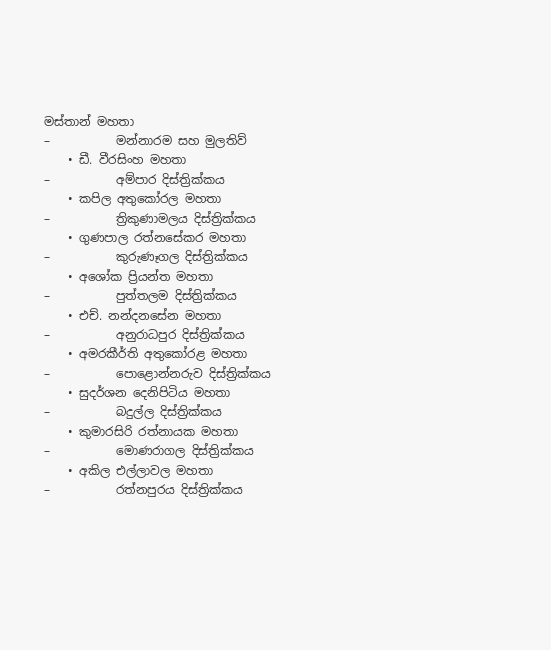මස්තාන් මහතා                                –           මන්නාරම සහ මුලතිව්
    • ඩී. වීරසිංහ මහතා                                              –           අම්පාර දිස්ත්‍රික්කය
    • කපිල අතුකෝරල මහතා                                   –           ත්‍රිකුණාමලය දිස්ත්‍රික්කය
    • ගුණපාල රත්නසේකර මහතා                             –           කුරුණෑගල දිස්ත්‍රික්කය
    • අශෝක ප්‍රියන්ත මහතා                                      –           පුත්තලම දිස්ත්‍රික්කය
    • එච්. නන්දනසේන මහතා                                   –           අනුරාධපුර දිස්ත්‍රික්කය
    • අමරකීර්ති අතුකෝරළ මහතා                             –           පොළොන්නරුව දිස්ත්‍රික්කය
    • සුදර්ශන දෙනිපිටිය මහතා                                  –           බදුල්ල දිස්ත්‍රික්කය
    • කුමාරසිරි රත්නායක මහතා                                –           මොණරාගල දිස්ත්‍රික්කය
    • අකිල එල්ලාවල මහතා                                      –           රත්නපුරය දිස්ත්‍රික්කය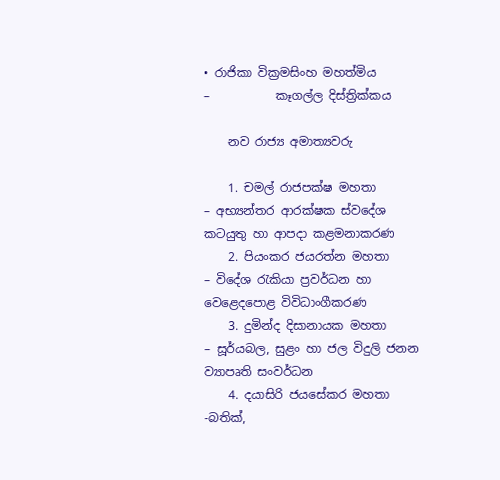• රාජිකා වික්‍රමසිංහ මහත්මිය                                –           කෑගල්ල දිස්ත්‍රික්කය

    නව රාජ්‍ය අමාත්‍යවරු

    1. චමල් රාජපක්ෂ මහතා               – අභ්‍යන්තර ආරක්ෂක ස්වදේශ කටයුතු හා ආපදා කළමනාකරණ
    2. පියංකර ජයරත්න මහතා            – විදේශ රැකියා ප්‍රවර්ධන හා වෙළෙදපොළ විවිධාංගීකරණ
    3. දුමින්ද දිසානායක මහතා            – සූර්යබල, සුළං හා ජල විදුලි ජනන ව්‍යාපෘති සංවර්ධන
    4. දයාසිරි ජයසේකර මහතා           -බතික්,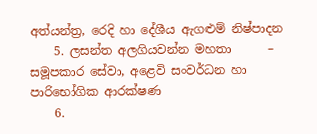අත්යන්ත්‍ර, රෙදි හා දේශීය ඇගළුම් නිෂ්පාදන
    5. ලසන්ත අලගියවන්න මහතා      – සමූපකාර සේවා, අළෙවි සංවර්ධන හා පාරිභෝගික ආරක්ෂණ
    6.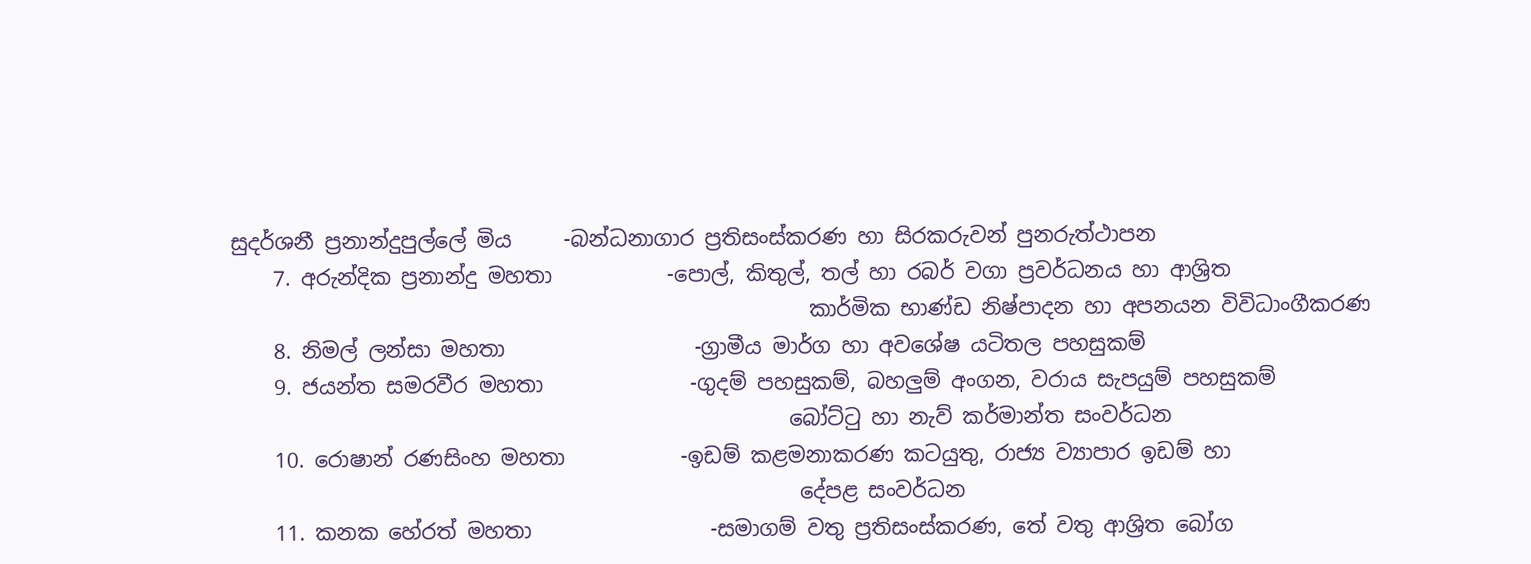සුදර්ශනී ප්‍රනාන්දුපුල්ලේ මිය     -බන්ධනාගාර ප්‍රතිසංස්කරණ හා සිරකරුවන් පුනරුත්ථාපන
    7. අරුන්දික ප්‍රනාන්දු මහතා           -පොල්, කිතුල්, තල් හා රබර් වගා ප්‍රවර්ධනය හා ආශ්‍රිත
                                                       කාර්මික භාණ්ඩ නිෂ්පාදන හා අපනයන විවිධාංගීකරණ
    8. නිමල් ලන්සා මහතා                  -ග්‍රාමීය මාර්ග හා අවශේෂ යටිතල පහසුකම්
    9. ජයන්ත සමරවීර මහතා              -ගුදම් පහසුකම්, බහලුම් අංගන, වරාය සැපයුම් පහසුකම්
                                                     බෝට්ටු හා නැව් කර්මාන්ත සංවර්ධන
    10. රොෂාන් රණසිංහ මහතා           -ඉඩම් කළමනාකරණ කටයුතු, රාජ්‍ය ව්‍යාපාර ඉඩම් හා
                                                      දේපළ සංවර්ධන
    11. කනක හේරත් මහතා                 -සමාගම් වතු ප්‍රතිසංස්කරණ, තේ වතු ආශ්‍රිත බෝග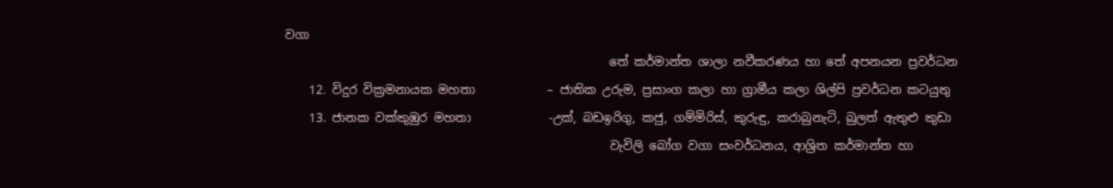වගා
                                                      තේ කර්මාන්ත ශාලා නවීකරණය හා තේ අපනයන ප්‍රවර්ධන
    12. විදුර වික්‍රමනායක මහතා            – ජාතික උරුම, ප්‍රසාංග කලා හා ග්‍රාමීය කලා ශිල්පි ප්‍රවර්ධන කටයුතු
    13. ජානක වක්කුඹුර මහතා             -උක්, බඩඉරිගු, කජු, ගම්මිරිස්, කුරුඳු, කරාබුනැටි, බුලත් ඇතුළු කුඩා
                                                      වැවිලි බෝග වගා සංවර්ධනය, ආශ්‍රිත කර්මාන්ත හා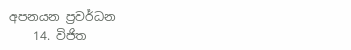අපනයන ප්‍රවර්ධන
    14. විජිත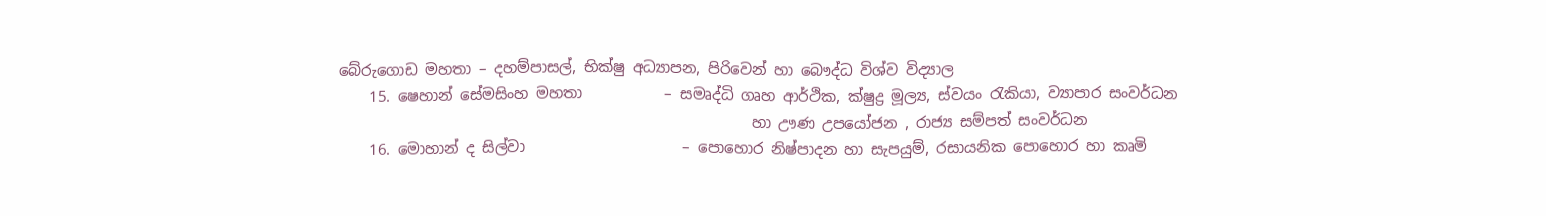බේරුගොඩ මහතා – දහම්පාසල්, භික්ෂු අධ්‍යාපන, පිරිවෙන් හා බෞද්ධ විශ්ව විද්‍යාල
    15. ෂෙහාන් සේමසිංහ මහතා           – සමෘද්ධි ගෘහ ආර්ථික, ක්ෂුද්‍ර මූල්‍ය, ස්වයං රැකියා, ව්‍යාපාර සංවර්ධන
                                                       හා ඌණ උපයෝජන , රාජ්‍ය සම්පත් සංවර්ධන
    16. මොහාන් ද සිල්වා                     – පොහොර නිෂ්පාදන හා සැපයුම්, රසායනික පොහොර හා කෘමි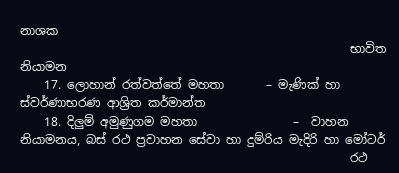නාශක
                                                       භාවිත නියාමන
    17. ලොහාන් රත්වත්තේ මහතා       – මැණික් හා ස්වර්ණාභරණ ආශ්‍රිත කර්මාන්ත
    18. දිලුම් අමුණුගම මහතා                –  වාහන නියාමනය, බස් රථ ප්‍රවාහන සේවා හා දුම්රිය මැදිරි හා මෝටර්
                                                       රථ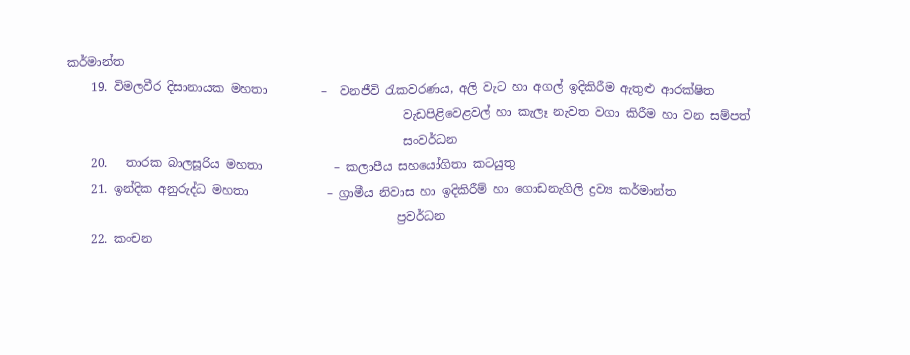කර්මාන්ත
    19. විමලවීර දිසානායක මහතා         –  වනජීවි රැකවරණය, අලි වැට හා අගල් ඉදිකිරීම ඇතුළු ආරක්ෂිත
                                                        වැඩපිළිවෙළවල් හා කැලෑ නැවත වගා කිරීම හා වන සම්පත්
                                                        සංවර්ධන
    20.   තාරක බාලසූරිය මහතා            – කලාපීය සහයෝගිතා කටයුතු
    21. ඉන්දික අනුරුද්ධ මහතා             – ග්‍රාමීය නිවාස හා ඉදිකිරීම් හා ගොඩනැගිලි ද්‍රව්‍ය කර්මාන්ත
                                                       ප්‍රවර්ධන
    22. කංචන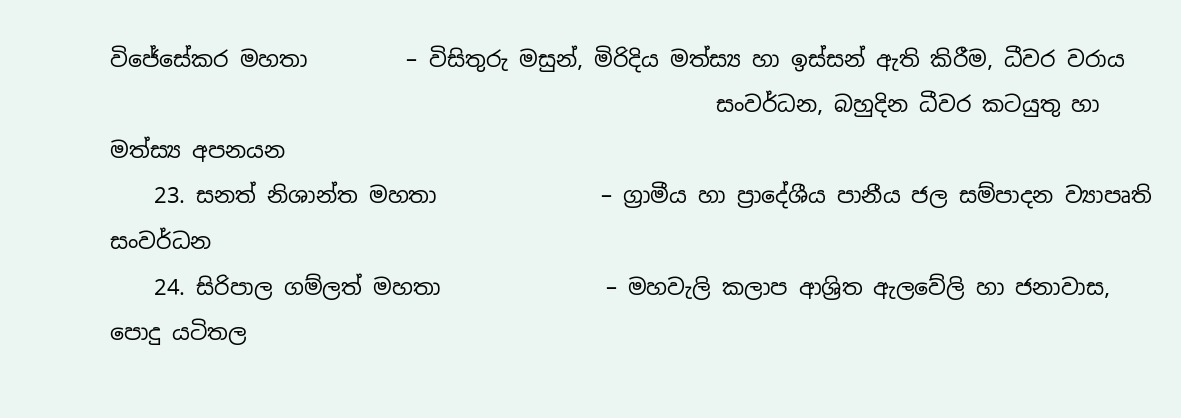විජේසේකර මහතා         – විසිතුරු මසුන්, මිරිදිය මත්ස්‍ය හා ඉස්සන් ඇති කිරීම, ධීවර වරාය
                                                       සංවර්ධන, බහුදින ධීවර කටයුතු හා මත්ස්‍ය අපනයන
    23. සනත් නිශාන්ත මහතා               – ග්‍රාමීය හා ප්‍රාදේශීය පානීය ජල සම්පාදන ව්‍යාපෘති සංවර්ධන
    24. සිරිපාල ගම්ලත් මහතා               – මහවැලි කලාප ආශ්‍රිත ඇලවේලි හා ජනාවාස, පොදු යටිතල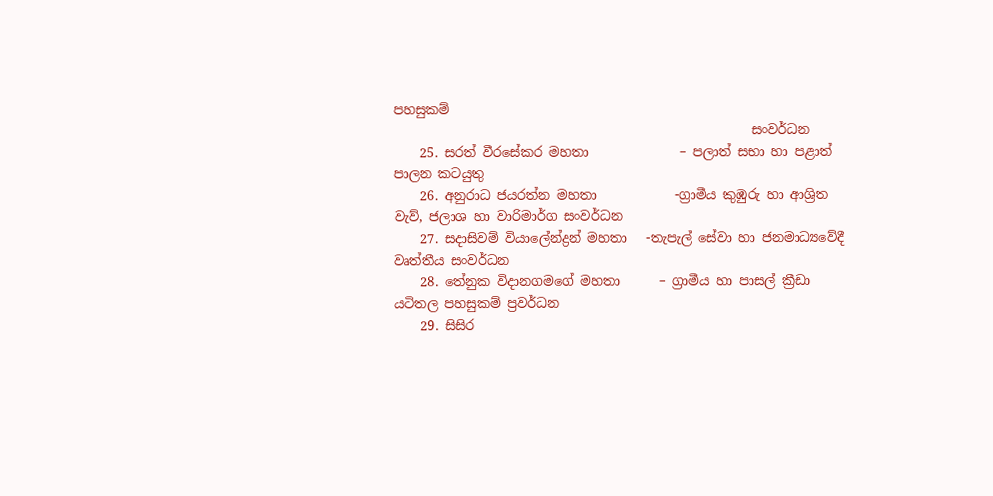පහසුකම්
                                                       සංවර්ධන
    25. සරත් වීරසේකර මහතා              – පලාත් සභා හා පළාත් පාලන කටයුතු
    26. අනුරාධ ජයරත්න මහතා            -ග්‍රාමීය කුඹුරු හා ආශ්‍රිත වැව්, ජලාශ හා වාරිමාර්ග සංවර්ධන
    27. සදාසිවම් වියාලේන්ද්‍රන් මහතා   -තැපැල් සේවා හා ජනමාධ්‍යවේදී වෘත්තීය සංවර්ධන
    28. තේනුක විදානගමගේ මහතා      – ග්‍රාමීය හා පාසල් ක්‍රීඩා යටිතල පහසුකම් ප්‍රවර්ධන
    29. සිසිර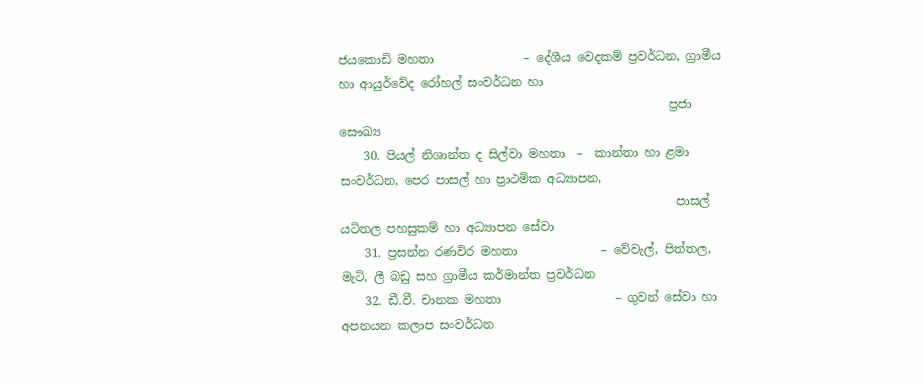ජයකොඩි මහතා               – දේශීය වෙදකම් ප්‍රවර්ධන, ග්‍රාමීය හා ආයුර්වේද රෝහල් සංවර්ධන හා
                                                       ප්‍රජා සෞඛ්‍ය
    30. පියල් නිශාන්ත ද සිල්වා මහතා  –  කාන්තා හා ළමා සංවර්ධන, පෙර පාසල් හා ප්‍රාථමික අධ්‍යාපන,
                                                        පාසල් යටිතල පහසුකම් හා අධ්‍යාපන සේවා
    31. ප්‍රසන්න රණවිර මහතා              – වේවැල්, පිත්තල, මැටි, ලී බඩු සහ ග්‍රාමීය කර්මාන්ත ප්‍රවර්ධන
    32. ඩී.වී. චානක මහතා                   – ගුවන් සේවා හා අපනයන කලාප සංවර්ධන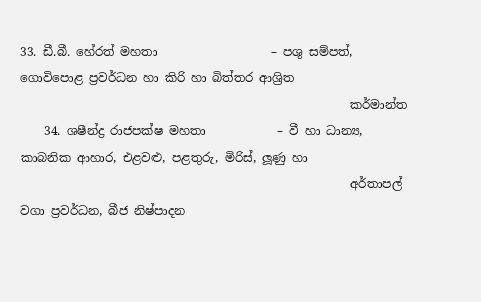33. ඩී.බී. හේරත් මහතා                   – පශු සම්පත්, ගොවිපොළ ප්‍රවර්ධන හා කිරි හා බිත්තර ආශ්‍රිත
                                                       කර්මාන්ත
    34. ශෂීන්ද්‍ර රාජපක්ෂ මහතා            – වී හා ධාන්‍ය, කාබනික ආහාර, එළවළු, පළතුරු, මිරිස්, ලූණු හා
                                                       අර්තාපල් වගා ප්‍රවර්ධන, බීජ නිෂ්පාදන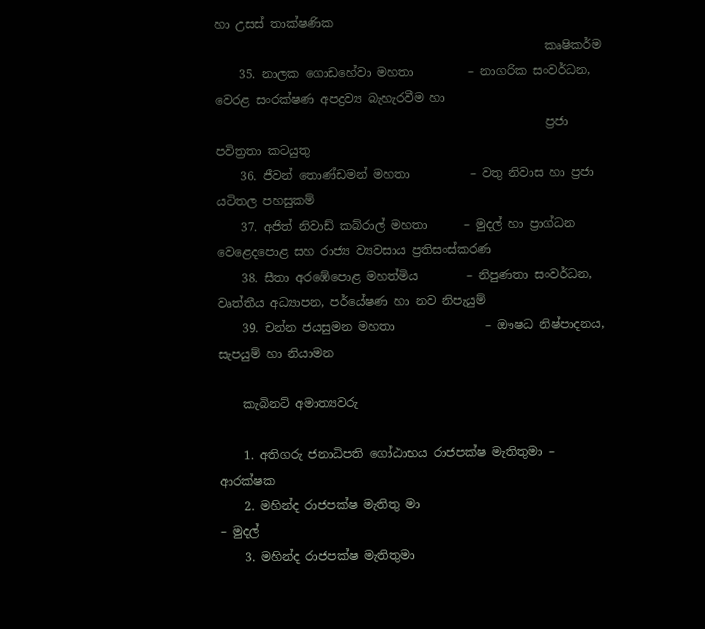හා උසස් තාක්ෂණික
                                                       කෘෂිකර්ම
    35. නාලක ගොඩහේවා මහතා         – නාගරික සංවර්ධන, වෙරළ සංරක්ෂණ අපද්‍රව්‍ය බැහැරවීම හා
                                                       ප්‍රජා පවිත්‍රතා කටයුතු
    36. ජීවන් තොණ්ඩමන් මහතා          – වතු නිවාස හා ප්‍රජා යටිතල පහසුකම්
    37. අජිත් නිවාඩ් කබ්රාල් මහතා      – මුදල් හා ප්‍රාග්ධන වෙළෙදපොළ සහ රාජ්‍ය ව්‍යවසාය ප්‍රතිසංස්කරණ
    38. සීතා අරඹේපොළ මහත්මිය        – නිපුණතා සංවර්ධන, වෘත්තීය අධ්‍යාපන, පර්යේෂණ හා නව නිපැයුම්
    39. චන්න ජයසුමන මහතා               – ඖෂධ නිෂ්පාදනය, සැපයුම් හා නියාමන

    කැබිනට් අමාත්‍යවරු

    1. අතිගරු ජනාධිපති ගෝඨාභය රාජපක්ෂ මැතිතුමා – ආරක්ෂක
    2. මහින්ද රාජපක්ෂ මැතිතු මා                                  – මුදල්
    3. මහින්ද රාජපක්ෂ මැතිතුමා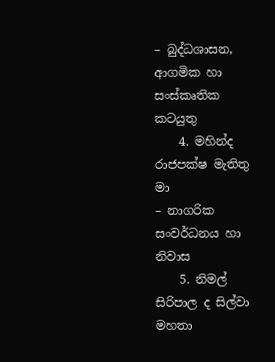– බුද්ධශාසන, ආගමික හා සංස්කෘතික කටයුතු
    4. මහින්ද රාජපක්ෂ මැතිතු මා                                 – නාගරික සංවර්ධනය හා නිවාස
    5. නිමල් සිරිපාල ද සිල්වා මහතා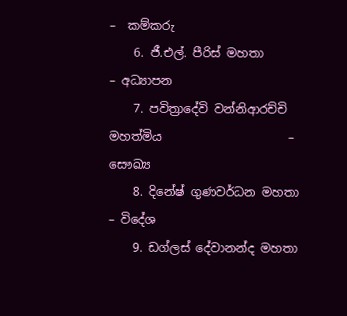–  කම්කරු
    6. ජී.එල්. පීරිස් මහතා                                           – අධ්‍යාපන
    7. පවිත්‍රාදේවි වන්නිආරච්චි මහත්මිය                     – සෞඛ්‍ය
    8. දිනේෂ් ගුණවර්ධන මහතා                                  – විදේශ
    9. ඩග්ලස් දේවානන්ද මහතා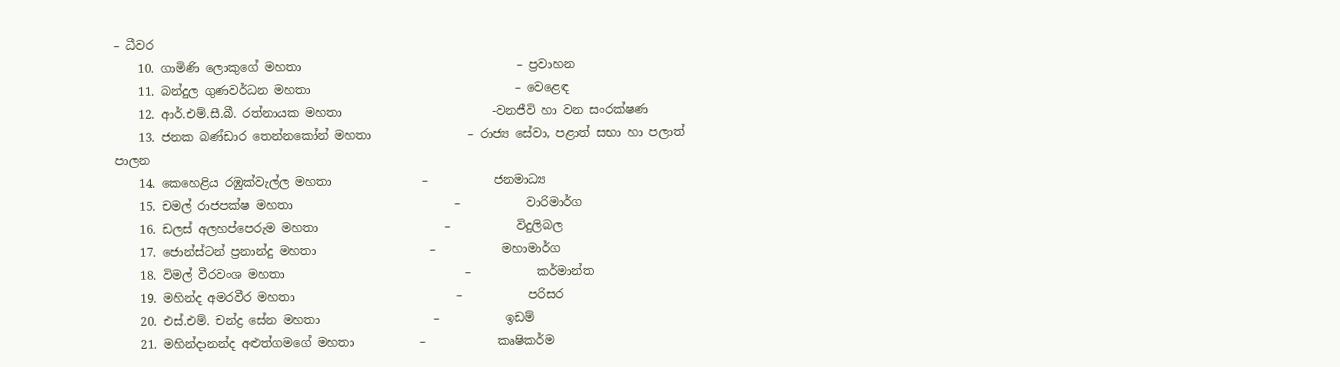– ධීවර
    10. ගාමිණි ලොකුගේ මහතා                                    – ප්‍රවාහන
    11. බන්දුල ගුණවර්ධන මහතා                                  – වෙළෙඳ
    12. ආර්.එම්.සී.බී. රත්නායක මහතා                         -වනජීවි හා වන සංරක්ෂණ
    13. ජනක බණ්ඩාර තෙන්නකෝන් මහතා                – රාජ්‍ය සේවා, පළාත් සභා හා පලාත් පාලන
    14. කෙහෙළිය රඹුක්වැල්ල මහතා               –           ජනමාධ්‍ය
    15. චමල් රාජපක්ෂ මහතා                           –           වාරිමාර්ග
    16. ඩලස් අලහප්පෙරුම මහතා                     –           විදුලිබල
    17. ජොන්ස්ටන් ප්‍රනාන්දු මහතා                   –           මහාමාර්ග
    18. විමල් වීරවංශ මහතා                              –           කර්මාන්ත
    19. මහින්ද අමරවීර මහතා                           –           පරිසර
    20. එස්.එම්. චන්ද්‍ර සේන මහතා                   –           ඉඩම්
    21. මහින්දානන්ද අළුත්ගමගේ මහතා           –            කෘෂිකර්ම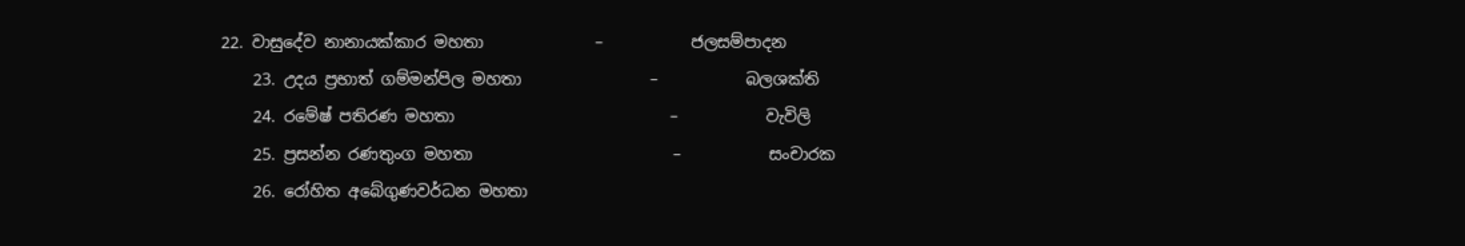22. වාසුදේව නානායක්කාර මහතා              –           ජලසම්පාදන
    23. උදය ප්‍රභාත් ගම්මන්පිල මහතා                –           බලශක්ති
    24. රමේෂ් පතිරණ මහතා                           –           වැවිලි
    25. ප්‍රසන්න රණතුංග මහතා                         –           සංචාරක
    26. රෝහිත අබේගුණවර්ධන මහතා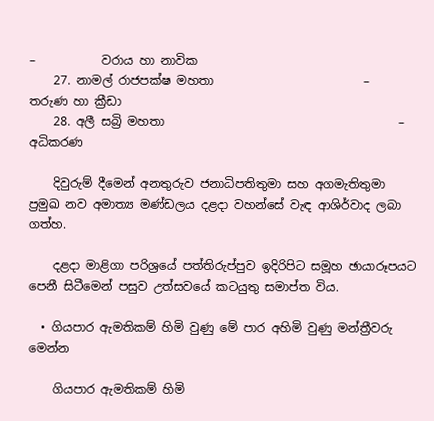–           වරාය හා නාවික
    27. නාමල් රාජපක්ෂ මහතා                         –           තරුණ හා ක්‍රීඩා
    28. අලී සබ්‍රි මහතා                                       –           අධිකරණ

    දිවුරුම් දීමෙන් අනතුරුව ජනාධිපතිතුමා සහ අගමැතිතුමා ප්‍රමුඛ නව අමාත්‍ය මණ්ඩලය දළදා වහන්සේ වැඳ ආශිර්වාද ලබා ගත්හ.

    දළදා මාළිගා පරිශ්‍රයේ පත්තිරුප්පුව ඉදිරිපිට සමූහ ඡායාරූපයට පෙනී සිටීමෙන් පසුව උත්සවයේ කටයුතු සමාප්ත විය.

  • ගියපාර ඇමතිකම් හිමි වුණු මේ පාර අහිමි වුණු මන්ත්‍රීවරු මෙන්න

    ගියපාර ඇමතිකම් හිමි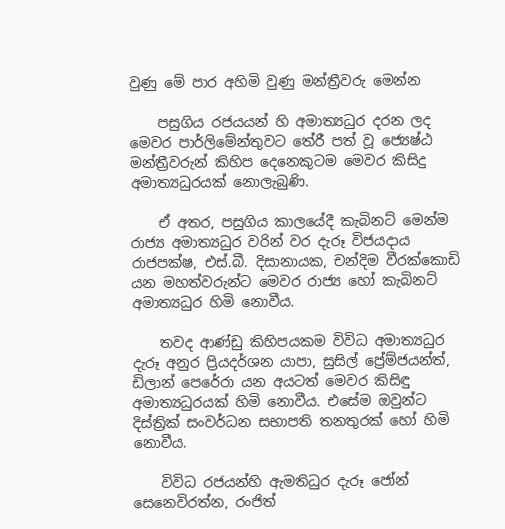වුණු මේ පාර අහිමි වුණු මන්ත්‍රීවරු මෙන්න

    පසුගිය රජයයන් හි අමාත්‍යධුර දරන ලද මෙවර පාර්ලිමේන්තුවට තේරී පත් වූ ජ්‍යෙෂ්ඨ මන්ත්‍රීවරුන් කිහිප දෙනෙකුටම මෙවර කිසිදු අමාත්‍යධුරයක් නොලැබුණි.

    ඒ අතර, පසුගිය කාලයේදී කැබිනට් මෙන්ම රාජ්‍ය අමාත්‍යධුර වරින් වර දැරූ විජයදාය රාජපක්ෂ, එස්.බී. දිසානායක, චන්දිම වීරක්කොඩි යන මහත්වරුන්ට මෙවර රාජ්‍ය හෝ කැබිනට් අමාත්‍යධුර හිමි නොවීය.

    තවද ආණ්ඩු කිහිපයකම විවිධ අමාත්‍යධුර දැරූ අනුර ප්‍රියදර්ශන යාපා, සුසිල් ප්‍රේම්ජයන්ත්, ඩිලාන් පෙරේරා යන අයටත් මෙවර කිසිඳු අමාත්‍යධුරයක් හිමි නොවීය. එසේම ඔවුන්ට දිස්ත්‍රික් සංවර්ධන සභාපති තනතුරක් හෝ හිමි නොවීය.

    විවිධ රජයන්හි ඇමතිධුර දැරූ ජෝන් සෙනෙවිරත්න, රංජිත්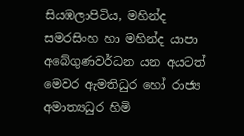සියඹලාපිටිය, මහින්ද සමරසිංහ හා මහින්ද යාපා අබේගුණවර්ධන යන අයටත් මෙවර ඇමතිධුර හෝ රාජ්‍ය අමාත්‍යධුර හිමි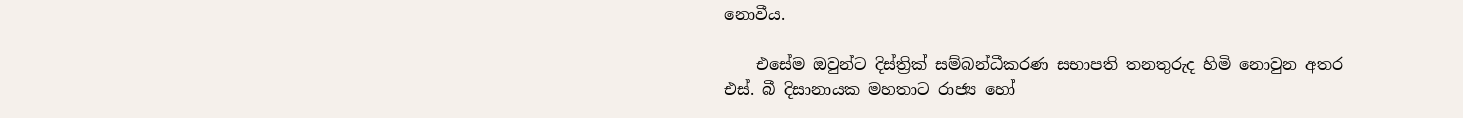නොවීය.

    එසේම ඔවුන්ට දිස්ත්‍රික් සම්බන්ධීකරණ සභාපති තනතුරුද හිමි නොවුන අතර එස්. බී දිසානායක මහතාට රාජ්‍ය හෝ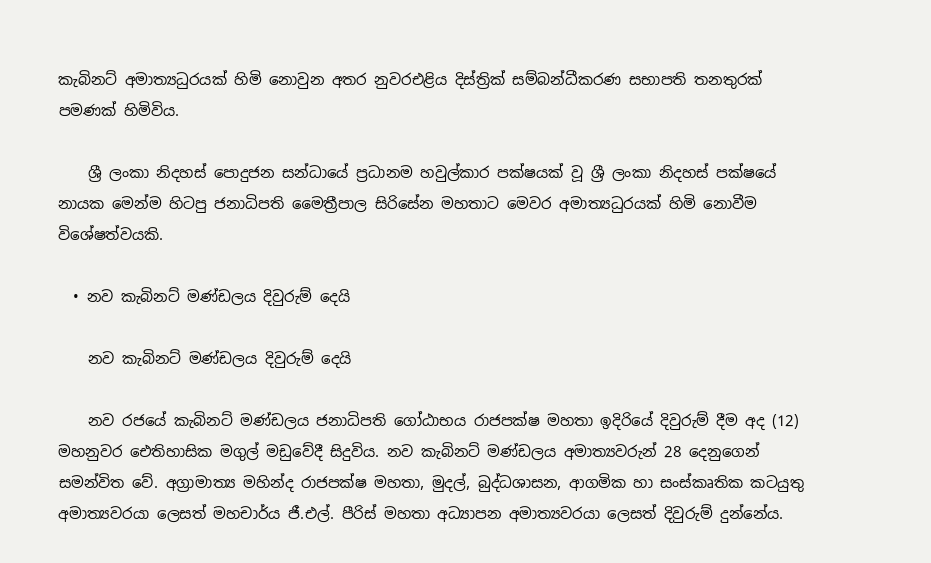කැබිනට් අමාත්‍යධුරයක් හිමි නොවුන අතර නුවරඑළිය දිස්ත්‍රික් සම්බන්ධීකරණ සභාපති තනතුරක් පමණක් හිමිවිය.

    ශ්‍රී ලංකා නිදහස් පොදුජන සන්ධායේ ප්‍රධානම හවුල්කාර පක්ෂයක් වූ ශ්‍රී ලංකා නිදහස් පක්ෂයේ නායක මෙන්ම හිටපු ජනාධිපති මෛත්‍රීපාල සිරිසේන මහතාට මෙවර අමාත්‍යධුරයක් හිමි නොවීම විශේෂත්වයකි.

  • නව කැබිනට් මණ්ඩලය දිවුරුම් දෙයි

    නව කැබිනට් මණ්ඩලය දිවුරුම් දෙයි

    නව රජයේ කැබිනට් මණ්ඩලය ජනාධිපති ගෝඨාභය රාජපක්ෂ මහතා ඉදිරියේ දිවුරුම් දීම අද (12) මහනුවර ඓතිහාසික මගුල් මඩුවේදී සිදුවිය. නව කැබිනට් මණ්ඩලය අමාත්‍යවරුන් 28 දෙනුගෙන් සමන්විත වේ. අග්‍රාමාත්‍ය මහින්ද රාජපක්ෂ මහතා, මුදල්, බුද්ධශාසන, ආගමික හා සංස්කෘතික කටයුතු අමාත්‍යවරයා ලෙසත් මහචාර්ය ජී.එල්. පීරිස් මහතා අධ්‍යාපන අමාත්‍යවරයා ලෙසත් දිවුරුම් දුන්නේය.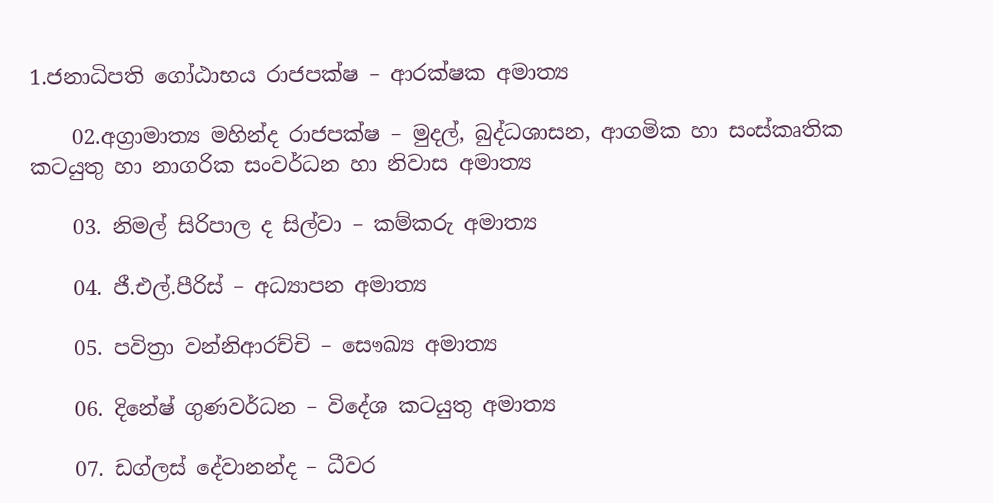1.ජනාධිපති ගෝඨාභය රාජපක්ෂ – ආරක්ෂක අමාත්‍ය

    02.අග්‍රාමාත්‍ය මහින්ද රාජපක්ෂ – මුදල්, බුද්ධශාසන, ආගමික හා සංස්කෘතික කටයුතු හා නාගරික සංවර්ධන හා නිවාස අමාත්‍ය

    03. නිමල් සිරිපාල ද සිල්වා – කම්කරු අමාත්‍ය

    04. ජී.එල්.පීරිස් – අධ්‍යාපන අමාත්‍ය

    05. පවිත්‍රා වන්නිආරච්චි – සෞඛ්‍ය අමාත්‍ය

    06. දිනේෂ් ගුණවර්ධන – විදේශ කටයුතු අමාත්‍ය

    07. ඩග්ලස් දේවානන්ද – ධීවර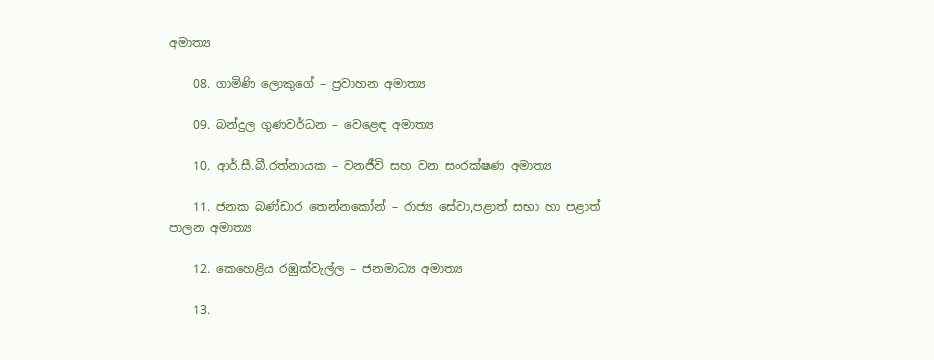අමාත්‍ය

    08. ගාමිණි ලොකුගේ – ප්‍රවාහන අමාත්‍ය

    09. බන්දුල ගුණවර්ධන – වෙළෙඳ අමාත්‍ය

    10. ආර්.සී.බී.රත්නායක – වනජීවි සහ වන සංරක්ෂණ අමාත්‍ය

    11. ජනක බණ්ඩාර තෙන්නකෝන් – රාජ්‍ය සේවා,පළාත් සභා හා පළාත් පාලන අමාත්‍ය

    12. කෙහෙළිය රඹුක්වැල්ල – ජනමාධ්‍ය අමාත්‍ය

    13.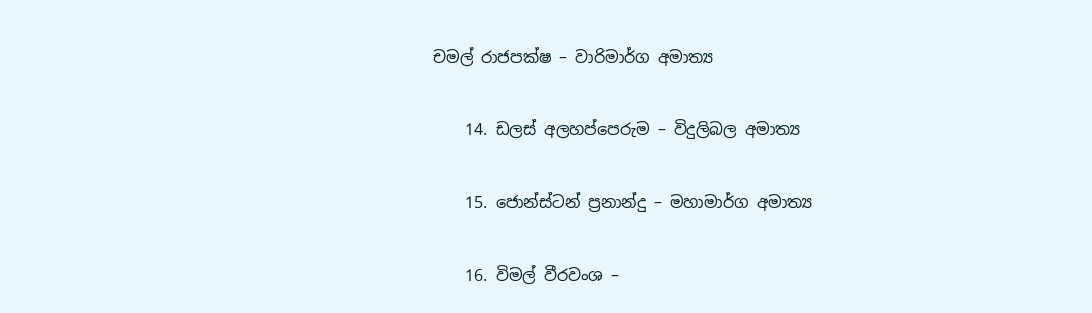චමල් රාජපක්ෂ – වාරිමාර්ග අමාත්‍ය

    14. ඩලස් අලහප්පෙරුම – විදුලිබල අමාත්‍ය

    15. ජොන්ස්ටන් ප්‍රනාන්දු – මහාමාර්ග අමාත්‍ය

    16. විමල් වීරවංශ –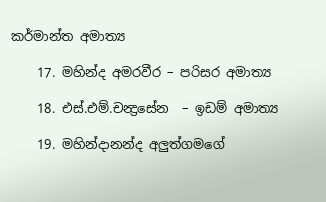කර්මාන්ත අමාත්‍ය

    17. මහින්ද අමරවීර – පරිසර අමාත්‍ය

    18. එස්.එම්.චන්‍ද්‍රසේන  – ඉඩම් අමාත්‍ය

    19. මහින්දානන්ද අලුත්ගමගේ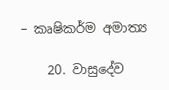– කෘෂිකර්ම අමාත්‍ය

    20. වාසුදේව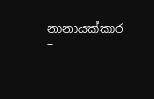නානායක්කාර –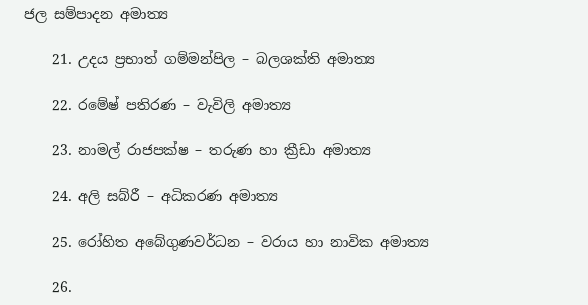ජල සම්පාදන අමාත්‍ය

    21. උදය ප්‍රභාත් ගම්මන්පිල – බලශක්ති අමාත්‍ය

    22. රමේෂ් පතිරණ – වැවිලි අමාත්‍ය

    23. නාමල් රාජපක්ෂ – තරුණ හා ක්‍රීඩා අමාත්‍ය

    24. අලි සබ්රී – අධිකරණ අමාත්‍ය

    25. රෝහිත අබේගුණවර්ධන – වරාය හා නාවික අමාත්‍ය

    26.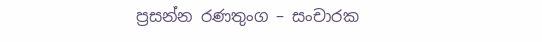ප්‍රසන්න රණතුංග – සංචාරක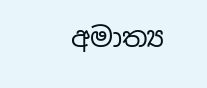අමාත්‍ය